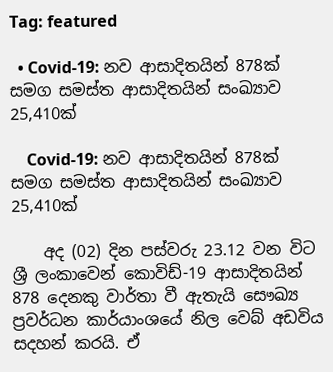Tag: featured

  • Covid-19: නව ආසාදිතයින් 878ක් සමග සමස්ත ආසාදිතයින් සංඛ්‍යාව 25,410ක්

    Covid-19: නව ආසාදිතයින් 878ක් සමග සමස්ත ආසාදිතයින් සංඛ්‍යාව 25,410ක්

    අද (02) දින පස්වරු 23.12 වන විට ශ්‍රී ලංකාවෙන් කොවිඩ්-19 ආසාදිතයින් 878 දෙනකු වාර්තා වී ඇතැයි සෞඛ්‍ය ප්‍රවර්ධන කාර්යාංශයේ නිල වෙබ් අඩවිය සදහන් කරයි. ඒ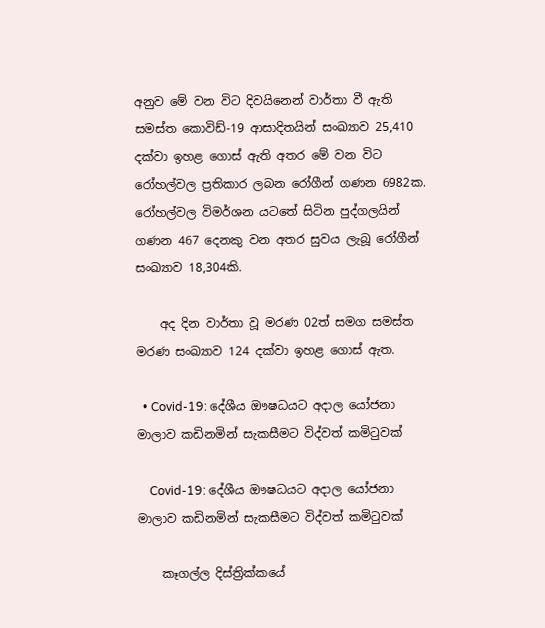අනුව මේ වන විට දිවයිනෙන් වාර්තා වී ඇති සමස්ත කොවිඩ්-19 ආසාදිතයින් සංඛ්‍යාව 25,410 දක්වා ඉහළ ගොස් ඇති අතර මේ වන විට රෝහල්වල ප්‍රතිකාර ලබන රෝගීන් ගණන 6982ක. රෝහල්වල විමර්ශන යටතේ සිටින පුද්ගලයින් ගණන 467 දෙනකු වන අතර සුවය ලැබූ රෝගීන් සංඛ්‍යාව 18,304කි.

    අද දින වාර්තා වූ මරණ 02ත් සමග සමස්ත මරණ සංඛ්‍යාව 124 දක්වා ඉහළ ගොස් ඇත.

  • Covid-19: දේශීය ඖෂධයට අදාල යෝජනා මාලාව කඩිනමින් සැකසීමට විද්වත් කමිටුවක්

    Covid-19: දේශීය ඖෂධයට අදාල යෝජනා මාලාව කඩිනමින් සැකසීමට විද්වත් කමිටුවක්

    කෑගල්ල දිස්ත්‍රික්කයේ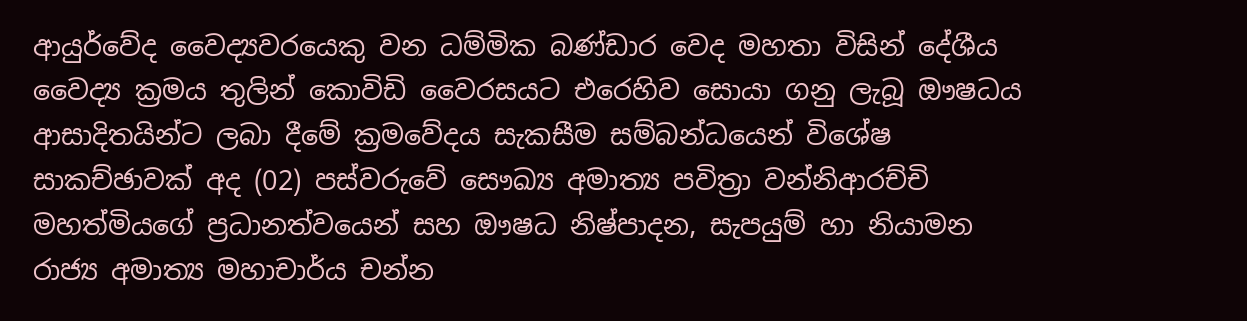ආයුර්වේද වෛද්‍යවරයෙකු වන ධම්මික බණ්ඩාර වෙද මහතා විසින් දේශීය වෛද්‍ය ක්‍රමය තුලින් කොවිඩි වෛරසයට එරෙහිව සොයා ගනු ලැබූ ඖෂධය ආසාදිතයින්ට ලබා දීමේ ක්‍රමවේදය සැකසීම සම්බන්ධයෙන් විශේෂ සාකච්ඡාවක් අද (02) පස්වරුවේ සෞඛ්‍ය අමාත්‍ය පවිත්‍රා වන්නිආරච්චි මහත්මියගේ ප්‍රධානත්වයෙන් සහ ඖෂධ නිෂ්පාදන, සැපයුම් හා නියාමන රාජ්‍ය අමාත්‍ය මහාචාර්ය චන්න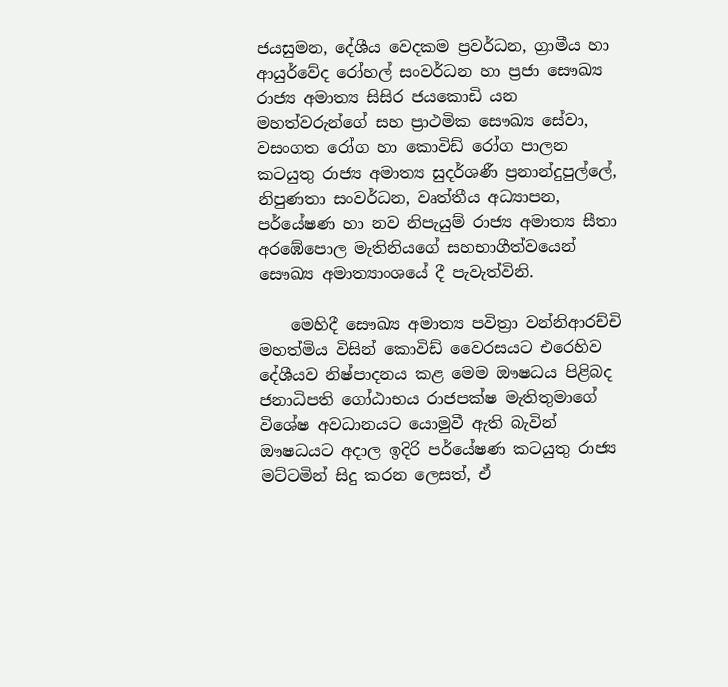ජයසුමන, දේශීය වෙදකම ප්‍රවර්ධන, ග්‍රාමීය හා ආයුර්වේද රෝහල් සංවර්ධන හා ප්‍රජා සෞඛ්‍ය රාජ්‍ය අමාත්‍ය සිසිර ජයකොඩි යන මහත්වරුන්ගේ සහ ප්‍රාථමික සෞඛ්‍ය සේවා, වසංගත රෝග හා කොවිඩ් රෝග පාලන කටයුතු රාජ්‍ය අමාත්‍ය සුදර්ශණී ප්‍රනාන්දුපුල්ලේ, නිපුණතා සංවර්ධන, වෘත්තීය අධ්‍යාපන, පර්යේෂණ හා නව නිපැයුම් රාජ්‍ය අමාත්‍ය සීතා අරඹේපොල මැතිනියගේ සහභාගීත්වයෙන් සෞඛ්‍ය අමාත්‍යාංශයේ දී පැවැත්විනි.

    මෙහිදී සෞඛ්‍ය අමාත්‍ය පවිත්‍රා වන්නිආරච්චි මහත්මිය විසින් කොවිඩ් වෛරසයට එරෙහිව දේශීයව නිෂ්පාදනය කළ මෙම ඖෂධය පිළිබද ජනාධිපති ගෝඨාභය රාජපක්ෂ මැතිතුමාගේ විශේෂ අවධානයට යොමුවී ඇති බැවින්  ඖෂධයට අදාල ඉදිරි පර්යේෂණ කටයුතු රාජ්‍ය මට්ටමින් සිදු කරන ලෙසත්, ඒ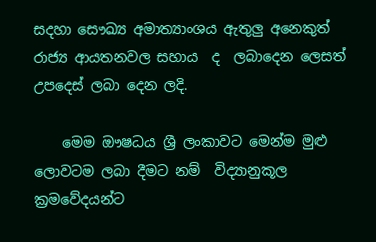සදහා සෞඛ්‍ය අමාත්‍යාංශය ඇතුලු අනෙකුත් රාජ්‍ය ආයතනවල සහාය  ද  ලබාදෙන ලෙසත් උපදෙස් ලබා දෙන ලදි.

    මෙම ඖෂධය ශ්‍රී ලංකාවට මෙන්ම මුළු ලොවටම ලබා දීමට නම්  ‍විද්‍යානුකූල ක්‍රමවේදයන්ට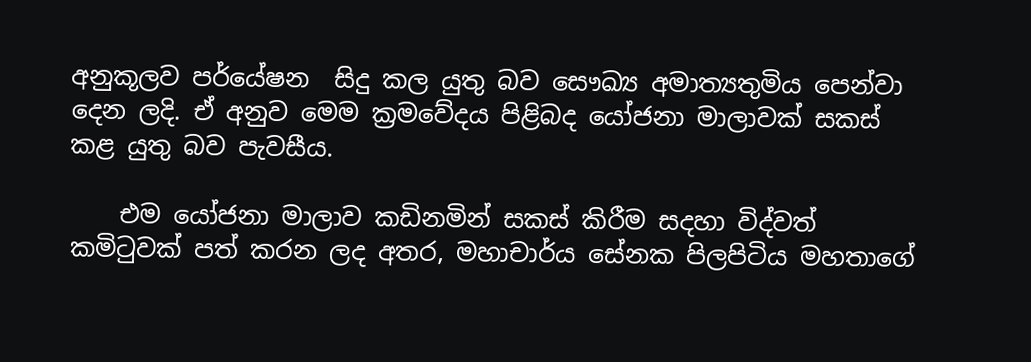අනුකූලව පර්යේෂන  සිදු කල යුතු බව සෞඛ්‍ය අමාත්‍යතුමිය පෙන්වා දෙන ලදි. ඒ අනුව මෙම ක්‍රමවේදය පිළිබද යෝජනා මාලාවක් සකස් කළ යුතු බව පැවසීය.

    එම යෝජනා මාලාව කඩිනමින් සකස් කිරීම සදහා විද්වත් කමිටුවක් පත් කරන ලද අතර, මහාචාර්ය සේනක පිලපිටිය මහතාගේ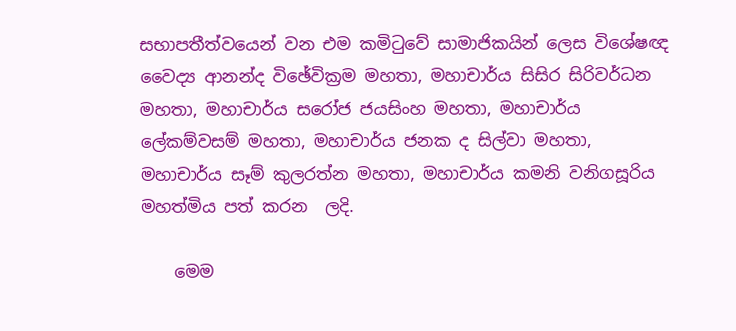සභාපතීත්වයෙන් වන එම කමිටුවේ සාමාජිකයින් ලෙස විශේෂඥ වෛද්‍ය ආනන්ද විඡේවික්‍රම මහතා, මහාචාර්ය සිසිර සිරිවර්ධන මහතා, මහාචාර්ය සරෝජ ජයසිංහ මහතා, මහාචාර්ය ලේකම්වසම් මහතා, මහාචාර්ය ජනක ද සිල්වා මහතා, මහාචාර්ය සෑම් කුලරත්න මහතා, මහාචාර්ය කමනි වනිගසූරිය මහත්මිය පත් කරන  ලදි.

    මෙම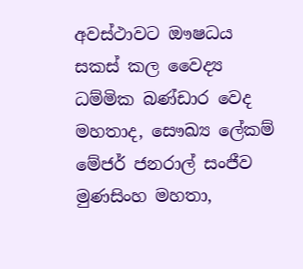අවස්ථාවට ඖෂධය සකස් කල වෛද්‍ය ධම්මික බණ්ඩාර වෙද මහතාද, සෞඛ්‍ය ලේකම් මේජර් ජනරාල් සංජීව මුණසිංහ මහතා,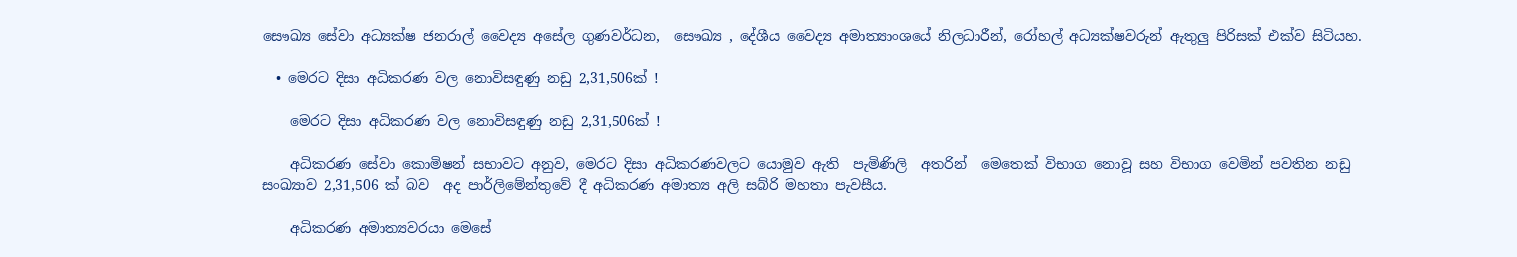සෞඛ්‍ය සේවා අධ්‍යක්ෂ ජනරාල් වෛද්‍ය අසේල ගුණවර්ධන,  සෞඛ්‍ය , දේශීය වෛද්‍ය අමාත්‍යාංශයේ නිලධාරීන්, රෝහල් අධ්‍යක්ෂවරුන් ඇතුලු පිරිසක් එක්ව සිටියහ.

  • මෙරට දිසා අධිකරණ වල නොවිසඳුණු නඩු 2,31,506ක් !

    මෙරට දිසා අධිකරණ වල නොවිසඳුණු නඩු 2,31,506ක් !

    අධිකරණ සේවා කොමිෂන් සභාවට අනුව, මෙරට දිසා අධිකරණවලට යොමුව ඇති  පැමිණිලි  අතරින්  මෙතෙක් විභාග නොවූ සහ විභාග වෙමින් පවතින නඩු සංඛ්‍යාව 2,31,506 ක් බව  අද පාර්ලිමේන්තුවේ දී අධිකරණ අමාත්‍ය අලි සබ්රි මහතා පැවසීය.

    අධිකරණ අමාත්‍යවරයා මෙසේ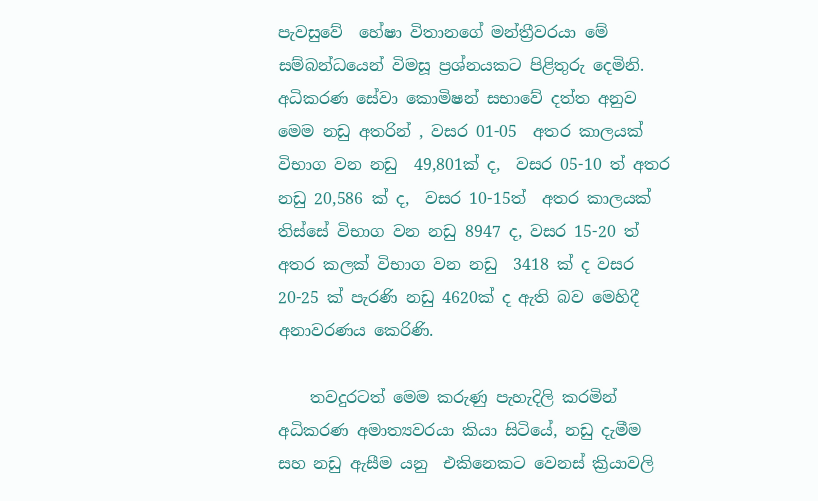පැවසුවේ  හේෂා විතානගේ මන්ත්‍රීවරයා මේ සම්බන්ධයෙන් විමසූ ප්‍රශ්නයකට පිළිතුරු දෙමිනි.  අධිකරණ සේවා කොමිෂන් සභාවේ දත්ත අනුව මෙම නඩු අතරින් , වසර 01-05  අතර කාලයක් විභාග වන නඩු  49,801ක් ද,  වසර 05-10 ත් අතර නඩු 20,586 ක් ද,  වසර 10-15ත්  අතර කාලයක් තිස්සේ විභාග වන නඩු 8947 ද, වසර 15-20 ත් අතර කලක් විභාග වන නඩු  3418 ක් ද වසර 20-25 ක් පැරණි නඩු 4620ක් ද ඇති බව මෙහිදී අනාවරණය කෙරිණි.

    තවදුරටත් මෙම කරුණු පැහැදිලි කරමින් අධිකරණ අමාත්‍යවරයා කියා සිටියේ, නඩු දැමීම  සහ නඩු ඇසීම යනු  එකිනෙකට වෙනස් ක්‍රියාවලි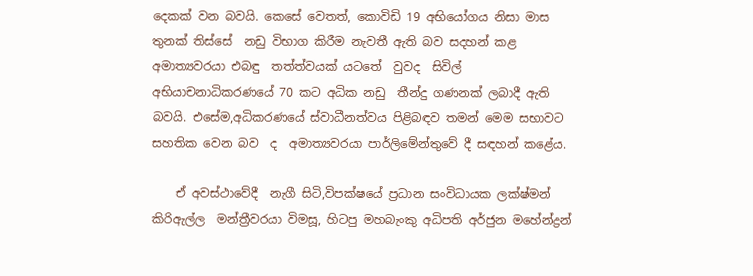දෙකක් වන බවයි. කෙසේ වෙතත්, කොවිඩි 19 අභියෝගය නිසා මාස තුනක් තිස්සේ  නඩු විභාග කිරීම නැවතී ඇති බව සදහන් කළ අමාත්‍යවරයා එබඳු  තත්ත්වයක් යටතේ  වුවද  සිවිල් අභියාචනාධිකරණයේ 70 කට අධික නඩු  තීන්දු ගණනක් ලබාදී ඇති බවයි. එසේම,අධිකරණයේ ස්වාධීනත්වය පිළිබඳව තමන් මෙම සභාවට සහතික වෙන බව  ද  අමාත්‍යවරයා පාර්ලිමේන්තුවේ දී සඳහන් කළේය.

    ඒ අවස්ථාවේදී  නැගී සිටි,විපක්ෂයේ ප්‍රධාන සංවිධායක ලක්ෂ්මන් කිරිඇල්ල  මන්ත්‍රීවරයා විමසූ, හිටපු මහබැංකු අධිපති අර්ජුන මහේන්ද්‍රන්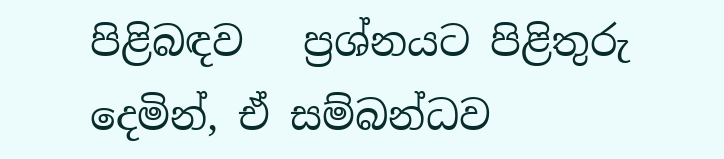පිළිබඳව   ප්‍රශ්නයට පිළිතුරු දෙමින්, ඒ සම්බන්ධව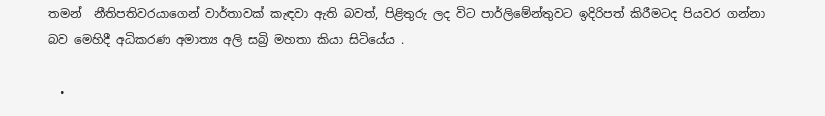තමන්  නීතිපතිවරයාගෙන් වාර්තාවක් කැඳවා ඇති බවත්, පිළිතුරු ලද විට පාර්ලිමේන්තුවට ඉදිරිපත් කිරීමටද පියවර ගන්නා බව මෙහිදී අධිකරණ අමාත්‍ය අලි සබ්‍රි මහතා කියා සිටියේය .

  •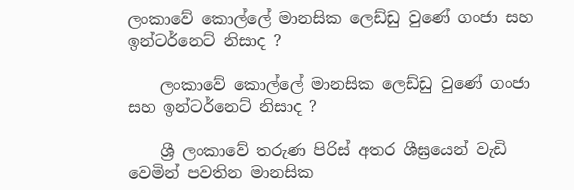ලංකාවේ කොල්ලේ මානසික ලෙඩ්ඩු වුණේ ගංජා සහ ඉන්ටර්නෙට් නිසාද ?

    ලංකාවේ කොල්ලේ මානසික ලෙඩ්ඩු වුණේ ගංජා සහ ඉන්ටර්නෙට් නිසාද ?

    ශ්‍රී ලංකාවේ තරුණ පිරිස් අතර ශීඝ්‍රයෙන් වැඩි වෙමින් පවතින මානසික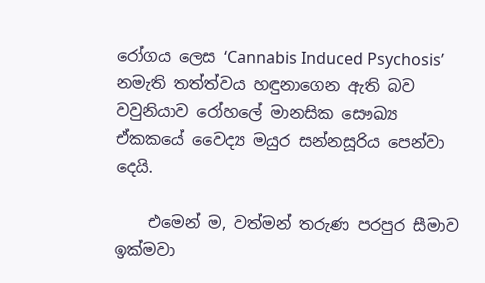රෝගය ලෙස ‘Cannabis Induced Psychosis’ නමැති තත්ත්වය හඳුනාගෙන ඇති බව වවුනියාව රෝහලේ මානසික සෞඛ්‍ය ඒකකයේ වෛද්‍ය මයුර සන්නසූරිය පෙන්වා දෙයි.

    එමෙන් ම, වත්මන් තරුණ පරපුර සීමාව ඉක්මවා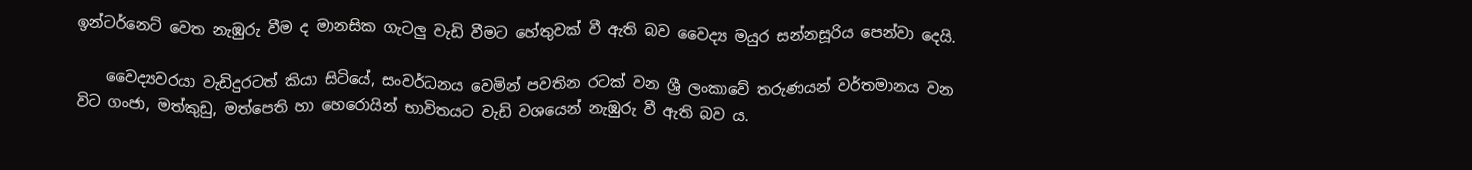ඉන්ටර්නෙට් වෙත නැඹුරු වීම ද මානසික ගැටලු වැඩි වීමට හේතු‍වක් වී ඇති බව වෛද්‍ය මයුර සන්නසූරිය පෙන්වා දෙයි.

    වෛද්‍යවරයා වැඩිදුරටත් කියා සිටියේ, සංවර්ධනය වෙමින් පවතින රටක් වන ශ්‍රී ලංකාවේ තරුණයන් වර්තමානය වන විට ගංජා, මත්කුඩු, මත්පෙති හා හෙරොයින් භාවිතයට වැඩි වශයෙන් නැඹුරු වී ඇති බව ය.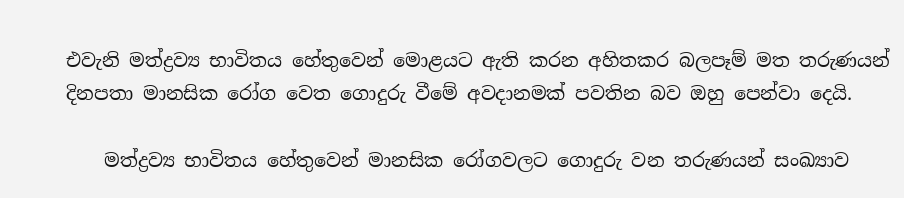එවැනි මත්ද්‍රව්‍ය භාවිතය හේතුවෙන් මොළයට ඇති කරන අහිතකර බලපෑම් මත තරුණයන් දිනපතා මානසික රෝග වෙත ගොදුරු වී‍මේ අවදානමක් පවතින බව ඔහු පෙන්වා දෙයි.

    මත්ද්‍රව්‍ය භාවිතය හේතුවෙන් මානසික රෝගවලට ගොදුරු වන තරුණයන් සංඛ්‍යාව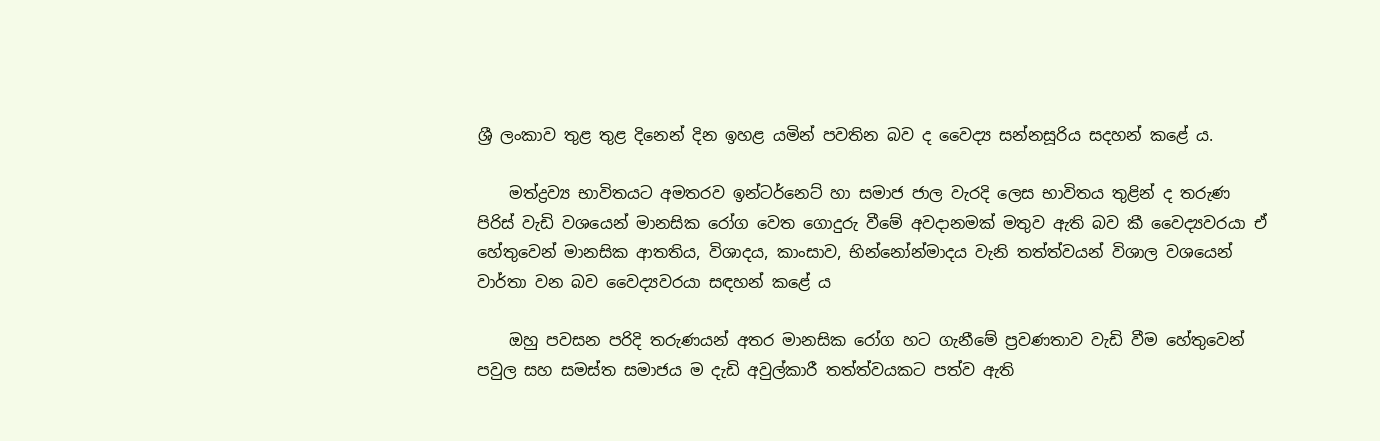ශ්‍රී ලංකාව තුළ තුළ දිනෙන් දින ඉහළ යමින් පවතින බව ද වෛද්‍ය සන්නසූරිය සදහන් කළේ ය.

    මත්ද්‍රව්‍ය භාවිතයට අමතරව ඉන්ටර්නෙට් හා සමාජ ජාල වැරදි ලෙස භාවිතය තුළින් ද තරුණ පිරිස් වැඩි වශයෙන් මානසික රෝග වෙත ගොදුරු වීමේ අවදානමක් මතුව ඇති බව කී වෛද්‍යවරයා ඒ හේතුවෙන් මානසික ආතතිය, විශාදය, කාංසාව, භින්නෝන්මාදය වැනි තත්ත්වයන් විශාල වශයෙන් වාර්තා වන බව වෛද්‍යවරයා සඳහන් කළේ ය

    ඔහු පවසන පරිදි තරුණයන් අතර මානසික රෝග හට ගැනීමේ ප්‍රවණතාව වැඩි වීම හේතුවෙන් පවුල සහ සමස්ත සමාජය ම දැඩි අවුල්කාරී තත්ත්වයකට පත්ව ඇති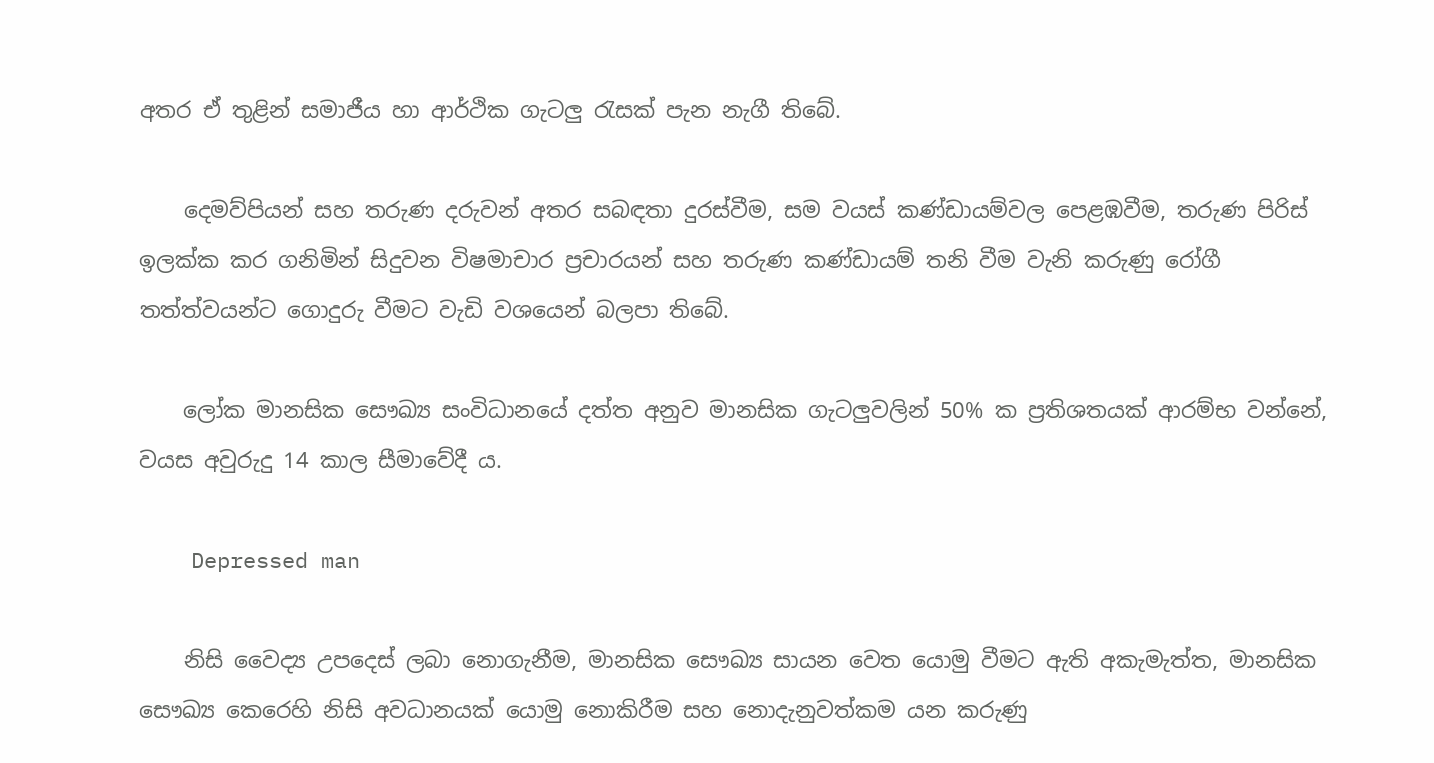අතර ඒ තුළින් සමාජීය හා ආර්ථික ගැටලු රැසක් පැන නැගී තිබේ.

    දෙමව්පියන් සහ තරුණ දරුවන් අතර සබඳතා දුරස්වීම, සම වයස් කණ්ඩායම්වල පෙළඹවීම, තරුණ පිරිස් ඉලක්ක කර ගනිමින් සිදුවන විෂමාචාර ප්‍රචාරයන් සහ තරුණ කණ්ඩායම් තනි වීම වැනි කරුණු රෝගී තත්ත්වයන්ට ගොදුරු වීමට වැඩි වශයෙන් බලපා තිබේ.

    ලෝක මානසික සෞඛ්‍ය සංවිධානයේ දත්ත අනුව මානසික ගැටලුවලින් 50% ක ප්‍රතිශතයක් ආරම්භ වන්නේ, වයස අවුරුදු 14 කාල සීමාවේදී ය.

    Depressed man

    නිසි වෛද්‍ය උපදෙස් ලබා නොගැනීම, මානසික සෞඛ්‍ය සායන වෙත යොමු වීමට ඇති අකැමැත්ත, මානසික සෞඛ්‍ය කෙරෙහි නිසි අවධානයක් යොමු නොකිරීම සහ නොදැනුවත්කම යන කරුණු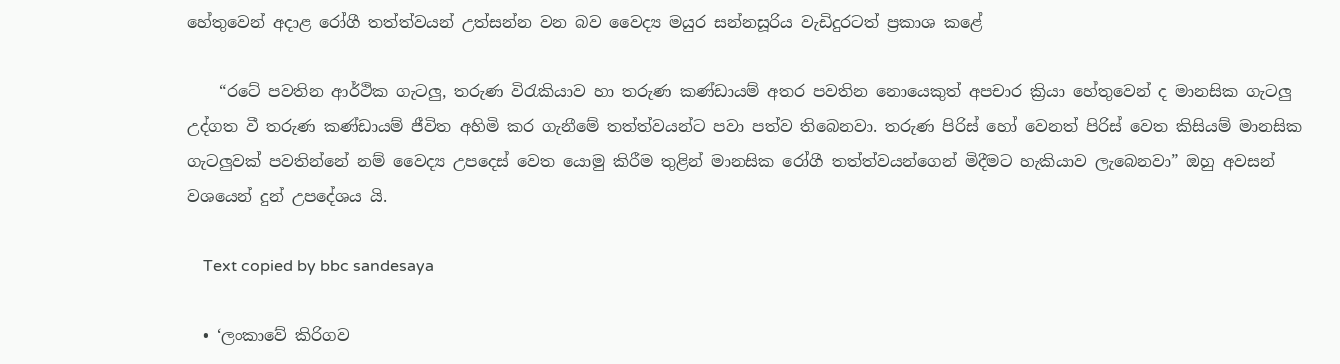හේතුවෙන් අදාළ රෝගී තත්ත්වයන් උත්සන්න වන බව වෛද්‍ය මයුර සන්නසූරිය වැඩිදුරටත් ප්‍රකාශ කළේ

    “රටේ පවතින ආර්ථික ගැටලු, තරුණ විරැකියාව හා තරුණ කණ්ඩායම් අතර පවතින ‍නොයෙකුත් අපචාර ක්‍රියා හේතුවෙන් ද මානසික ගැටලු උද්ගත වී තරුණ කණ්ඩායම් ජීවිත අහිමි කර ගැනීමේ තත්ත්වයන්ට පවා පත්ව තිබෙනවා. තරුණ පිරිස් හෝ වෙනත් පිරිස් වෙත කිසියම් මානසික ගැටලුවක් පවතින්නේ නම් වෛද්‍ය උපදෙස් වෙත යොමු කිරීම තුළින් මානසික රෝගී තත්ත්වයන්ගෙන් මිදීමට හැකියාව ලැබෙනවා” ඔහු අවසන් වශයෙන් දුන් උපදේශය යි.

    Text copied by bbc sandesaya

  • ‘ලංකාවේ කිරිගව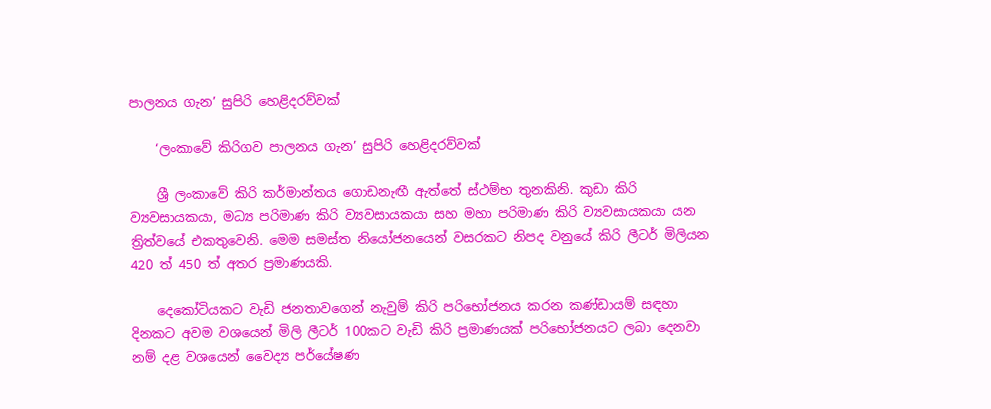පාලනය ගැන’ සුපිරි හෙළිදරව්වක්

    ‘ලංකාවේ කිරිගව පාලනය ගැන’ සුපිරි හෙළිදරව්වක්

    ශ්‍රී ලංකාවේ කිරි කර්මාන්තය ගොඩනැඟී ඇත්තේ ස්ථම්භ තුනකිනි. කුඩා කිරි ව්‍යවසායකයා, මධ්‍ය පරිමාණ කිරි ව්‍යවසායකයා සහ මහා පරිමාණ කිරි ව්‍යවසායකයා යන ත්‍රිත්වයේ එකතුවෙනි. මෙම සමස්ත නියෝජනයෙන් වසරකට නිපද වනුයේ කිරි ලීටර් මිලියන 420 ත් 450 ත් අතර ප්‍රමාණයකි.

    දෙකෝටියකට වැඩි ජනතාවගෙන් නැවුම් කිරි පරිභෝජනය කරන කණ්ඩායම් සඳහා දිනකට අවම වශයෙන් මිලි ලීටර් 100කට වැඩි කිරි ප්‍රමාණයක් පරිභෝජනයට ලබා දෙනවා නම් දළ වශයෙන් වෛද්‍ය පර්යේෂණ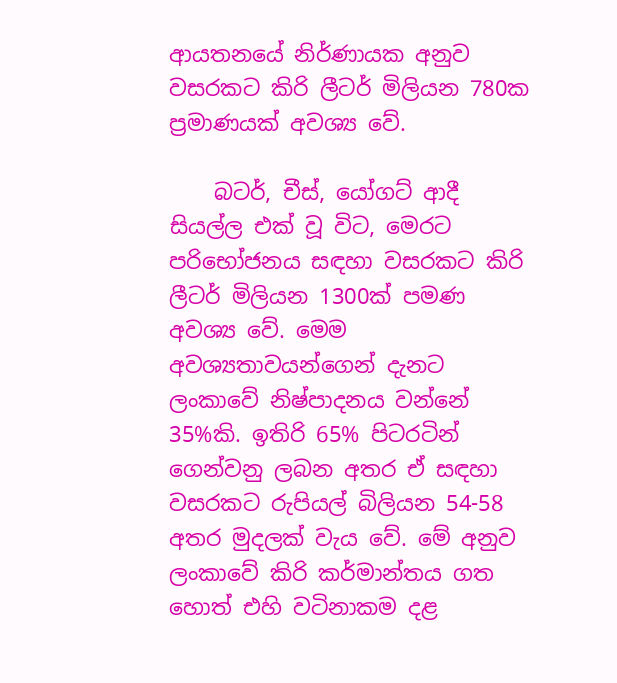ආයතනයේ නිර්ණායක අනුව වසරකට කිරි ලීටර් මිලියන 780ක ප්‍රමාණයක් අවශ්‍ය වේ.

    බටර්, චීස්, යෝගට් ආදී සියල්ල එක් වූ විට, මෙරට පරිභෝජනය සඳහා වසරකට කිරි ලීටර් මිලියන 1300ක් පමණ අවශ්‍ය වේ. මෙම අවශ්‍යතාවයන්ගෙන් දැනට ලංකාවේ නිෂ්පාදනය වන්නේ 35%කි. ඉතිරි 65% පිටරටින් ගෙන්වනු ලබන අතර ඒ සඳහා වසරකට රුපියල් බිලියන 54-58 අතර මුදලක් වැය වේ. මේ අනුව ලංකාවේ කිරි කර්මාන්තය ගත හොත් එහි වටිනාකම දළ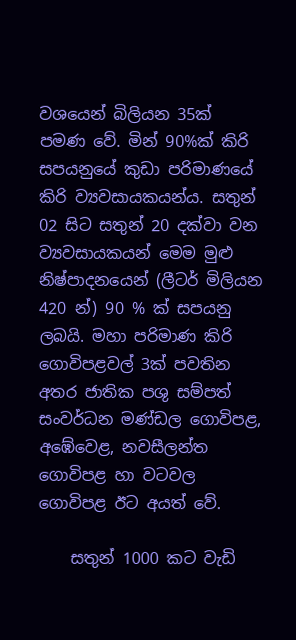වශයෙන් බිලියන 35ක් පමණ වේ. මින් 90%ක් කිරි සපයනුයේ කුඩා පරිමාණයේ කිරි ව්‍යවසායකයන්ය. සතුන් 02 සිට සතුන් 20 දක්වා වන ව්‍යවසායකයන් මෙම මුළු නිෂ්පාදනයෙන් (ලීටර් මිලියන 420 න්) 90 % ක් සපයනු ලබයි. මහා පරිමාණ කිරි ගොවිපළවල් 3ක් පවතින අතර ජාතික පශු සම්පත් සංවර්ධන මණ්ඩල ගොවිපළ, අඹේවෙළ, නවසීලන්ත ගොවිපළ හා වටවල ගොවිපළ ඊට අයත් වේ.

    සතුන් 1000 කට වැඩි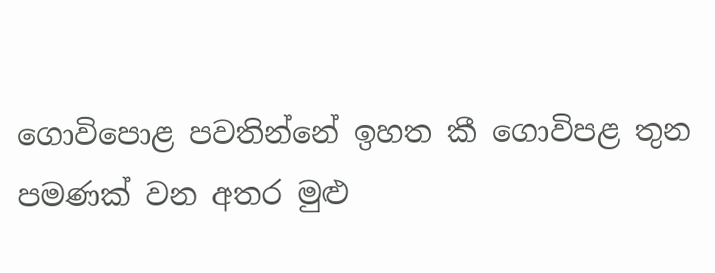ගොවිපොළ පවතින්නේ ඉහත කී ගොවිපළ තුන පමණක් වන අතර මුළු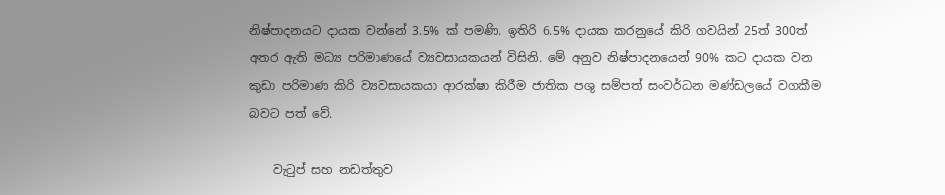නිෂ්පාදනයට දායක වන්නේ 3.5% ක් පමණි. ඉතිරි 6.5% දායක කරනුයේ කිරි ගවයින් 25ත් 300ත් අතර ඇති මධ්‍ය පරිමාණයේ ව්‍යවසායකයන් විසිනි. මේ අනුව නිෂ්පාදනයෙන් 90% කට දායක වන කුඩා පරිමාණ කිරි ව්‍යවසායකයා ආරක්ෂා කිරීම ජාතික පශු සම්පත් සංවර්ධන මණ්ඩලයේ වගකීම බවට පත් වේ.

    වැටුප් සහ නඩත්තුව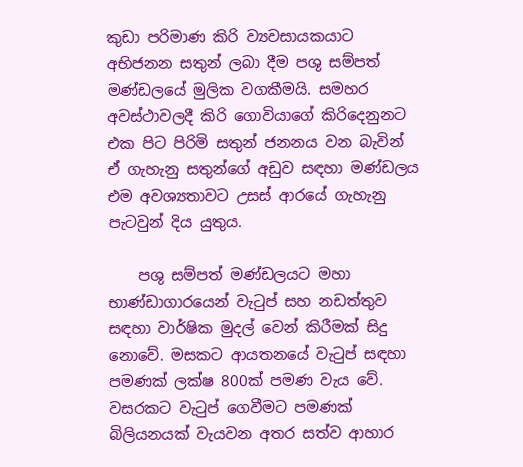කුඩා පරිමාණ කිරි ව්‍යවසායකයාට අභිජනන සතුන් ලබා දීම පශු සම්පත් මණ්ඩලයේ මුලික වගකීමයි. සමහර අවස්ථාවලදී කිරි ගොවියාගේ කිරිදෙනුනට එක පිට පිරිමි සතුන් ජනනය වන බැවින් ඒ ගැහැනු සතුන්ගේ අඩුව සඳහා මණ්ඩලය එම අවශ්‍යතාවට උසස් ආරයේ ගැහැනු පැටවුන් දිය යුතුය.

    පශු සම්පත් මණ්ඩලයට මහා භාණ්ඩාගාරයෙන් වැටුප් සහ නඩත්තුව සඳහා වාර්ෂික මුදල් වෙන් කිරීමක් සිදු නොවේ. මසකට ආයතනයේ වැටුප් සඳහා පමණක් ලක්ෂ 800ක් පමණ වැය වේ. වසරකට වැටුප් ගෙවීමට පමණක් බිලියනයක් වැයවන අතර සත්ව ආහාර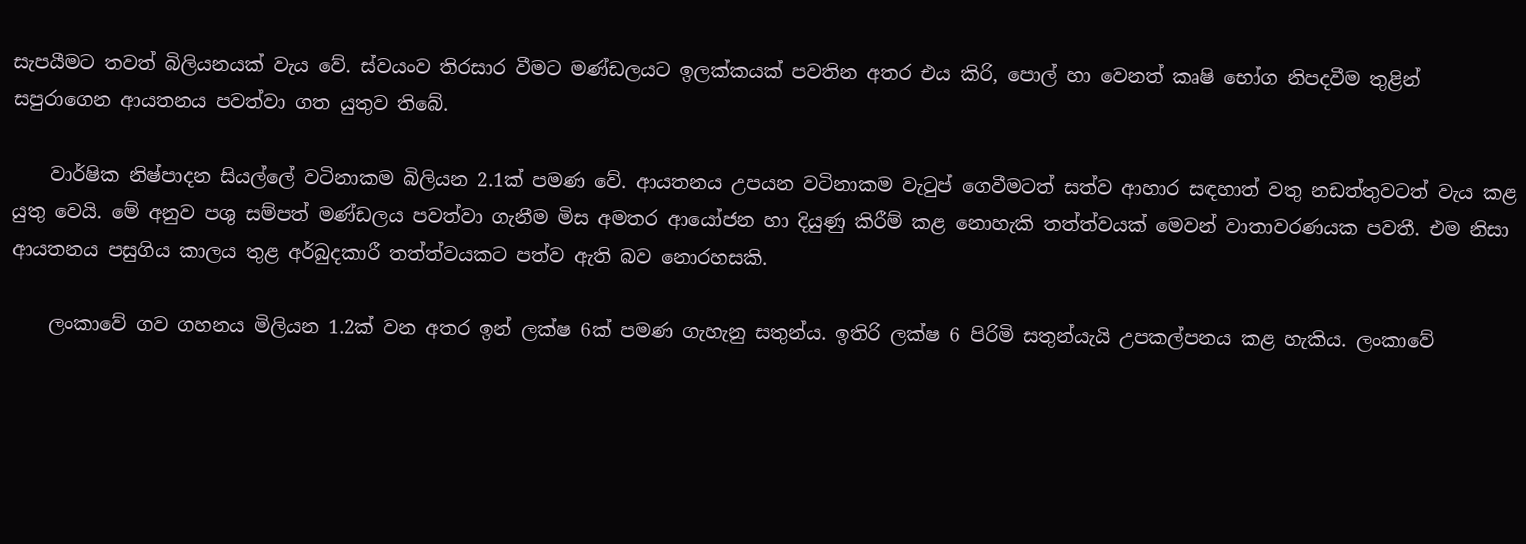සැපයීමට තවත් බිලියනයක් වැය වේ. ස්වයංව තිරසාර වීමට මණ්ඩලයට ඉලක්කයක් පවතින අතර එය කිරි, පොල් හා වෙනත් කෘෂි භෝග නිපදවීම තුළින් සපුරාගෙන ආයතනය පවත්වා ගත යුතුව තිබේ.

    වාර්ෂික නිෂ්පාදන සියල්ලේ වටිනාකම බිලියන 2.1ක් පමණ වේ. ආයතනය උපයන වටිනාකම වැටුප් ගෙවීමටත් සත්ව ආහාර සඳහාත් වතු නඩත්තුවටත් වැය කළ යුතු වෙයි. මේ අනුව පශු සම්පත් මණ්ඩලය පවත්වා ගැනීම මිස අමතර ආයෝජන හා දියුණු කිරීම් කළ නොහැකි තත්ත්වයක් මෙවන් වාතාවරණයක පවතී. එම නිසා ආයතනය පසුගිය කාලය තුළ අර්බුදකාරී තත්ත්වයකට පත්ව ඇති බව නොරහසකි.

    ලංකාවේ ගව ගහනය මිලියන 1.2ක් වන අතර ඉන් ලක්ෂ 6ක් පමණ ගැහැනු සතුන්ය. ඉතිරි ලක්ෂ 6 පිරිමි සතුන්යැයි උපකල්පනය කළ හැකිය. ලංකාවේ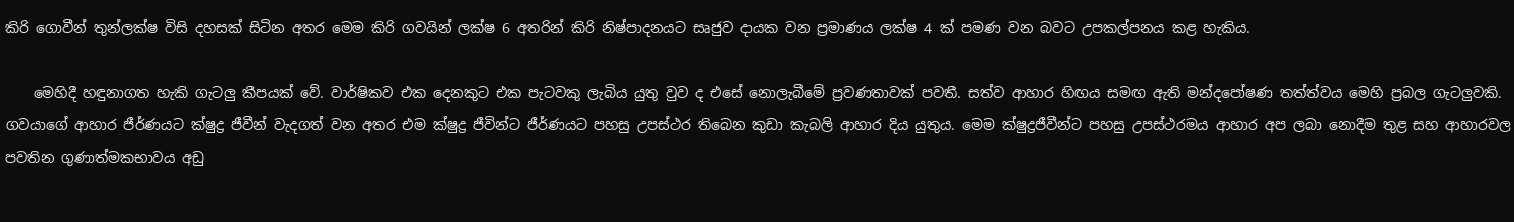කිරි ගොවීන් තුන්ලක්ෂ විසි දහසක් සිටින අතර මෙම කිරි ගවයින් ලක්ෂ 6 අතරින් කිරි නිෂ්පාදනයට සෘජුව දායක වන ප්‍රමාණය ලක්ෂ 4 ක් පමණ වන බවට උපකල්පනය කළ හැකිය.

    මෙහිදී හඳුනාගත හැකි ගැටලු කීපයක් වේ. වාර්ෂිකව එක දෙනකුට එක පැටවකු ලැබිය යුතු වුව ද එසේ නොලැබීමේ ප්‍රවණතාවක් පවතී. සත්ව ආහාර හිඟය සමඟ ඇති මන්දපෝෂණ තත්ත්වය මෙහි ප්‍රබල ගැටලුවකි. ගවයාගේ ආහාර ජීර්ණයට ක්ෂුද්‍ර ජීවීන් වැදගත් වන අතර එම ක්ෂුද්‍ර ජීවින්ට ජීර්ණයට පහසු උපස්ථර තිබෙන කුඩා කැබලි ආහාර දිය යුතුය. මෙම ක්ෂුද්‍රජීවීන්ට පහසු උපස්ථරමය ආහාර අප ලබා නොදීම තුළ සහ ආහාරවල පවතින ගුණාත්මකභාවය අඩු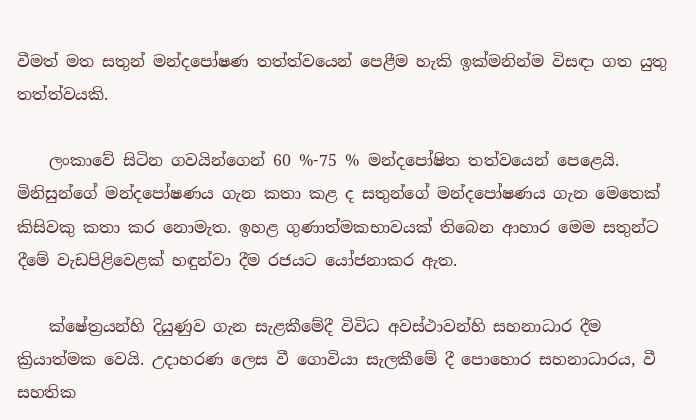වීමත් මත සතුන් මන්දපෝෂණ තත්ත්වයෙන් පෙළීම හැකි ඉක්මනින්ම විසඳා ගත යුතු තත්ත්වයකි.

    ලංකාවේ සිටින ගවයින්ගෙන් 60 %-75 % මන්දපෝෂිත තත්වයෙන් පෙළෙයි. මිනිසුන්ගේ මන්දපෝෂණය ගැන කතා කළ ද සතුන්ගේ මන්දපෝෂණය ගැන මෙතෙක් කිසිවකු කතා කර නොමැත. ඉහළ ගුණාත්මකභාවයක් තිබෙන ආහාර මෙම සතුන්ට දීමේ වැඩපිළිවෙළක් හඳුන්වා දීම රජයට යෝජනාකර ඇත.

    ක්ෂේත්‍රයන්හි දියුණුව ගැන සැළකීමේදී විවිධ අවස්ථාවන්හි සහනාධාර දීම ක්‍රියාත්මක වෙයි. උදාහරණ ලෙස වී ගොවියා සැලකීමේ දී පොහොර සහනාධාරය, වී සහතික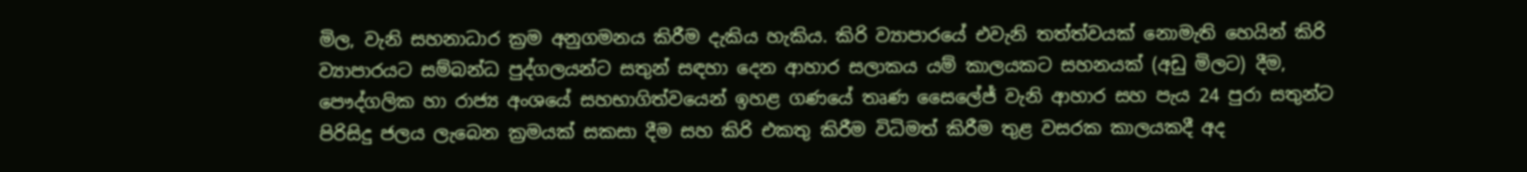මිල, වැනි සහනාධාර ක්‍රම අනුගමනය කිරීම දැකිය හැකිය. කිරි ව්‍යාපාරයේ එවැනි තත්ත්වයක් නොමැති හෙයින් කිරි ව්‍යාපාරයට සම්බන්ධ පුද්ගලයන්ට සතුන් සඳහා දෙන ආහාර සලාකය යම් කාලයකට සහනයක් (අඩු මිලට) දීම, පෞද්ගලික හා රාජ්‍ය අංශයේ සහභාගිත්වයෙන් ඉහළ ගණයේ තෘණ සෛලේජ් වැනි ආහාර සහ පැය 24 පුරා සතුන්ට පිරිසිදු ජලය ලැබෙන ක්‍ර‍මයක් සකසා දීම සහ කිරි එකතු කිරීම විධිමත් කිරීම තුළ වසරක කාලයකදී අද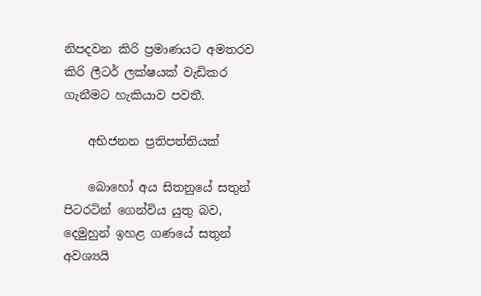නිපදවන කිරි ප්‍රමාණයට අමතරව කිරි ලීටර් ලක්ෂයක් වැඩිකර ගැනීමට හැකියාව පවතී.

    අභිජනන ප්‍රතිපත්තියක්

    බොහෝ අය සිතනුයේ සතුන් පිටරටින් ගෙන්විය යුතු බව, දෙමුහුන් ඉහළ ගණයේ සතුන් අවශ්‍යයි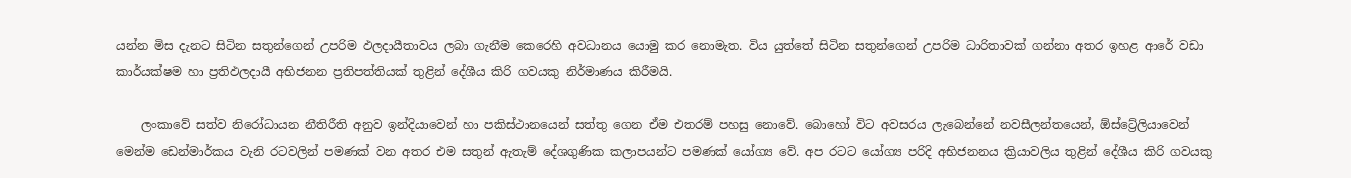යන්න මිස දැනට සිටින සතුන්ගෙන් උපරිම ඵලදායීතාවය ලබා ගැනීම කෙරෙහි අවධානය යොමු කර නොමැත. විය යුත්තේ සිටින සතුන්ගෙන් උපරිම ධාරිතාවක් ගන්නා අතර ඉහළ ආරේ වඩා කාර්යක්ෂම හා ප්‍රතිඵලදායී අභිජනන ප්‍රතිපත්තියක් තුළින් දේශීය කිරි ගවයකු නිර්මාණය කිරීමයි.

    ලංකාවේ සත්ව නිරෝධායන නීතිරීති අනුව ඉන්දියාවෙන් හා පකිස්ථානයෙන් සත්තු ගෙන ඒම එතරම් පහසු නොවේ. බොහෝ විට අවසරය ලැබෙන්නේ නවසීලන්තයෙන්, ඕස්ට්‍රේලියාවෙන් මෙන්ම ඩෙන්මාර්කය වැනි රටවලින් පමණක් වන අතර එම සතුන් ඇතැම් දේශගුණික කලාපයන්ට පමණක් යෝග්‍ය වේ. අප රටට යෝග්‍ය පරිදි අභිජනනය ක්‍රියාවලිය තුළින් දේශීය කිරි ගවයකු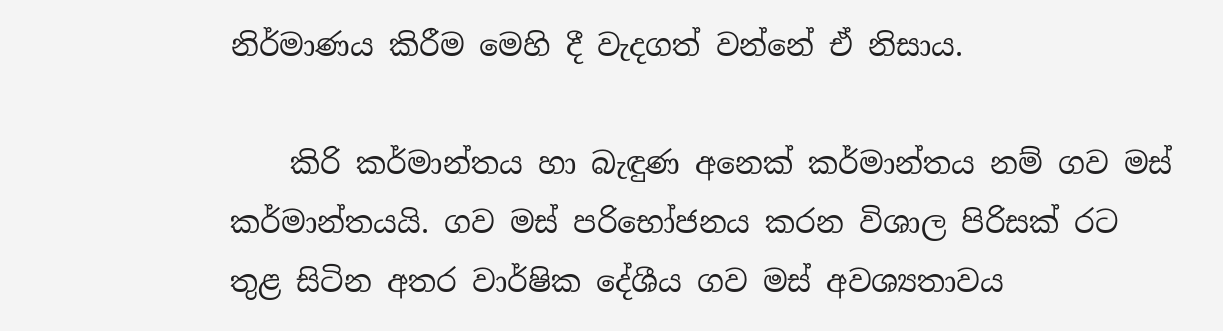නිර්මාණය කිරීම මෙහි දී වැදගත් වන්නේ ඒ නිසාය.

    කිරි කර්මාන්තය හා බැඳුණ අනෙක් කර්මාන්තය නම් ගව මස් කර්මාන්තයයි. ගව මස් පරිභෝජනය කරන විශාල පිරිසක් රට තුළ සිටින අතර වාර්ෂික දේශීය ගව මස් අවශ්‍යතාවය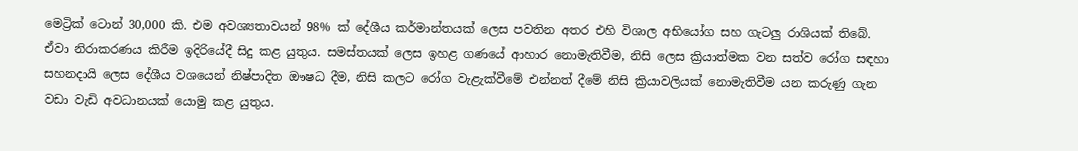මෙට්‍රික් ටොන් 30,000 කි. එම අවශ්‍යතාවයන් 98% ක් දේශීය කර්මාන්තයක් ලෙස පවතින අතර එහි විශාල අභියෝග සහ ගැටලු රාශියක් තිබේ. ඒවා නිරාකරණය කිරීම ඉදිරියේදී සිදු කළ යුතුය. සමස්තයක් ලෙස ඉහළ ගණයේ ආහාර නොමැතිවීම, නිසි ලෙස ක්‍රියාත්මක වන සත්ව රෝග සඳහා සහනදායි ලෙස දේශීය වශයෙන් නිෂ්පාදිත ඖෂධ දීම, නිසි කලට රෝග වැළැක්වීමේ එන්නත් දීමේ නිසි ක්‍රියාවලියක් නොමැතිවීම යන කරුණු ගැන වඩා වැඩි අවධානයක් යොමු කළ යුතුය.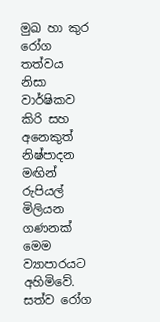මුඛ හා කුර රෝග තත්වය නිසා වාර්ෂිකව කිරි සහ අනෙකුත් නිෂ්පාදන මඟින් රුපියල් මිලියන ගණනක් මෙම ව්‍යාපාරයට අහිමිවේ. සත්ව රෝග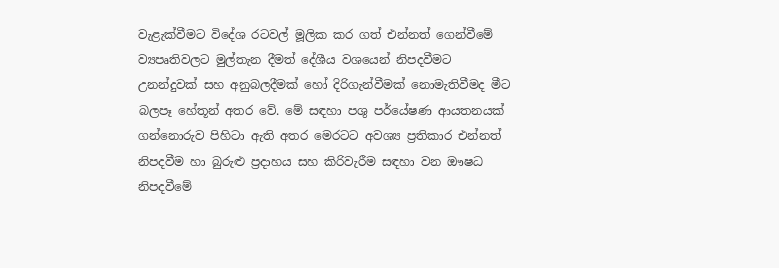වැළැක්වීමට විදේශ රටවල් මූලික කර ගත් එන්නත් ගෙන්වීමේ ව්‍යපෘතිවලට මුල්තැන දීමත් දේශීය වශයෙන් නිපදවීමට උනන්දුවක් සහ අනුබලදීමක් හෝ දිරිගැන්වීමක් නොමැතිවීමද මීට බලපෑ හේතූන් අතර වේ. මේ සඳහා පශු පර්යේෂණ ආයතනයක් ගන්නොරුව පිහිටා ඇති අතර මෙරටට අවශ්‍ය ප්‍රතිකාර එන්නත් නිපදවීම හා බුරුළු ප්‍රදාහය සහ කිරිවැරීම සඳහා වන ඖෂධ නිපදවීමේ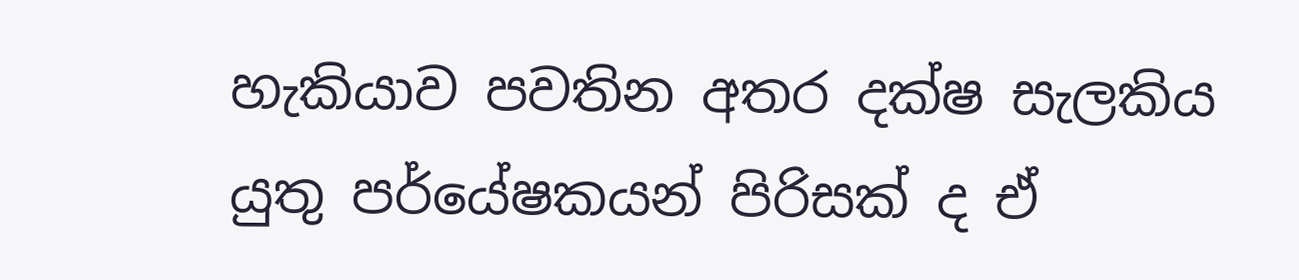හැකියාව පවතින අතර දක්ෂ සැලකිය යුතු පර්යේෂකයන් පිරිසක් ද ඒ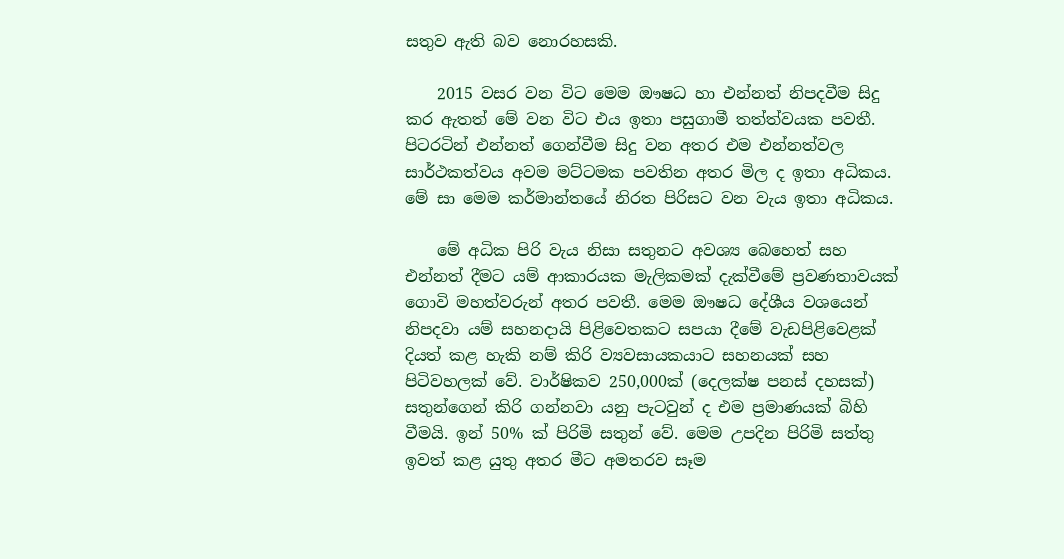සතුව ඇති බව නොරහසකි.

    2015 වසර වන විට මෙම ඖෂධ හා එන්නත් නිපදවීම සිදු කර ඇතත් මේ වන විට එය ඉතා පසුගාමී තත්ත්වයක පවතී. පිටරටින් එන්නත් ගෙන්වීම සිදු වන අතර එම එන්නත්වල සාර්ථකත්වය අවම මට්ටමක පවතින අතර මිල ද ඉතා අධිකය. මේ සා මෙම කර්මාන්තයේ නිරත පිරිසට වන වැය ඉතා අධිකය.

    මේ අධික පිරි වැය නිසා සතුනට අවශ්‍ය බෙහෙත් සහ එන්නත් දීමට යම් ආකාරයක මැලිකමක් දැක්වීමේ ප්‍රවණතාවයක් ගොවි මහත්වරුන් අතර පවතී. මෙම ඖෂධ දේශීය වශයෙන් නිපදවා යම් සහනදායි පිළිවෙතකට සපයා දීමේ වැඩපිළිවෙළක් දියත් කළ හැකි නම් කිරි ව්‍යවසායකයාට සහනයක් සහ පිටිවහලක් වේ. වාර්ෂිකව 250,000ක් (දෙලක්ෂ පනස් දහසක්) සතුන්ගෙන් කිරි ගන්නවා යනු පැටවුන් ද එම ප්‍රමාණයක් බිහි වීමයි. ඉන් 50% ක් පිරිමි සතුන් වේ. මෙම උපදින පිරිමි සත්තු ඉවත් කළ යුතු අතර මීට අමතරව සෑම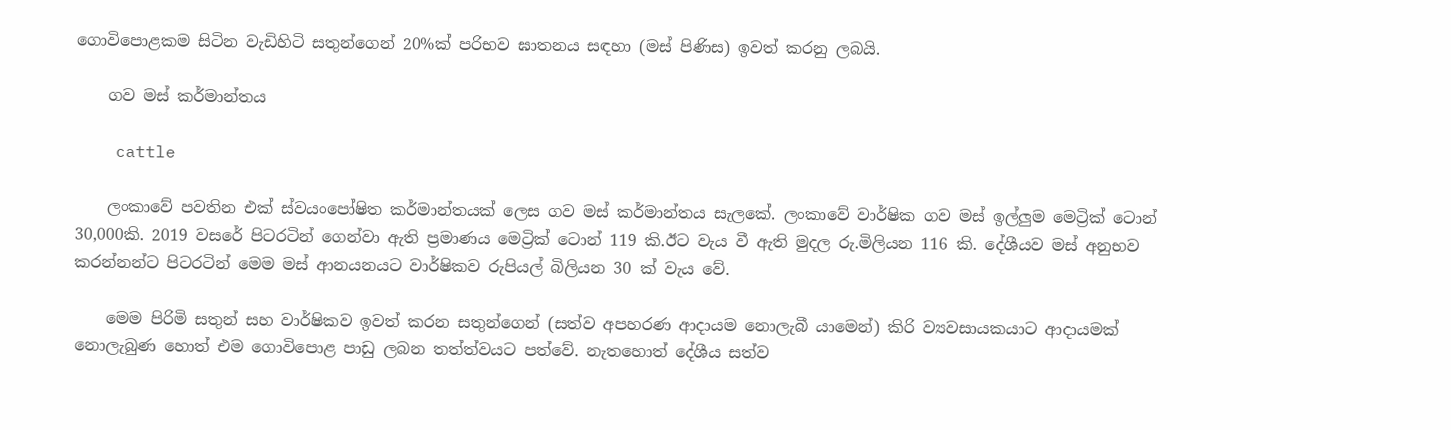ගොවිපොළකම සිටින වැඩිහිටි සතුන්ගෙන් 20%ක් පරිභව ඝාතනය සඳහා (මස් පිණිස) ඉවත් කරනු ලබයි.

    ගව මස් කර්මාන්තය

    cattle

    ලංකාවේ පවතින එක් ස්වයංපෝෂිත කර්මාන්තයක් ලෙස ගව මස් කර්මාන්තය සැලකේ. ලංකාවේ වාර්ෂික ගව මස් ඉල්ලුම මෙට්‍රික් ටොන් 30,000කි. 2019 වසරේ පිටරටින් ගෙන්වා ඇති ප්‍රමාණය මෙට්‍රික් ටොන් 119 කි.ඊට වැය වී ඇති මුදල රු.මිලියන 116 කි. දේශීයව මස් අනුභව කරන්නන්ට පිටරටින් මෙම මස් ආනයනයට වාර්ෂිකව රුපියල් බිලියන 30 ක් වැය වේ.

    මෙම පිරිමි සතුන් සහ වාර්ෂිකව ඉවත් කරන සතුන්ගෙන් (සත්ව අපහරණ ආදායම නොලැබී යාමෙන්) කිරි ව්‍යවසායකයාට ආදායමක් නොලැබුණ හොත් එම ගොවිපොළ පාඩු ලබන තත්ත්වයට පත්වේ. නැතහොත් දේශීය සත්ව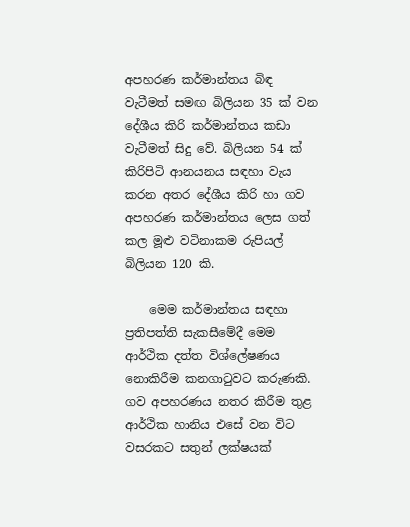අපහරණ කර්මාන්තය බිඳ වැටීමත් සමඟ බිලියන 35 ක් වන දේශීය කිරි කර්මාන්තය කඩා වැටීමත් සිදු වේ. බිලියන 54 ක් කිරිපිටි ආනයනය සඳහා වැය කරන අතර දේශීය කිරි හා ගව අපහරණ කර්මාන්තය ලෙස ගත් කල මූළු වටිනාකම රුපියල් බිලියන 120 කි.

    මෙම කර්මාන්තය සඳහා ප්‍රතිපත්ති සැකසීමේදී මෙම ආර්ථික දත්ත විශ්ලේෂණය නොකිරීම කනගාටුවට කරුණකි. ගව අපහරණය නතර කිරීම තුළ ආර්ථික හානිය එසේ වන විට වසරකට සතුන් ලක්ෂයක්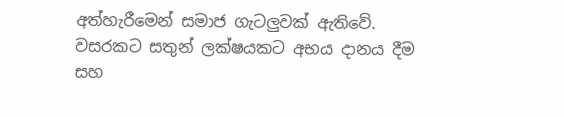අත්හැරී‍මෙන් සමාජ ගැටලුවක් ඇතිවේ. වසරකට සතුන් ලක්ෂයකට අභය දානය දීම සහ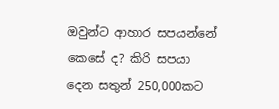ඔවුන්ට ආහාර සපයන්නේ කෙසේ ද? කිරි සපයා දෙන සතුන් 250,000කට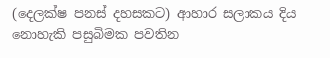(දෙලක්ෂ පනස් දහසකට) ආහාර සලාකය දිය නොහැකි පසුබිමක පවතින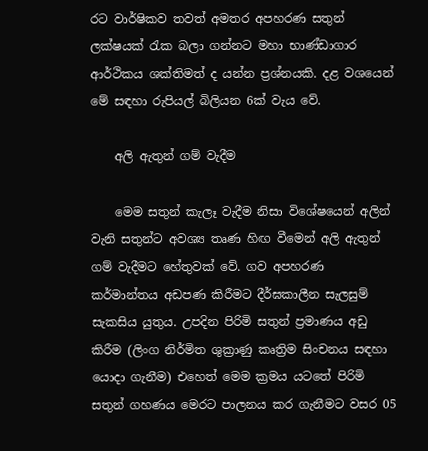රට වාර්ෂිකව තවත් අමතර අපහරණ සතුන් ලක්ෂයක් රැක බලා ගන්නට ‍මහා භාණ්ඩාගාර ආර්ථිකය ශක්තිමත් ද යන්න ප්‍රශ්නයකි. දළ වශයෙන් මේ සඳහා රුපියල් බිලියන 6ක් වැය වේ.

    අලි ඇතුන් ගම් වැදීම

    මෙම සතුන් කැලෑ වැදීම නිසා විශේෂයෙන් අලින් වැනි සතුන්ට අවශ්‍ය තෘණ හිඟ වීමෙන් අලි ඇතුන් ගම් වැදීමට හේතුවක් වේ. ගව අපහරණ කර්මාන්තය අඩපණ කිරීමට දීර්ඝකාලීන සැලසුම් සැකසිය යුතුය. උපදින පිරිමි සතුන් ප්‍රමාණය අඩු කිරීම (ලිංග නිර්මිත ශුක්‍රාණු කෘත්‍රිම සිංචනය සඳහා යොදා ගැනීම) එහෙත් මෙම ක්‍රමය යටතේ පිරිමි සතුන් ගහණය මෙරට පාලනය කර ගැනීමට වසර 05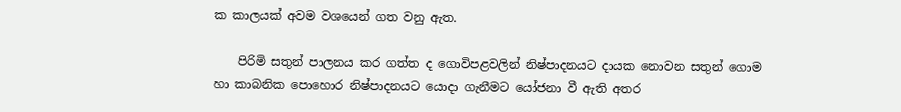ක කාලයක් අවම වශයෙන් ගත වනු ඇත.

    පිරිමි සතුන් පාලනය කර ගත්ත ද ගොවිපළවලින් නිෂ්පාදනයට දායක නොවන සතුන් ගොම හා කාබනික පොහොර නිෂ්පාදනයට යොදා ගැනීමට යෝජනා වී ඇති අතර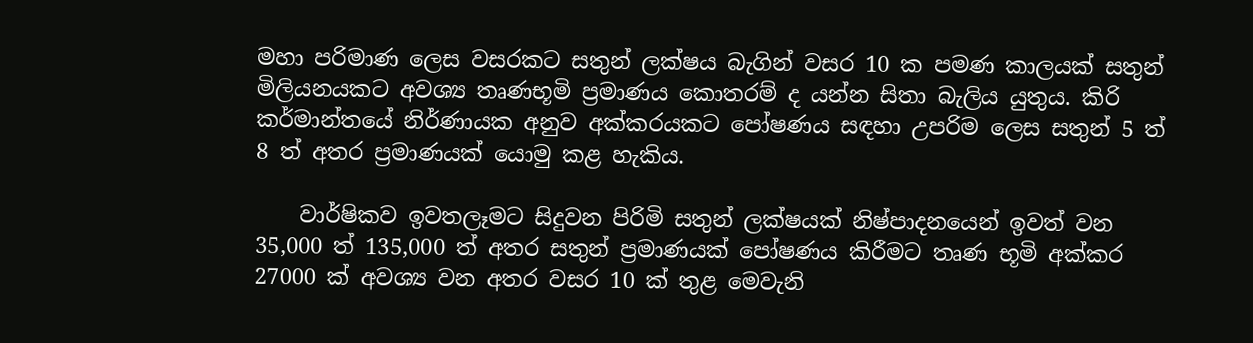මහා පරිමාණ ලෙස වසරකට සතුන් ලක්ෂය බැගින් වසර 10 ක පමණ කාලයක් සතුන් මිලියනයකට අවශ්‍ය තෘණභූමි ප්‍රමාණය කොතරම් ද යන්න සිතා බැලිය යුතුය. කිරි කර්මාන්තයේ නිර්ණායක අනුව අක්කරයකට පෝෂණය සඳහා උපරිම ලෙස සතුන් 5 ත් 8 ත් අතර ප්‍රමාණයක් යොමු කළ හැකිය.

    වාර්ෂිකව ඉවතලෑමට සිදුවන පිරිමි සතුන් ලක්ෂයක් නිෂ්පාදනයෙන් ඉවත් වන 35,000 ත් 135,000 ත් අතර සතුන් ප්‍රමාණයක් පෝෂණය කිරීමට තෘණ භූමි අක්කර 27000 ක් අවශ්‍ය වන අතර වසර 10 ක් තුළ මෙවැනි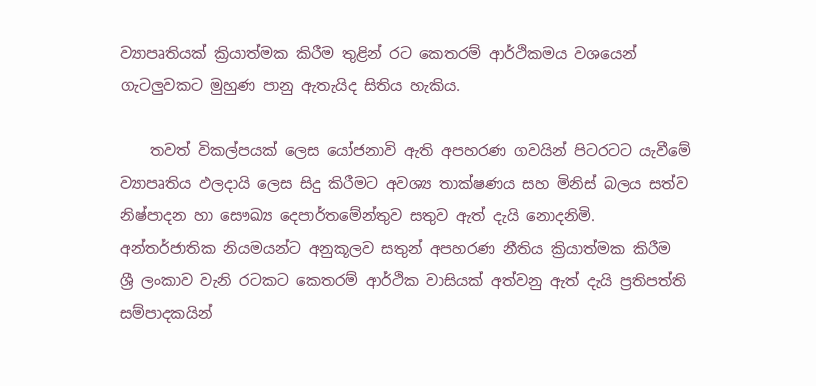ව්‍යාපෘතියක් ක්‍රියාත්මක කිරීම තුළින් රට කෙතරම් ආර්ථිකමය වශයෙන් ගැටලුවකට මුහුණ පානු ඇතැයිද සිතිය හැකිය.

    තවත් විකල්පයක් ලෙස යෝජනාවි ඇති අපහරණ ගවයින් පිටරටට යැවීමේ ව්‍යාපෘතිය ඵලදායි ලෙස සිදු කිරීමට අවශ්‍ය තාක්ෂණය සහ මිනිස් බලය සත්ව නිෂ්පාදන හා සෞඛ්‍ය දෙපාර්තමේන්තුව සතුව ඇත් දැයි නොදනිමි. අන්තර්ජාතික නියමයන්ට අනුකූලව සතුන් අපහරණ නීතිය ක්‍රියාත්මක කිරීම ශ්‍රී ලංකාව වැනි රටකට කෙතරම් ආර්ථික වාසියක් අත්වනු ඇත් දැයි ප්‍රතිපත්ති සම්පාදකයින්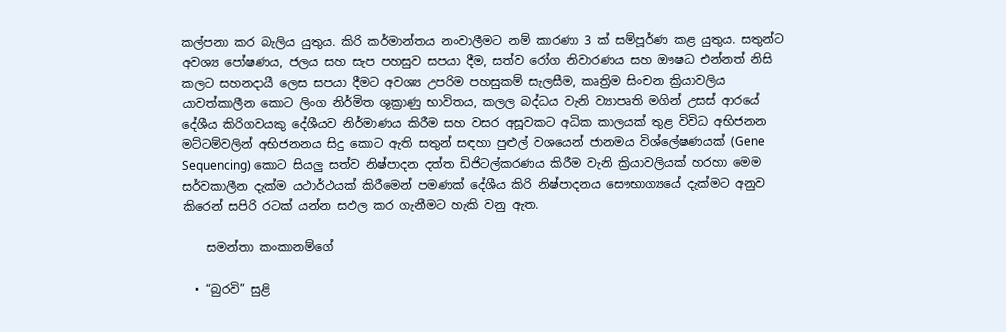කල්පනා කර බැලිය යුතුය. කිරි කර්මාන්තය නංවාලීමට නම් කාරණා 3 ක් සම්පූර්ණ කළ යුතුය. සතුන්ට අවශ්‍ය පෝෂණය, ජලය සහ සැප පහසුව සපයා දීම, සත්ව රෝග නිවාරණය සහ ඖෂධ එන්නත් නිසි කලට සහනදායී ලෙස සපයා දීමට අවශ්‍ය උපරිම පහසුකම් සැලසීම, කෘත්‍රිම සිංචන ක්‍රියාවලිය යාවත්කාලීන කොට ලිංග නිර්මිත ශුක්‍රාණු භාවිතය, කලල බද්ධය වැනි ව්‍යාපෘති මගින් උසස් ආරයේ දේශීය කිරිගවයකු දේශීයව නිර්මාණය කිරීම සහ වසර අසූවකට අධික කාලයක් තුළ විවිධ අභිජනන මට්ටම්වලින් අභිජනනය සිදු කොට ඇති සතුන් සඳහා පුළුල් වශයෙන් ජානමය විශ්ලේෂණයක් (Gene Sequencing) කොට සියලු සත්ව නිෂ්පාදන දත්ත ඩිජිටල්කරණය කිරීම වැනි ක්‍රියාවලියක් හරහා මෙම සර්වකාලීන දැක්ම යථාර්ථයක් කිරීමෙන් පමණක් දේශීය කිරි නිෂ්පාදනය සෞභාග්‍යයේ දැක්මට අනුව කිරෙන් සපිරි රටක් යන්න සඵල කර ගැනීමට හැකි වනු ඇත.

    සමන්තා කංකානම්ගේ

  • “බුරවි” සුළි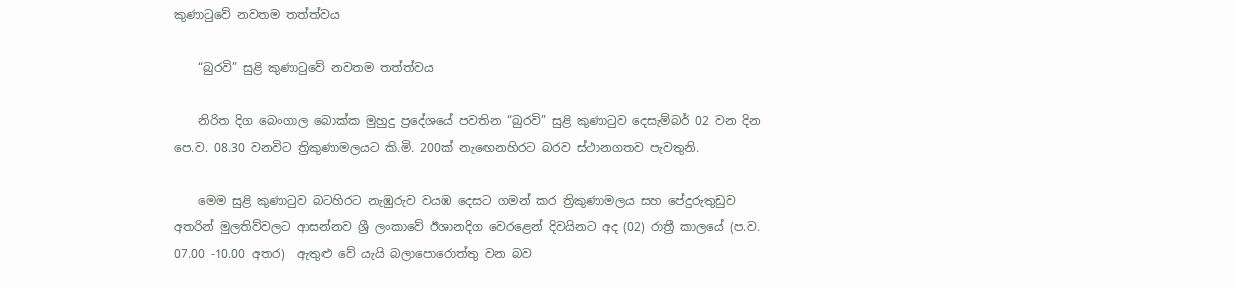කුණාටුවේ නවතම තත්ත්වය

    “බුරවි” සුළි කුණාටුවේ නවතම තත්ත්වය

    නිරිත දිග බෙංගාල බොක්ක මුහුදු ප්‍රදේශයේ පවතින “බුරවි” සුළි කුණාටුව දෙසැම්බර් 02 වන දින පෙ.ව. 08.30 වනවිට ත්‍රිකුණාමලයට කි.මි. 200ක් නැඟෙනහිරට බරව ස්ථානගතව පැවතුනි.

    මෙම සුළි කුණාටුව බටහිරට නැඹුරුව වයඹ දෙසට ගමන් කර ත්‍රිකුණාමලය සහ පේදුරුතුඩුව අතරින් මුලතිව්වලට ආසන්නව ශ්‍රී ලංකාවේ ඊශානදිග වෙරළෙන් දිවයිනට අද (02) රාත්‍රී කාලයේ (ප.ව. 07.00 -10.00 අතර)  ඇතුළු වේ යැයි බලාපොරොත්තු වන බව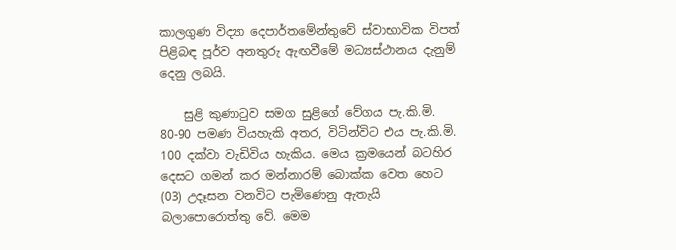කාලගුණ විද්‍යා දෙපාර්තමේන්තුවේ ස්වාභාවික විපත් පිළිබඳ පූර්ව අනතුරු ඇඟවීමේ මධ්‍යස්ථානය දැනුම් දෙනු ලබයි.

    සුළි කුණාටුව සමග සුළිගේ වේගය පැ.කි.මි. 80-90 පමණ වියහැකි අතර, විටින්විට එය පැ.කි.මි. 100 දක්වා වැඩිවිය හැකිය. මෙය ක්‍රමයෙන් බටහිර දෙසට ගමන් කර මන්නාරම් බොක්ක වෙත හෙට (03) උදෑසන වනවිට පැමිණෙනු ඇතැයි බලාපොරොත්තු වේ. මෙම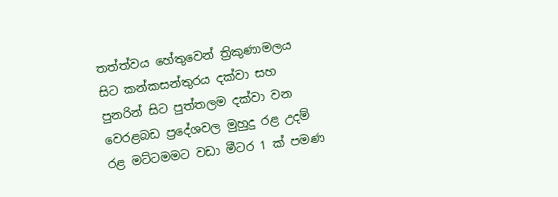තත්ත්වය හේතුවෙන් ත්‍රිකුණාමලය සිට කන්කසන්තුරය දක්වා සහ පුනරින් සිට පුත්තලම දක්වා වන වෙරළබඩ ප්‍රදේශවල මුහුදු රළ උදම් රළ මට්ටමමට වඩා මීටර 1 ක් පමණ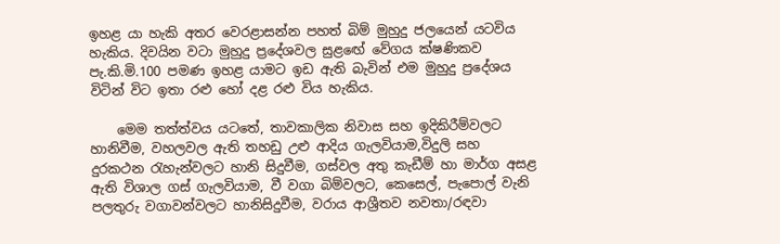ඉහළ යා හැකි අතර වෙරළාසන්න පහත් බිම් මුහුදු ජලයෙන් යටවිය හැකිය. දිවයින වටා මුහුදු ප්‍රදේශවල සුළඟේ වේගය ක්ෂණිකව පැ.කි.මි.100 පමණ ඉහළ යාමට ඉඩ ඇති බැවින් එම මුහුදු ප්‍රදේශය විටින් විට ඉතා රළු හෝ දළ රළු විය හැකිය.

    මෙම තත්ත්වය යටතේ, තාවකාලික නිවාස සහ ඉදිකිරීම්වලට හානිවීම, වහලවල ඇති තහඩු උළු ආදිය ගැලවියාම,විදුලි සහ දුරකථන රැහැන්වලට හානි සිදුවීම, ගස්වල අතු කැඩීම් හා මාර්ග අසළ ඇති විශාල ගස් ගැලවියාම, වී වගා බිම්වලට, කෙසෙල්, පැපොල් වැනි පලතුරු වගාවන්වලට හානිසිදුවීම, වරාය ආශ්‍රීතව නවතා/රඳවා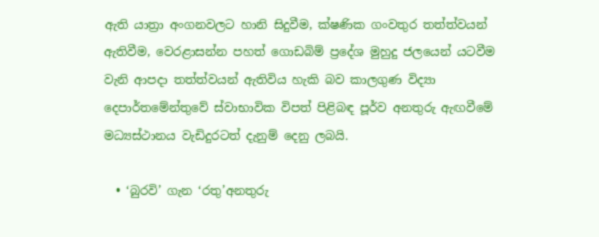ඇති යාත්‍රා අංගනවලට හානි සිදුවීම, ක්ෂණික ගංවතුර තත්ත්වයන් ඇතිවීම, වෙරළාසන්න පහත් ගොඩබිම් ප්‍රදේශ මුහුදු ජලයෙන් යටවීම වැනි ආපදා තත්ත්වයන් ඇතිවිය හැකි බව කාලගුණ විද්‍යා දෙපාර්තමේන්තුවේ ස්වාභාවික විපත් පිළිබඳ පූර්ව අනතුරු ඇඟවීමේ මධ්‍යස්ථානය වැඩිදුරටත් දැනුම් දෙනු ලබයි.

  • ‘බුරවි’ ගැන ‘රතු’අනතුරු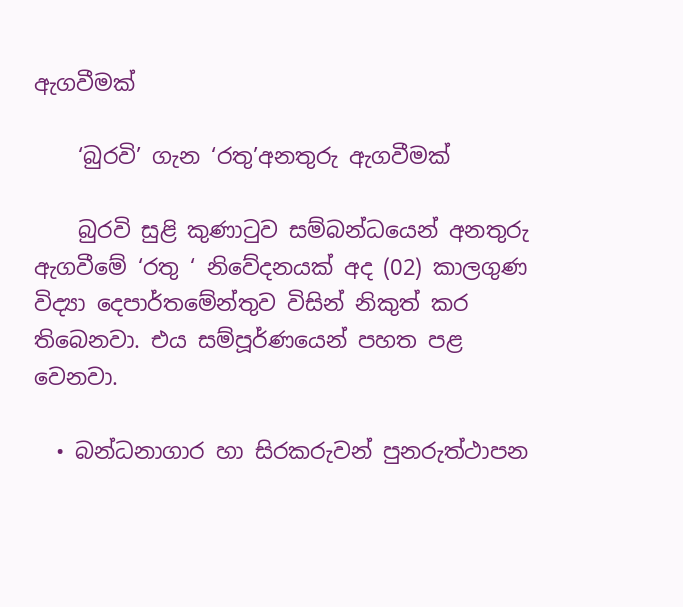ඇගවීමක්

    ‘බුරවි’ ගැන ‘රතු’අනතුරු ඇගවීමක්

    බුරවි සුළි කුණාටුව සම්බන්ධයෙන් අනතුරු ඇගවීමේ ‘රතු ‘ නිවේදනයක් අද (02) කාලගුණ විද්‍යා දෙපාර්තමේන්තුව විසින් නිකුත් කර තිබෙනවා. එය සම්පූර්ණයෙන් පහත පළ වෙනවා.

  • බන්ධනාගාර හා සිරකරුවන් පුනරුත්ථාපන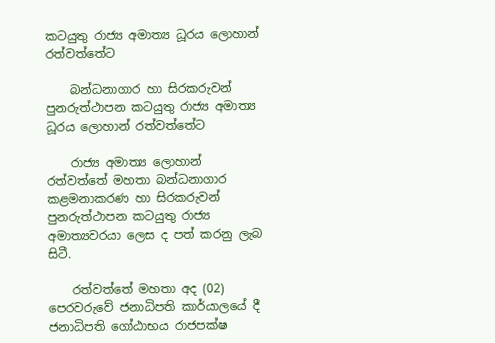කටයුතු රාජ්‍ය අමාත්‍ය ධූරය ලොහාන් රත්වත්තේට

    බන්ධනාගාර හා සිරකරුවන් පුනරුත්ථාපන කටයුතු රාජ්‍ය අමාත්‍ය ධූරය ලොහාන් රත්වත්තේට

    රාජ්‍ය අමාත්‍ය ලොහාන් රත්වත්තේ මහතා බන්ධනාගාර කළමනාකරණ හා සිරකරුවන් පුනරුත්ථාපන කටයුතු රාජ්‍ය අමාත්‍යවරයා ලෙස ද පත් කරනු ලැබ සිටී.

    රත්වත්තේ මහතා අද (02) පෙරවරුවේ ජනාධිපති කාර්යාලයේ දී ජනාධිපති ගෝඨාභය රාජපක්ෂ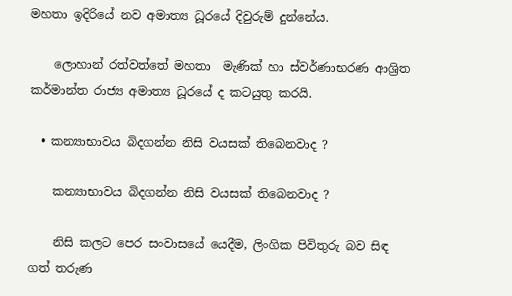මහතා ඉදිරියේ නව අමාත්‍ය ධූරයේ දිවුරුම් දුන්නේය.

    ලොහාන් රත්වත්තේ මහතා  මැණික් හා ස්වර්ණාභරණ ආශ්‍රිත කර්මාන්ත රාජ්‍ය අමාත්‍ය ධූරයේ ද කටයුතු කරයි.

  • කන්‍යාභාවය බිදගන්න නිසි වයසක් තිබෙනවාද ?

    කන්‍යාභාවය බිදගන්න නිසි වයසක් තිබෙනවාද ?

    නිසි කලට පෙර සංවාසයේ යෙදීම, ලිංගික පිවිතුරු බව සිඳ ගත් තරුණ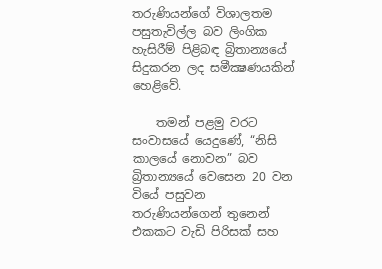තරුණියන්ගේ විශාලතම පසුතැවිල්ල බව ලිංගික හැසිරීම් පිළිබඳ බ්‍රිතාන්‍යයේ සිදුකරන ලද සමීක්‍ෂණයකින් හෙළිවේ.

    තමන් පළමු වරට සංවාසයේ යෙදුණේ, “නිසි කාලයේ නොවන” බව බ්‍රිතාන්‍යයේ වෙසෙන 20 වන වියේ පසුවන තරුණියන්ගෙන් තුනෙන් එකකට වැඩි පිරිසක් සහ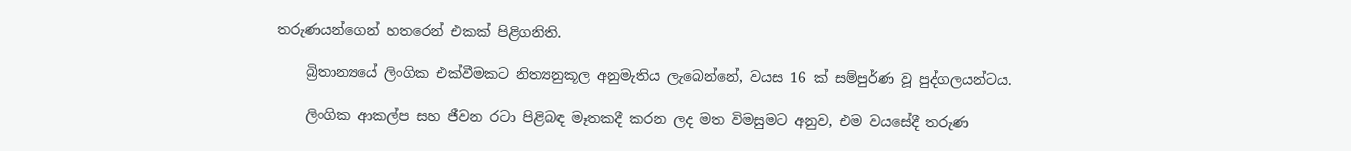තරුණයන්ගෙන් හතරෙන් එකක් පිළිගනිති.

    බ්‍රිතාන්‍යයේ ලිංගික එක්වීමකට නිත්‍යනුකූල අනුමැතිය ලැබෙන්නේ, වයස 16 ක් සම්පුර්ණ වූ පුද්ගලයන්ටය.

    ලිංගික ආකල්ප සහ ජීවන රටා පිළිබඳ මෑතකදී කරන ලද මත විමසුමට අනුව, එම වයසේදී තරුණ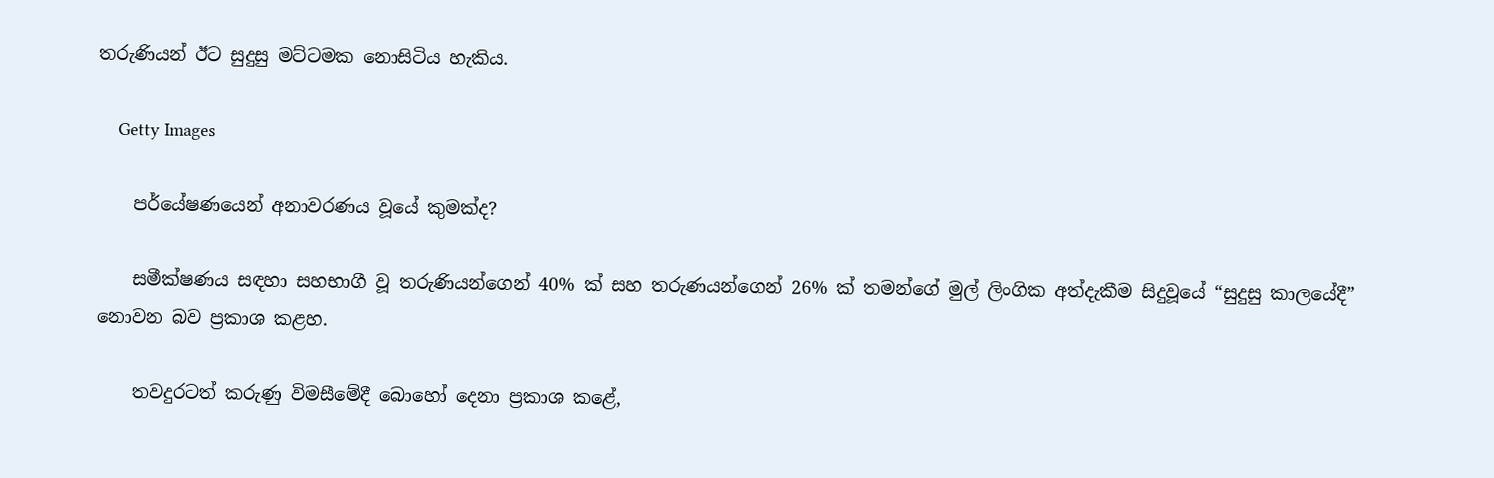තරුණියන් ඊට සුදුසු මට්ටමක නොසිටිය හැකිය.

    Getty Images

    පර්යේෂණයෙන් අනාවරණය වූයේ කුමක්ද?

    සමීක්ෂණය සඳහා සහභාගී වූ තරුණියන්ගෙන් 40% ක් සහ තරුණයන්ගෙන් 26% ක් තමන්ගේ මුල් ලිංගික අත්දැකීම සිදුවූයේ “සුදුසු කාලයේදී” නොවන බව ප්‍රකාශ කළහ.

    තවදුරටත් කරුණු විමසීමේදී බොහෝ දෙනා ප්‍රකාශ කළේ,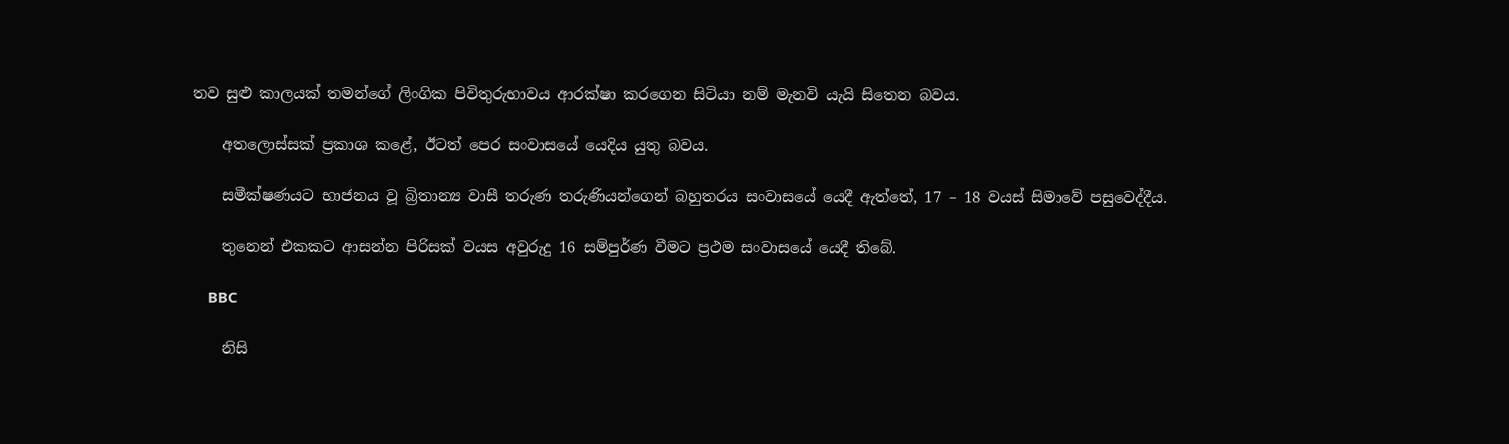තව සුළු කාලයක් තමන්ගේ ලිංගික පිවිතුරුභාවය ආරක්ෂා කරගෙන සිටියා නම් මැනවි යැයි සිතෙන බවය.

    අතලොස්සක් ප්‍රකාශ කළේ, ඊටත් පෙර සංවාසයේ යෙදිය යුතු බවය.

    සමීක්ෂණයට භාජනය වූ බ්‍රිතාන්‍ය වාසී තරුණ තරුණියන්ගෙන් බහුතරය සංවාසයේ යෙදී ඇත්තේ, 17 – 18 වයස් සිමාවේ පසුවෙද්දීය.

    තුනෙන් එකකට ආසන්න පිරිසක් වයස අවුරුදු 16 සම්පුර්ණ වීමට ප්‍රථම සංවාසයේ යෙදී තිබේ.

    BBC

    නිසි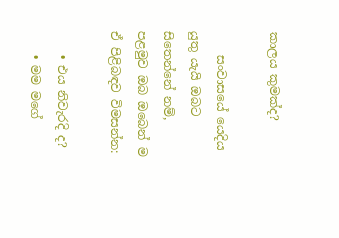කාලය කුමක්ද?

    සංවාසයේ යෙදිය යුතු යැයි ඔබට සිතෙන්නේ නම්, පළමුව ඔබ ඔබෙන් ම ඒ පිළිබඳව විමසන්න:

    • එය නිවැරදි ද?
    • මම මගේ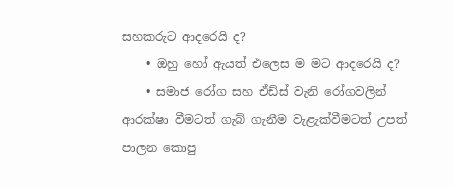සහකරුට ආදරෙයි ද?
    • ඔහු හෝ ඇයත් එලෙස ම මට ආදරෙයි ද?
    • සමාජ රෝග සහ ඒඩ්ස් වැනි රෝගවලින් ආරක්ෂා වීමටත් ගැබ් ගැනීම වැළැක්වීමටත් උපත් පාලන කොපු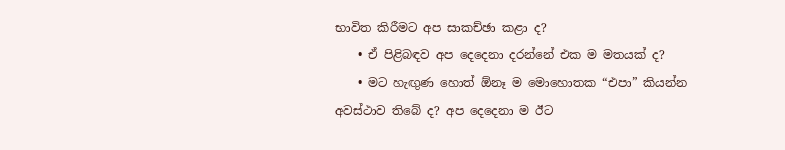භාවිත කිරීමට අප සාකච්ඡා කළා ද?
    • ඒ පිළිබඳව අප දෙදෙනා දරන්නේ එක ම මතයක් ද?
    • මට හැඟුණ හොත් ඕනෑ ම මොහොතක “එපා” කියන්න අවස්ථාව තිබේ ද? අප දෙදෙනා ම ඊට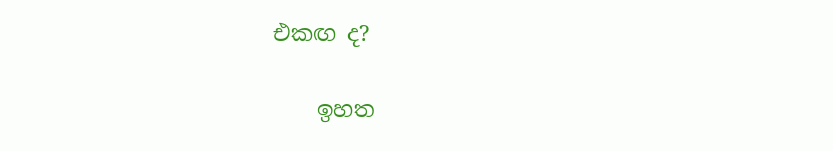එකඟ ද?

    ඉහත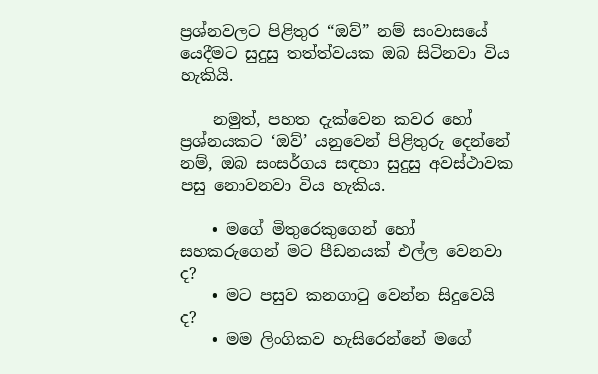ප්‍රශ්නවලට පිළිතුර “ඔව්” නම් සංවාසයේ යෙදීමට සුදුසු තත්ත්වයක ඔබ සිටිනවා විය හැකියි.

    නමුත්, පහත දැක්වෙන කවර හෝ ප්‍රශ්නයකට ‘ඔව්’ යනුවෙන් පිළිතුරු දෙන්නේ නම්, ඔබ සංසර්ගය සඳහා සුදුසු අවස්ථාවක පසු නොවනවා විය හැකිය.

    • මගේ මිතුරෙකුගෙන් හෝ සහකරුගෙන් මට පීඩනයක් එල්ල වෙනවා ද?
    • මට පසුව කනගාටු වෙන්න සිදුවෙයි ද?
    • මම ලිංගිකව හැසිරෙන්නේ මගේ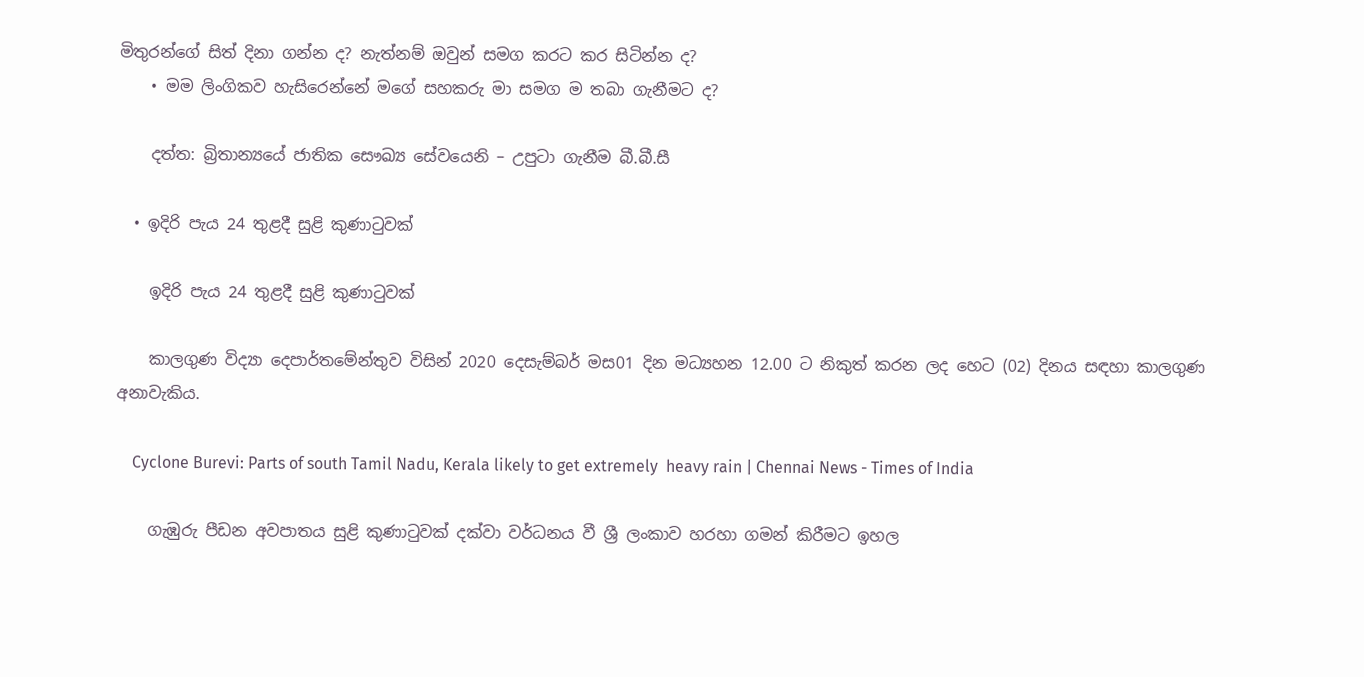මිතුරන්ගේ සිත් දිනා ගන්න ද? නැත්නම් ඔවුන් සමග කරට කර සිටින්න ද?
    • මම ලිංගිකව හැසිරෙන්නේ මගේ සහකරු මා සමග ම තබා ගැනීමට ද?

    දත්ත: බ්‍රිතාන්‍යයේ ජාතික සෞඛ්‍ය සේවයෙනි – උපුටා ගැනීම බී.බී.සී

  • ඉදිරි පැය 24 තුළදී සුළි කුණාටුවක්

    ඉදිරි පැය 24 තුළදී සුළි කුණාටුවක්

    කාලගුණ විද්‍යා දෙපාර්තමේන්තුව විසින් 2020 දෙසැම්බර් මස01 දින මධ්‍යහන 12.00 ට නිකුත් කරන ලද හෙට (02) දිනය සඳහා කාලගුණ අනාවැකිය.

    Cyclone Burevi: Parts of south Tamil Nadu, Kerala likely to get extremely  heavy rain | Chennai News - Times of India

    ගැඹුරු පීඩන අවපාතය සුළි කුණාටුවක් දක්වා වර්ධනය වී ශ්‍රී ලංකාව හරහා ගමන් කිරීමට ඉහල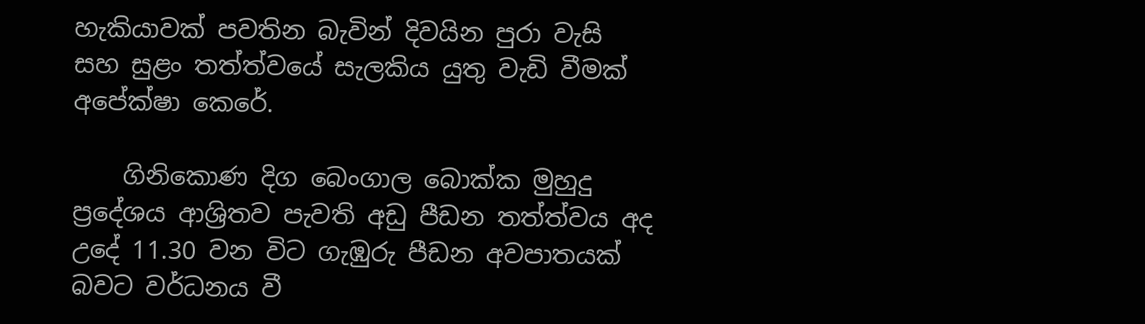හැකියාවක් පවතින බැවින් දිවයින පුරා වැසි සහ සුළං තත්ත්වයේ සැලකිය යුතු වැඩි වීමක් අපේක්ෂා කෙරේ.

    ගිනිකොණ දිග බෙංගාල බොක්ක මුහුදු ප්‍රදේශය ආශ්‍රිතව පැවති අඩු පීඩන තත්ත්වය අද උදේ 11.30 වන විට ගැඹුරු පීඩන අවපාතයක් බවට වර්ධනය වී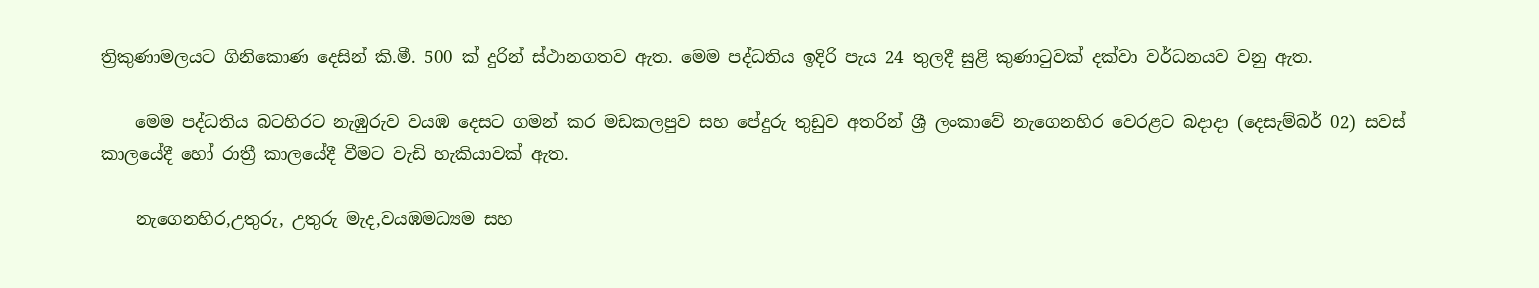ත්‍රිකුණාමලයට ගිනිකොණ දෙසින් කි.මී. 500 ක් දුරින් ස්ථානගතව ඇත. මෙම පද්ධතිය ඉදිරි පැය 24 තුලදී සුළි කුණාටුවක් දක්වා වර්ධනයව වනු ඇත.

    මෙම පද්ධතිය බටහිරට නැඹුරුව වයඹ දෙසට ගමන් කර මඩකලපුව සහ පේදුරු තුඩුව අතරින් ශ්‍රී ලංකාවේ නැගෙනහිර වෙරළට බදාදා (දෙසැම්බර් 02) සවස් කාලයේදී හෝ රාත්‍රී කාලයේදී වීමට වැඩි හැකියාවක් ඇත.

    නැගෙනහිර,උතුරු, උතුරු මැද,වයඹමධ්‍යම සහ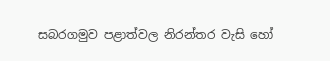සබරගමුව පළාත්වල නිරන්තර වැසි හෝ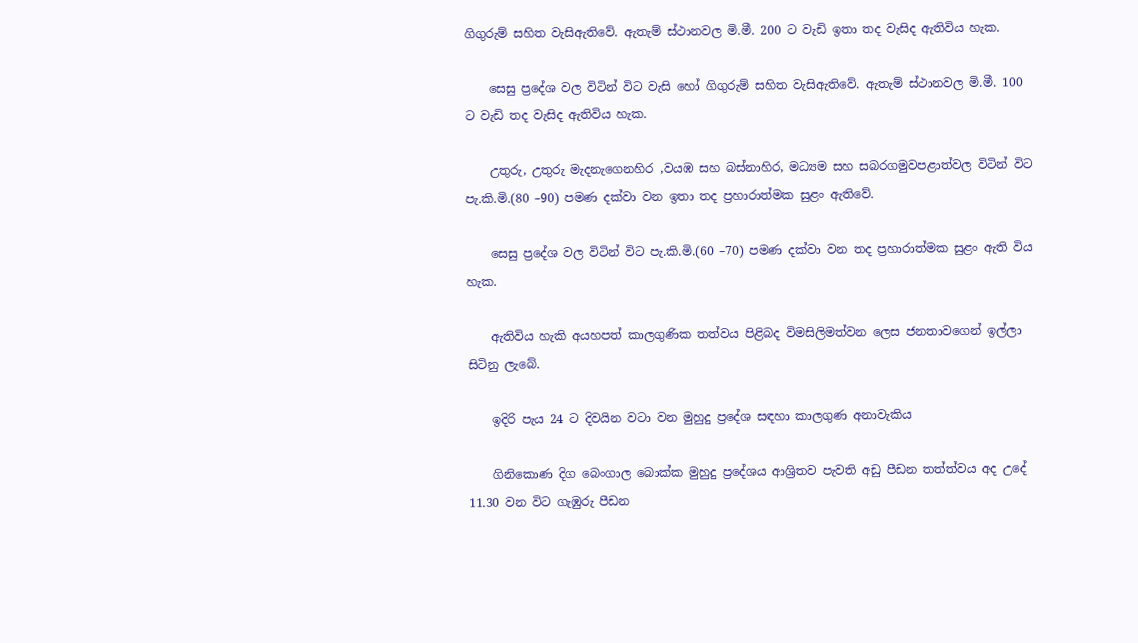ගිගුරුම් සහිත වැසිඇතිවේ. ඇතැම් ස්‌ථානවල මි.මී. 200 ට වැඩි ඉතා තද වැසිද ඇතිවිය හැක.

    සෙසු ප්‍රදේශ වල විටින් විට වැසි හෝ ගිගුරුම් සහිත වැසිඇතිවේ. ඇතැම් ස්‌ථානවල මි.මී. 100 ට වැඩි තද වැසිද ඇතිවිය හැක.

    උතුරු, උතුරු මැදනැගෙනහිර ,වයඹ සහ බස්නාහිර, මධ්‍යම සහ සබරගමුවපළාත්වල විටින් විට පැ.කි.මි.(80 –90) පමණ දක්වා වන ඉතා තද ප්‍රහාරාත්මක සුළං ඇතිවේ.

    සෙසු ප්‍රදේශ වල විටින් විට පැ.කි.මි.(60 –70) පමණ දක්වා වන තද ප්‍රහාරාත්මක සුළං ඇති විය හැක.

    ඇතිවිය හැකි අයහපත් කාලගුණික තත්වය පිළිබද විමසිලිමත්වන ලෙස ජනතාවගෙන් ඉල්ලා සිටිනු ලැබේ.

    ඉදිරි පැය 24 ට දිවයින වටා වන මුහුදු ප්‍රදේශ සඳහා කාලගුණ අනාවැකිය

    ගිනිකොණ දිග බෙංගාල බොක්ක මුහුදු ප්‍රදේශය ආශ්‍රිතව පැවති අඩු පීඩන තත්ත්වය අද උදේ 11.30 වන විට ගැඹුරු පීඩන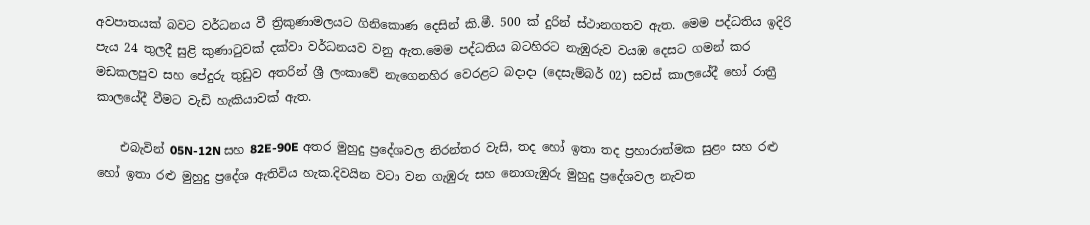අවපාතයක් බවට වර්ධනය වී ත්‍රිකුණාමලයට ගිනිකොණ දෙසින් කි.මී. 500 ක් දුරින් ස්ථානගතව ඇත. මෙම පද්ධතිය ඉදිරි පැය 24 තුලදී සුළි කුණාටුවක් දක්වා වර්ධනයව වනු ඇත.මෙම පද්ධතිය බටහිරට නැඹුරුව වයඹ දෙසට ගමන් කර මඩකලපුව සහ පේදුරු තුඩුව අතරින් ශ්‍රී ලංකාවේ නැගෙනහිර වෙරළට බදාදා (දෙසැම්බර් 02) සවස් කාලයේදී හෝ රාත්‍රී කාලයේදී වීමට වැඩි හැකියාවක් ඇත.

    එබැවින් 05N-12N සහ 82E-90E අතර මුහුදු ප්‍රදේශවල නිරන්තර වැසි, තද හෝ ඉතා තද ප්‍රහාරාත්මක සුළං සහ රළු හෝ ඉතා රළු මුහුදු ප්‍රදේශ ඇතිවිය හැක.දිවයින වටා වන ගැඹුරු සහ නොගැඹුරු මුහුදු ප්‍රදේශවල නැවත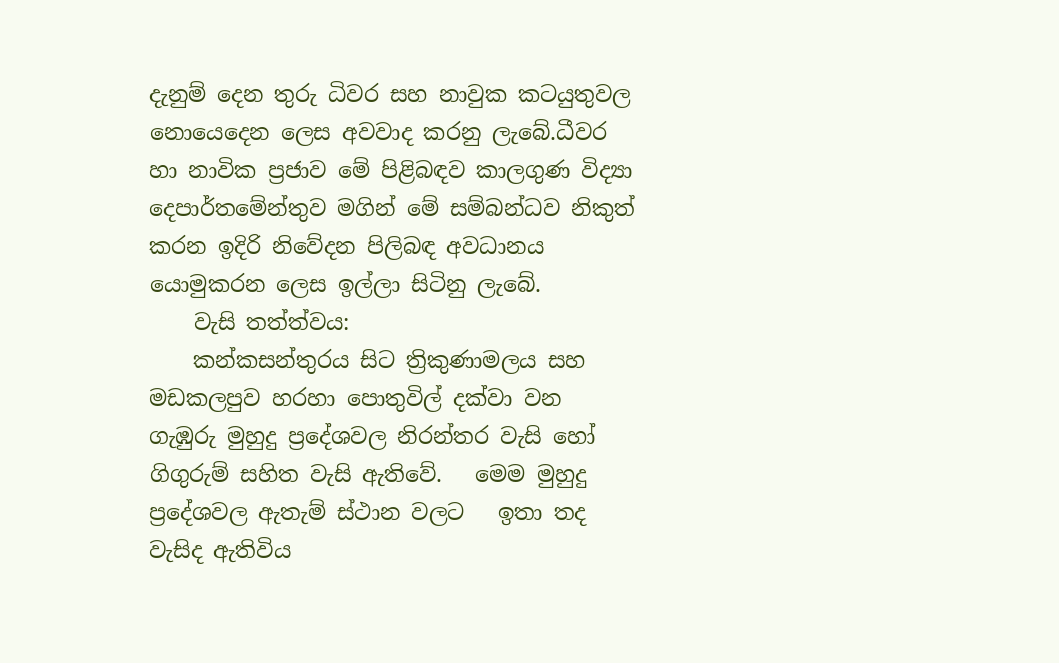දැනුම් දෙන තුරු ධිවර සහ නාවුක කටයුතුවල නොයෙදෙන ලෙස අවවාද කරනු ලැබේ.ධීවර හා නාවික ප්‍රජාව මේ පිළිබඳව කාලගුණ විද්‍යා දෙපාර්තමේන්තුව මගින් මේ සම්බන්ධව නිකුත් කරන ඉදිරි නිවේදන පිලිබඳ අවධානය යොමුකරන ලෙස ඉල්ලා සිටිනු ලැබේ.
    වැසි තත්ත්වය:
    කන්කසන්තුරය සිට ත්‍රිකුණාමලය සහ මඩකලපුව හරහා පොතුවිල් දක්වා වන ගැඹුරු මුහුදු ප්‍රදේශවල නිරන්තර වැසි හෝ ගිගුරුම් සහිත වැසි ඇතිවේ.   මෙම මුහුදු ප්‍රදේශවල ඇතැම් ස්ථාන වලට   ඉතා තද වැසිද ඇතිවිය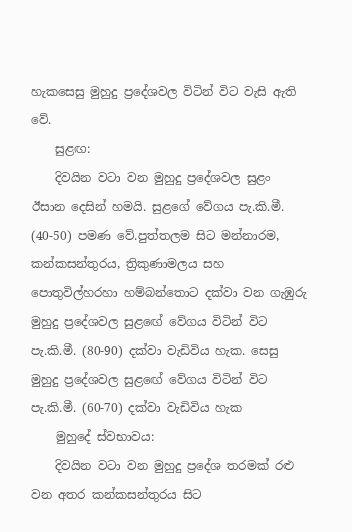හැකසෙසු මුහුදු ප්‍රදේශවල විටින් විට වැසි ඇති වේ.
    සුළඟ:
    දිවයින වටා වන මුහුදු ප්‍රදේශවල සුළං ඊසාන දෙසින් හමයි. සුළගේ වේගය පැ.කි.මී. (40-50) පමණ වේ.පුත්තලම සිට මන්නාරම, කන්කසන්තුරය, ත්‍රිකුණාමලය සහ පොතුවිල්හරහා හම්බන්තොට දක්වා වන ගැඹුරු මුහුදු ප්‍රදේශවල සුළඟේ වේගය විටින් විට පැ.කි.මී. (80-90) දක්වා වැඩිවිය හැක. සෙසු මුහුදු ප්‍රදේශවල සුළඟේ වේගය විටින් විට පැ.කි.මී. (60-70) දක්වා වැඩිවිය හැක
    මුහුදේ ස්වභාවය:
    දිවයින වටා වන මුහුදු ප්‍රදේශ තරමක් රළු වන අතර කන්කසන්තුරය සිට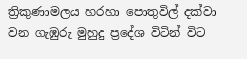ත්‍රිකුණාමලය හරහා පොතුවිල් දක්වා වන ගැඹුරු මුහුදු ප්‍රදේශ විටින් විට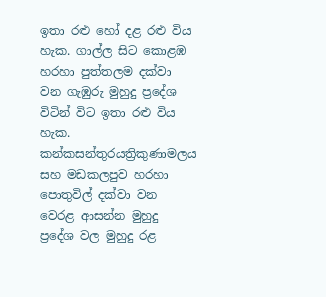ඉතා රළු හෝ දළ රළු විය හැක. ගාල්ල සිට කොළඹ හරහා පුත්තලම දක්වා වන ගැඹුරු මුහුදු ප්‍රදේශ විටින් විට ඉතා රළු විය හැක. කන්කසන්තුරයත්‍රිකුණාමලය සහ මඩකලපුව හරහා පොතුවිල් දක්වා වන වෙරළ ආසන්න මුහුදු ප්‍රදේශ වල මුහුදු රළ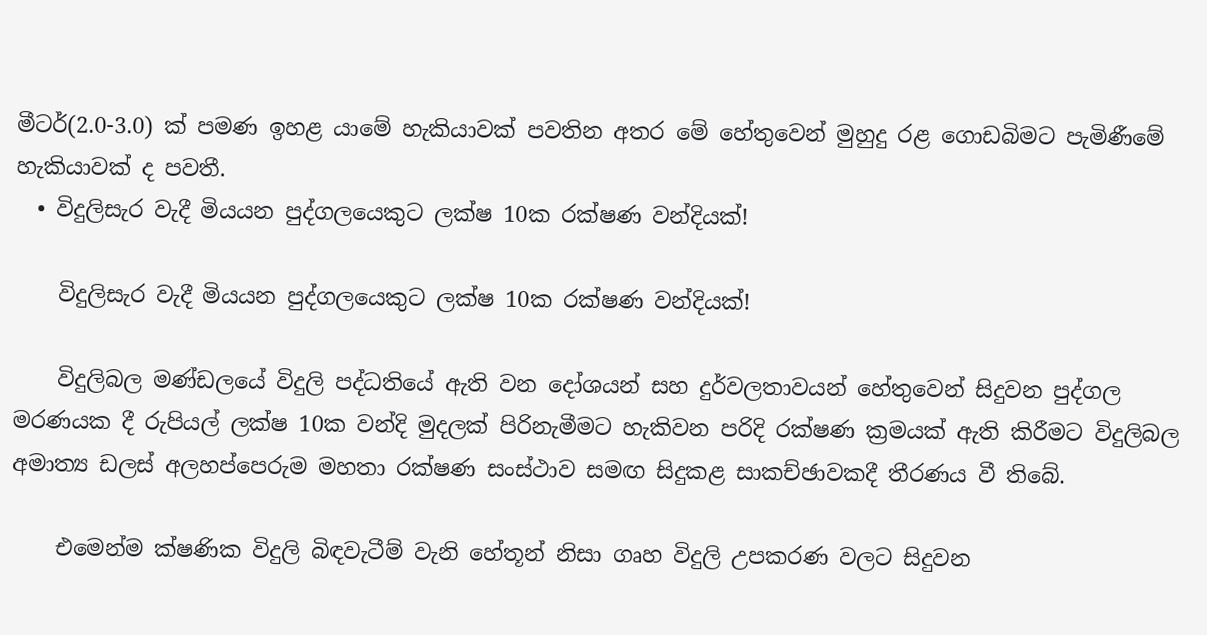මීටර්(2.0-3.0) ක් පමණ ඉහළ යාමේ හැකියාවක් පවතින අතර මේ හේතුවෙන් මුහුදු රළ ගොඩබිමට පැමිණීමේ හැකියාවක් ද පවතී.
  • විදුලිසැර වැදී මියයන පුද්ගලයෙකුට ලක්ෂ 10ක රක්ෂණ වන්දියක්!

    විදුලිසැර වැදී මියයන පුද්ගලයෙකුට ලක්ෂ 10ක රක්ෂණ වන්දියක්!

    විදුලිබල මණ්ඩලයේ විදුලි පද්ධතියේ ඇති වන දෝශයන් සහ දුර්වලතාවයන් හේතුවෙන් සිදුවන පුද්ගල මරණයක දී රුපියල් ලක්ෂ 10ක වන්දි මුදලක් පිරිනැමීමට හැකිවන පරිදි රක්ෂණ ක්‍රමයක් ඇති කිරීමට විදුලිබල අමාත්‍ය ඩලස් අලහප්පෙරුම මහතා රක්ෂණ සංස්ථාව සමඟ සිදුකළ සාකච්ඡාවකදී තීරණය වී තිබේ.

    එමෙන්ම ක්ෂණික විදුලි බිඳවැටීම් වැනි හේතූන් නිසා ගෘහ විදුලි උපකරණ වලට සිදුවන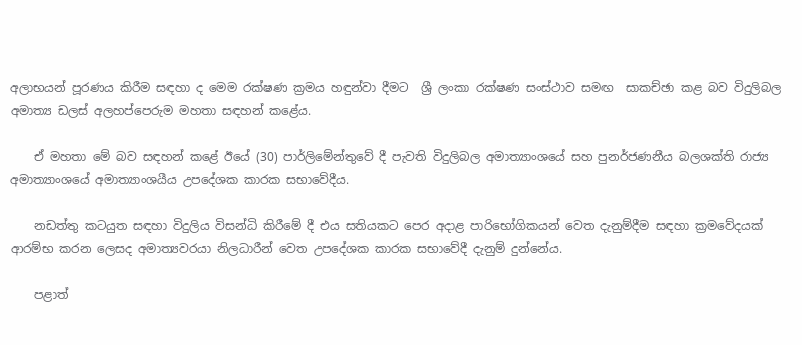අලාභයන් පූරණය කිරීම සඳහා ද මෙම රක්ෂණ ක්‍රමය හඳුන්වා දීමට  ශ්‍රී ලංකා රක්ෂණ සංස්ථාව සමඟ  සාකච්ඡා කළ බව විදුලිබල අමාත්‍ය ඩලස් අලහප්පෙරුම මහතා සඳහන් කළේය.

    ඒ මහතා මේ බව සඳහන් කළේ ඊයේ (30) පාර්ලිමේන්තුවේ දී පැවති විදුලිබල අමාත්‍යාංශයේ සහ පුනර්ජණනීය බලශක්ති රාජ්‍ය අමාත්‍යාංශයේ අමාත්‍යාංශයීය උපදේශක කාරක සභාවේදීය.

    නඩත්තු කටයුත සඳහා විදුලිය විසන්ධි කිරීමේ දී එය සතියකට පෙර අදාළ පාරිභෝගිකයන් වෙත දැනුම්දීම සඳහා ක්‍රමවේදයක් ආරම්භ කරන ලෙසද අමාත්‍යවරයා නිලධාරීන් වෙත උපදේශක කාරක සභාවේදී දැනුම් දුන්නේය.

    පළාත්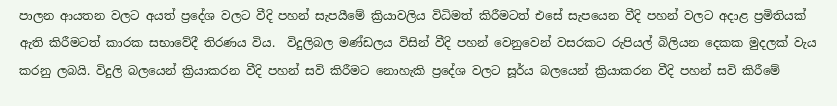පාලන ආයතන වලට අයත් ප්‍රදේශ වලට වීදි පහන් සැපයීමේ ක්‍රියාවලිය විධිමත් කිරීමටත් එසේ සැපයෙන වීදි පහන් වලට අදාළ ප්‍රමිතියක් ඇති කිරීමටත් කාරක සභාවේදී තිරණය විය.  විදුලිබල මණ්ඩලය විසින් වීදි පහන් වෙනුවෙන් වසරකට රුපියල් බිලියන දෙකක මුදලක් වැය කරනු ලබයි. විදුලි බලයෙන් ක්‍රියාකරන වීදි පහන් සවි කිරීමට නොහැකි ප්‍රදේශ වලට සූර්ය බලයෙන් ක්‍රියාකරන වීදි පහන් සවි කිරීමේ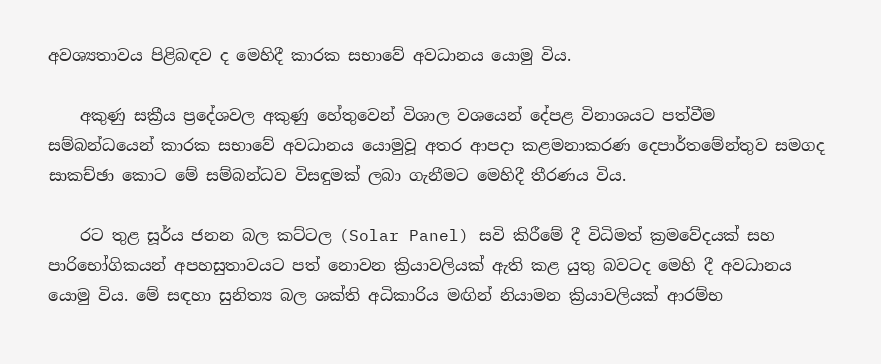අවශ්‍යතාවය පිළිබඳව ද මෙහිදී කාරක සභාවේ අවධානය යොමු විය.

    අකුණු සක්‍රීය ප්‍රදේශවල අකුණු හේතුවෙන් විශාල වශයෙන් දේපළ විනාශයට පත්වීම සම්බන්ධයෙන් කාරක සභාවේ අවධානය යොමුවූ අතර ආපදා කළමනාකරණ දෙපාර්තමේන්තුව සමගද සාකච්ඡා කොට මේ සම්බන්ධව විසඳුමක් ලබා ගැනීමට මෙහිදී තීරණය විය.

    රට තුළ සූර්ය ජනන බල කට්ටල (Solar Panel) සවි කිරීමේ දී විධිමත් ක්‍රමවේදයක් සහ පාරිභෝගිකයන් අපහසුතාවයට පත් නොවන ක්‍රියාවලියක් ඇති කළ යුතු බවටද මෙහි දී අවධානය යොමු විය. මේ සඳහා සුනිත්‍ය බල ශක්ති අධිකාරිය මඟින් නියාමන ක්‍රියාවලියක් ආරම්භ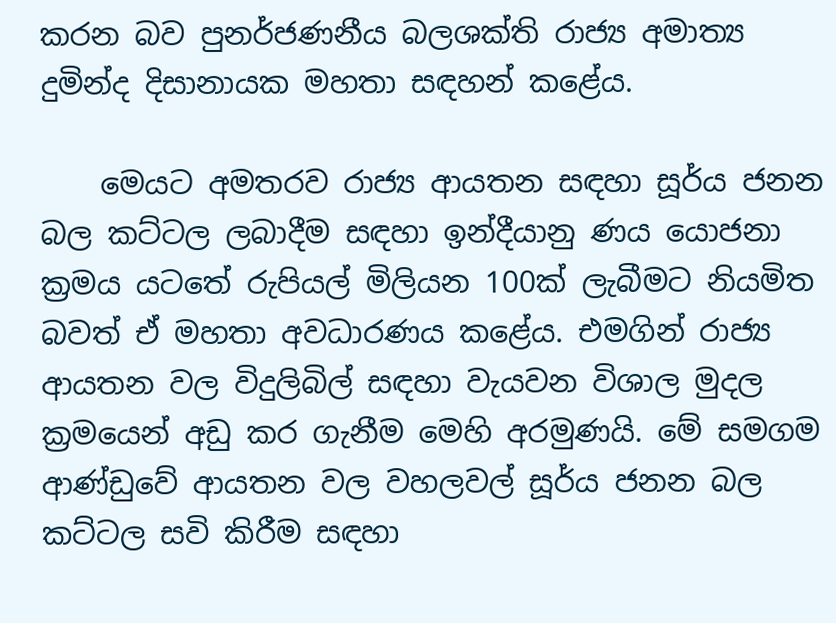කරන බව පුනර්ජණනීය බලශක්ති රාජ්‍ය අමාත්‍ය දුමින්ද දිසානායක මහතා සඳහන් කළේය.

    මෙයට අමතරව රාජ්‍ය ආයතන සඳහා සූර්ය ජනන බල කට්ටල ලබාදීම සඳහා ඉන්දීයානු ණය යොජනා ක්‍රමය යටතේ රුපියල් මිලියන 100ක් ලැබීමට නියමිත බවත් ඒ මහතා අවධාරණය කළේය. එමගින් රාජ්‍ය ආයතන වල විදුලිබිල් සඳහා වැයවන විශාල මුදල ක්‍රමයෙන් අඩු කර ගැනීම මෙහි අරමුණයි. මේ සමගම ආණ්ඩුවේ ආයතන වල වහලවල් සූර්ය ජනන බල කට්ටල සවි කිරීම සඳහා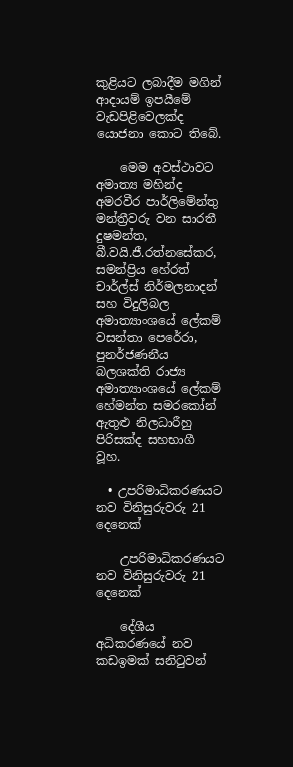කුළියට ලබාදීම මගින් ආදායම් ඉපයීමේ වැඩපිළිවෙලක්ද යොජනා කොට තිබේ.

    මෙම අවස්ථාවට අමාත්‍ය මහින්ද අමරවීර පාර්ලිමේන්තු මන්ත්‍රීවරු වන සාරතී දුෂමන්ත, බී.වයි.ජී.රත්නසේකර, සමන්ප්‍රිය හේරත් චාර්ල්ස් නිර්මලනාදන් සහ විදුලිබල අමාත්‍යාංශයේ ලේකම් වසන්තා පෙරේරා, පුනර්ජණනීය බලශක්ති රාජ්‍ය අමාත්‍යාංශයේ ලේකම් හේමන්ත සමරකෝන් ඇතුළු නිලධාරීහු පිරිසක්ද සහභාගී වූහ.

  • උපරිමාධිකරණයට නව විනිසුරුවරු 21 දෙනෙක්

    උපරිමාධිකරණයට නව විනිසුරුවරු 21 දෙනෙක්

    දේශීය අධිකරණයේ නව කඩඉමක් සනිටුවන්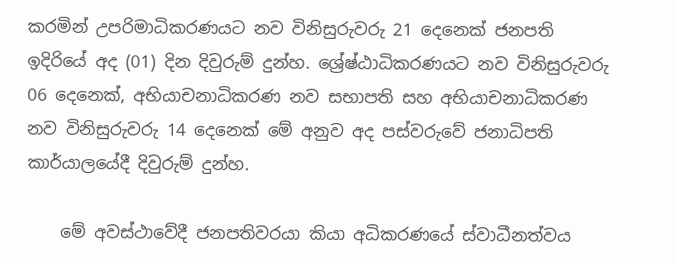කරමින් උපරිමාධිකරණයට නව විනිසුරුවරු 21 දෙනෙක් ජනපති ඉදිරියේ අද (01) දින දිවුරුම් දුන්හ. ශ්‍රේෂ්ඨාධිකරණයට නව විනිසුරුවරු 06 දෙනෙක්, අභියාචනාධිකරණ නව සභාපති සහ අභියාචනාධිකරණ නව විනිසුරුවරු 14 දෙනෙක් මේ අනුව අද පස්වරුවේ ජනාධිපති කාර්යාලයේදී දිවුරුම් දුන්හ.

    මේ අවස්ථාවේදී ජනපතිවරයා කියා අධිකරණයේ ස්වාධීනත්වය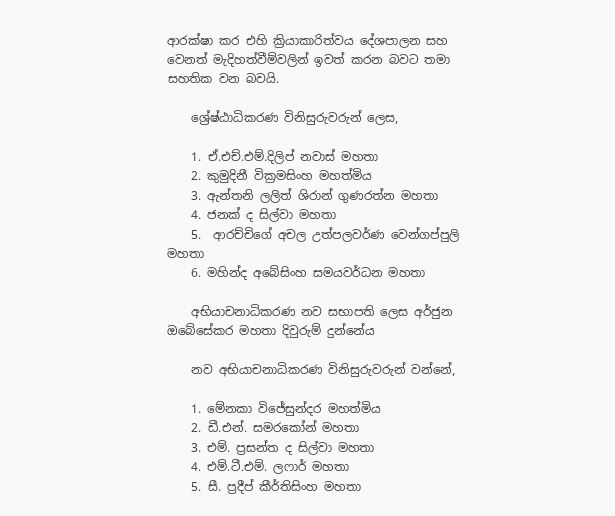ආරක්ෂා කර එහි ක්‍රියාකාරිත්වය දේශපාලන සහ වෙනත් මැදිහත්වීම්වලින් ඉවත් කරන බවට තමා සහතික වන බවයි.

    ශ්‍රේෂ්ඨාධිකරණ විනිසුරුවරුන් ලෙස,

    1. ඒ.එච්.එම්.දිලිප් නවාස් මහතා
    2. කුමුදිනී වික්‍රමසිංහ මහත්මිය
    3. ඇන්තනි ලලිත් ශිරාන් ගුණරත්න මහතා
    4. ජනක් ද සිල්වා මහතා
    5.  ආරච්චිගේ අචල උත්පලවර්ණ වෙන්ගප්පුලි මහතා
    6. මහින්ද අබේසිංහ සමයවර්ධන මහතා

    අභියාචනාධිකරණ නව සභාපති ලෙස අර්ජුන ඔබේසේකර මහතා දිවුරුම් දුන්නේය

    නව අභියාචනාධිකරණ විනිසුරුවරුන් වන්නේ,

    1. මේනකා විජේසුන්දර මහත්මිය
    2. ඩී.එන්. සමරකෝන් මහතා
    3. එම්. ප්‍රසන්ත ද සිල්වා මහතා
    4. එම්.ටී.එම්. ලෆාර් මහතා
    5. සී. ප්‍රදීප් කීර්තිසිංහ මහතා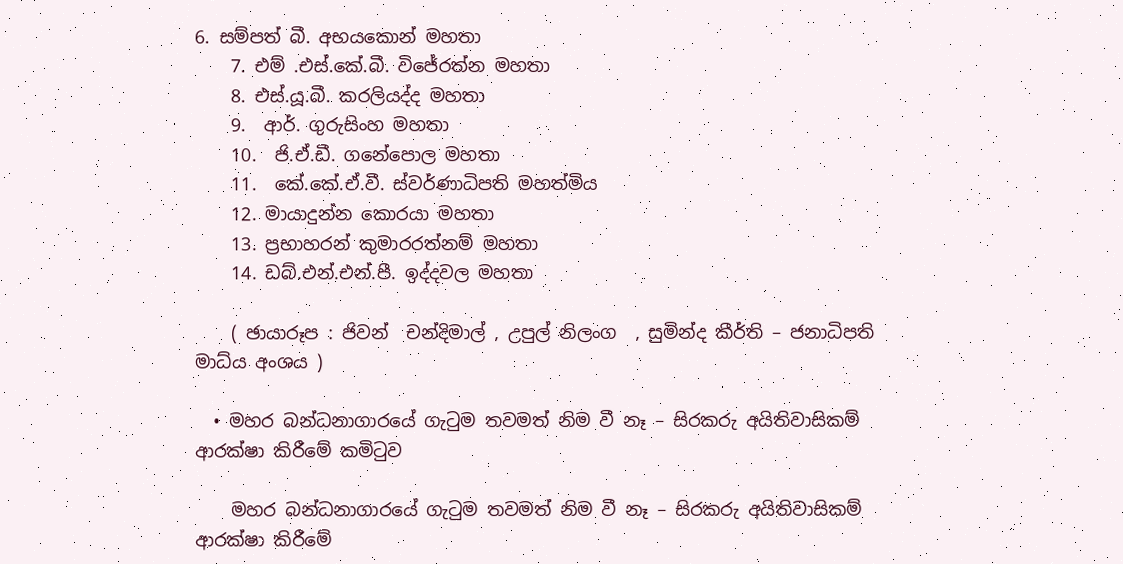6. සම්පත් බී. අභයකොන් මහතා
    7. එම් .එස්.කේ.බී. විජේරත්න මහතා
    8. එස්.යූ.බී. කරලියද්ද මහතා
    9.  ආර්. ගුරුසිංහ මහතා
    10.  ජි.ඒ.ඩී. ගනේපොල මහතා
    11.  කේ.කේ.ඒ.වී. ස්වර්ණාධිපති මහත්මිය
    12. මායාදුන්න කොරයා මහතා
    13. ප්‍රභාහරන් කුමාරරත්නම් මහතා
    14. ඩබ්.එන්.එන්.පී. ඉද්දවල මහතා

    ( ඡායාරූප : ජිවන්  චන්දිමාල් , උපුල් නිලංග  , සුමින්ද කීර්ති – ජනාධිපති මාධ්ය අංශය )

  • මහර බන්ධනාගාරයේ ගැටුම තවමත් නිම වී නෑ – සිරකරු අයිතිවාසිකම් ආරක්ෂා කිරීමේ කමිටුව

    මහර බන්ධනාගාරයේ ගැටුම තවමත් නිම වී නෑ – සිරකරු අයිතිවාසිකම් ආරක්ෂා කිරීමේ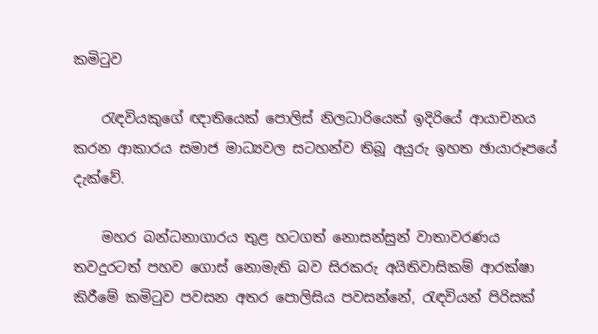කමිටුව

    රැඳවියකුගේ ඥාතියෙක් පොලිස් නිලධාරියෙක් ඉදිරියේ ආයාචනය කරන ආකාරය සමාජ මාධ්‍යවල සටහන්ව තිබූ අයුරු ඉහත ඡායාරූපයේ දැක්වේ.

    මහර බන්ධනාගාරය තුළ හටගත් නොසන්සුන් වාතාවරණය තවදුරටත් පහව ගොස් නොමැති බව සිරකරු අයිතිවාසිකම් ආරක්ෂා කිරීමේ කමිටුව පවසන අතර පොලිසිය පවසන්නේ, රැඳවියන් පිරිසක්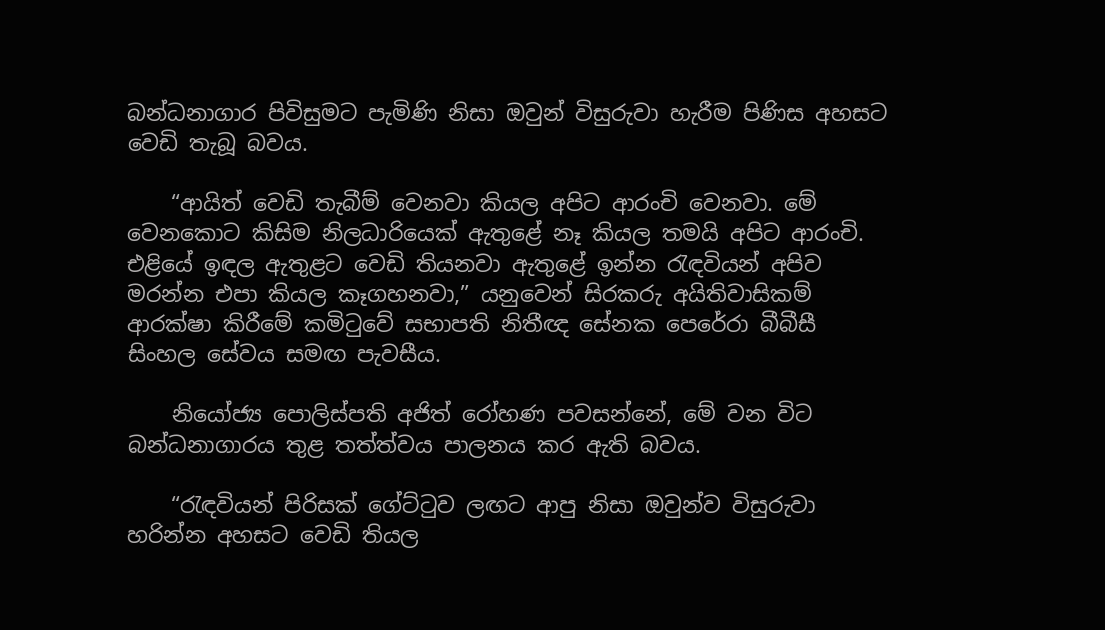බන්ධනාගාර පිවිසුමට පැමිණි නිසා ඔවුන් විසුරුවා හැරීම පිණිස අහසට වෙඩි තැබූ බවය.

    “ආයිත් වෙඩි තැබීම් වෙනවා කියල අපිට ආරංචි වෙනවා. මේ වෙනකොට කිසිම නිලධාරියෙක් ඇතුළේ නෑ කියල තමයි අපිට ආරංචි. එළියේ ඉඳල ඇතුළට වෙඩි තියනවා ඇතුළේ ඉන්න රැඳවියන් අපිව මරන්න එපා කියල කෑගහනවා,” යනුවෙන් සිරකරු අයිතිවාසිකම් ආරක්ෂා කිරීමේ කමිටුවේ සභාපති නිතීඥ සේනක පෙරේරා බීබීසී සිංහල සේවය සමඟ පැවසීය.

    නියෝජ්‍ය පොලිස්පති අජිත් රෝහණ පවසන්නේ, මේ වන විට බන්ධනාගාරය තුළ තත්ත්වය පාලනය කර ඇති බවය.

    “රැඳවියන් පිරිසක් ගේට්ටුව ලඟට ආපු නිසා ඔවුන්ව විසුරුවා හරින්න අහසට වෙඩි තියල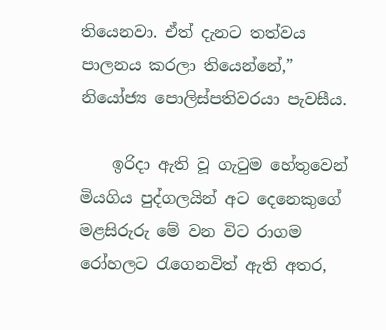තියෙනවා. ඒත් දැනට තත්වය පාලනය කරලා තියෙන්නේ,” නියෝජ්‍ය පොලිස්පතිවරයා පැවසීය.

    ඉරිදා ඇති වූ ගැටුම හේතුවෙන් මියගිය පුද්ගලයින් අට දෙනෙකුගේ මළසිරුරු මේ වන විට රාගම රෝහලට රැගෙනවිත් ඇති අතර,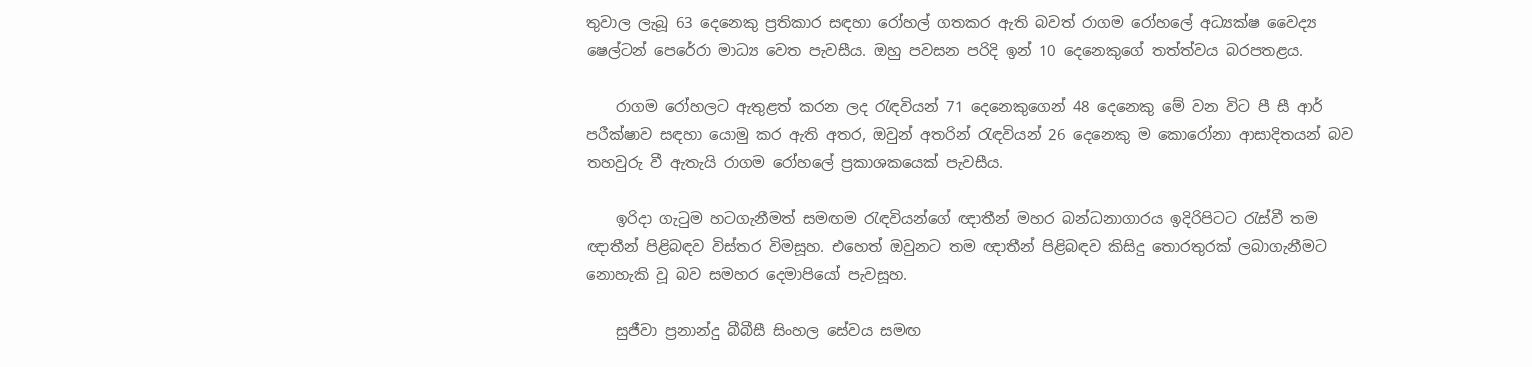තුවාල ලැබූ 63 දෙනෙකු ප්‍රතිකාර සඳහා රෝහල් ගතකර ඇති බවත් රාගම රෝහලේ අධ්‍යක්ෂ වෛද්‍ය ෂෙල්ටන් පෙරේරා මාධ්‍ය වෙත පැවසීය. ඔහු පවසන පරිදි ඉන් 10 දෙනෙකුගේ තත්ත්වය බරපතළය.

    රාගම රෝහලට ඇතුළත් කරන ලද රැඳවියන් 71 දෙනෙකුගෙන් 48 දෙනෙකු මේ වන විට පී සී ආර් පරීක්ෂාව සඳහා යොමු කර ඇති අතර, ඔවුන් අතරින් රැඳවියන් 26 දෙනෙකු ම කොරෝනා ආසාදිතයන් බව තහවුරු වී ඇතැයි රාගම රෝහලේ ප්‍රකාශකයෙක් පැවසීය.

    ඉරිදා ගැටුම හටගැනීමත් සමඟම රැඳවියන්ගේ ඥාතීන් මහර බන්ධනාගාරය ඉදිරිපිටට රැස්වී තම ඥාතීන් පිළිබඳව විස්තර විමසූහ. එහෙත් ඔවුනට තම ඥාතීන් පිළිබඳව කිසිදු තොරතුරක් ලබාගැනීමට නොහැකි වූ බව සමහර දෙමාපියෝ පැවසූහ.

    සුජීවා ප්‍රනාන්දු බීබීසී සිංහල සේවය සමඟ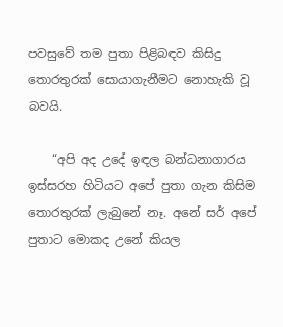පවසුවේ තම පුතා පිළිබඳව කිසිදු තොරතුරක් සොයාගැනීමට නොහැකි වූ බවයි.

    “අපි අද උදේ ඉඳල බන්ධනාගාරය ඉස්සරහ හිටියට අපේ පුතා ගැන කිසිම තොරතුරක් ලැබුනේ නෑ. අනේ සර් අපේ පුතාට මොකද උනේ කියල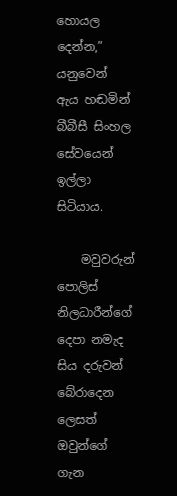හොයල දෙන්න,” යනුවෙන් ඇය හඬමින් බීබීසී සිංහල සේවයෙන් ඉල්ලා සිටියාය.

    මවුවරුන් පොලිස් නිලධාරීන්ගේ දෙපා නමැද සිය දරුවන් බේරාදෙන ලෙසත් ඔවුන්ගේ ගැන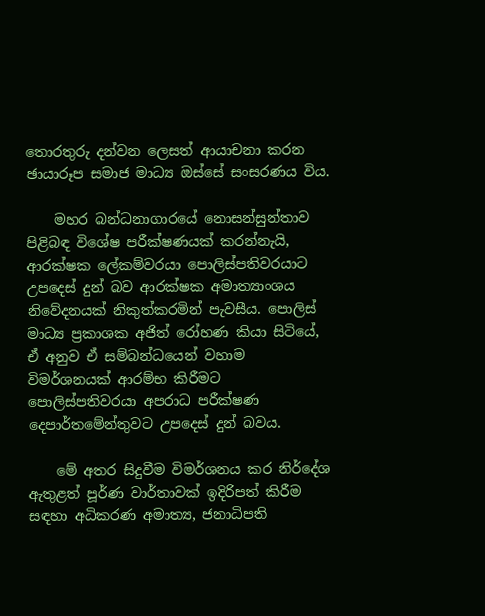තොරතුරු දන්වන ලෙසත් ආයාචනා කරන ඡායාරූප සමාජ මාධ්‍ය ඔස්සේ සංසරණය විය.

    මහර බන්ධනාගාරයේ නොසන්සුන්තාව පිළිබඳ විශේෂ පරීක්ෂණයක් කරන්නැයි, ආරක්ෂක ලේකම්වරයා පොලිස්පතිවරයාට උපදෙස් දුන් බව ආරක්ෂක අමාත්‍යාංශය නිවේදනයක් නිකුත්කරමින් පැවසීය. පොලිස් මාධ්‍ය ප්‍රකාශක අජිත් රෝහණ කියා සිටියේ, ඒ අනුව ඒ සම්බන්ධයෙන් වහාම විමර්ශනයක් ආරම්භ කිරීමට පොලිස්පතිවරයා අපරාධ පරීක්ෂණ දෙපාර්තමේන්තුවට උපදෙස් දුන් බවය.

    මේ අතර සිදුවීම විමර්ශනය කර නිර්දේශ ඇතුළත් පූර්ණ වාර්තාවක් ඉදිරිපත් කිරීම සඳහා අධිකරණ අමාත්‍ය, ජනාධිපති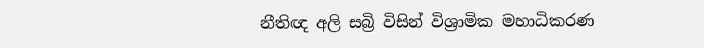නීතිඥ අලි සබ්‍රි විසින් විශ්‍රාමික මහාධිකරණ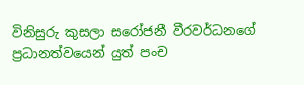විනිසුරු කුසලා සරෝජනී වීරවර්ධනගේ ප්‍රධානත්වයෙන් යුත් පංච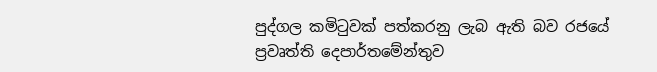පුද්ගල කමිටුවක් පත්කරනු ලැබ ඇති බව රජයේ ප්‍රවෘත්ති දෙපාර්තමේන්තුව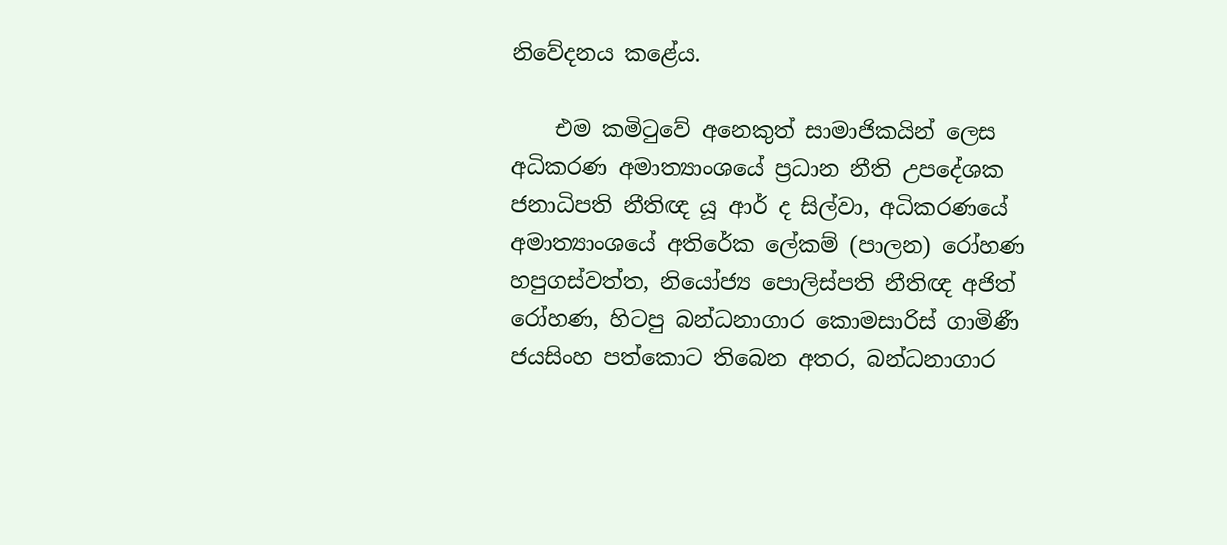නිවේදනය කළේය.

    එම කමිටුවේ අනෙකුත් සාමාජිකයින් ලෙස අධිකරණ අමාත්‍යාංශයේ ප්‍රධාන නීති උපදේශක ජනාධිපති නීතිඥ යූ ආර් ද සිල්වා, අධිකරණයේ අමාත්‍යාංශයේ අතිරේක ලේකම් (පාලන) රෝහණ හපුගස්වත්ත, නියෝජ්‍ය පොලිස්පති නීතිඥ අජිත් රෝහණ, හිටපු බන්ධනාගාර කොමසාරිස් ගාමිණී ජයසිංහ පත්කොට තිබෙන අතර, බන්ධනාගාර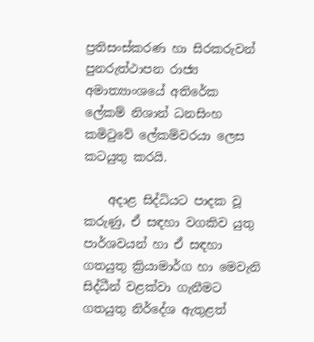ප්‍රතිසංස්කරණ හා සිරකරුවන් පුනරුත්ථාපන රාජ්‍ය අමාත්‍යාංශයේ අතිරේක ලේකම් නිශාන් ධනසිංහ කමිටුවේ ලේකම්වරයා ලෙස කටයුතු කරයි.

    අදාළ සිද්ධියට පාදක වූ කරුණු, ඒ සඳහා වගකිව යුතු පාර්ශවයන් හා ඒ සඳහා ගතයුතු ක්‍රියාමාර්ග හා මෙවැනි සිද්ධීන් වළක්වා ගැනීමට ගතයුතු නිර්දේශ ඇතුළත්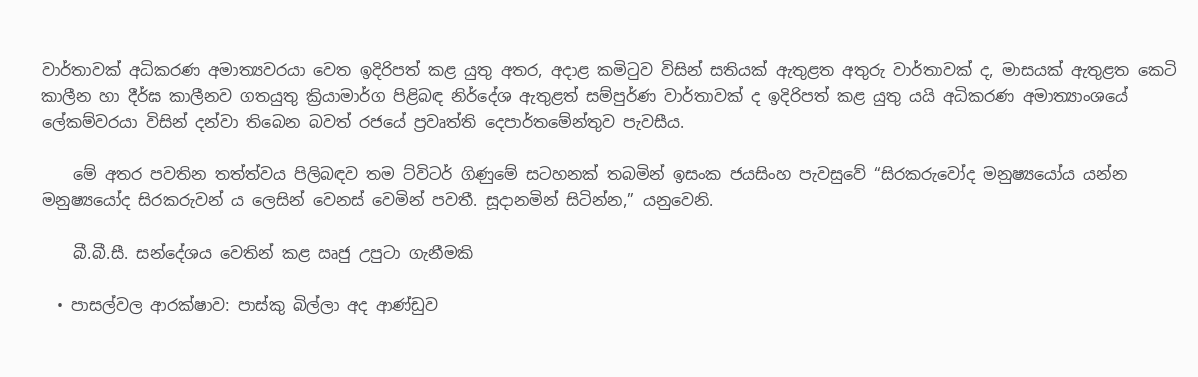වාර්තාවක් අධිකරණ අමාත්‍යවරයා වෙත ඉදිරිපත් කළ යුතු අතර, අදාළ කමිටුව විසින් සතියක් ඇතුළත අතුරු වාර්තාවක් ද, මාසයක් ඇතුළත කෙටි කාලීන හා දීර්ඝ කාලීනව ගතයුතු ක්‍රියාමාර්ග පිළිබඳ නිර්දේශ ඇතුළත් සම්පුර්ණ වාර්තාවක් ද ඉදිරිපත් කළ යුතු යයි අධිකරණ අමාත්‍යාංශයේ ලේකම්වරයා විසින් දන්වා තිබෙන බවත් රජයේ ප්‍රවෘත්ති දෙපාර්තමේන්තුව පැවසීය.

    මේ අතර පවතින තත්ත්වය පිලිබඳව තම ට්විටර් ගිණුමේ සටහනක් තබමින් ඉසංක ජයසිංහ පැවසුවේ “සිරකරුවෝද මනුෂ්‍යයෝය යන්න මනුෂ්‍යයෝද සිරකරුවන් ය ලෙසින් වෙනස් වෙමින් පවතී. සූදානමින් සිටින්න,” යනුවෙනි.

    බී.බී.සී. සන්දේශය වෙතින් කළ ඍජු උපුටා ගැනීමකි

  • පාසල්වල ආරක්ෂාව: පාස්කු බිල්ලා අද ආණ්ඩුව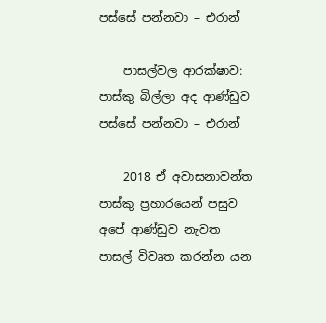පස්සේ පන්නවා – එරාන්

    පාසල්වල ආරක්ෂාව: පාස්කු බිල්ලා අද ආණ්ඩුව පස්සේ පන්නවා – එරාන්

    2018 ඒ අවාසනාවන්ත පාස්කු ප්‍රහාරයෙන් පසුව අපේ ආණ්ඩුව නැවත පාසල් විවෘත කරන්න යන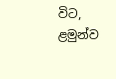විට, ළමුන්ව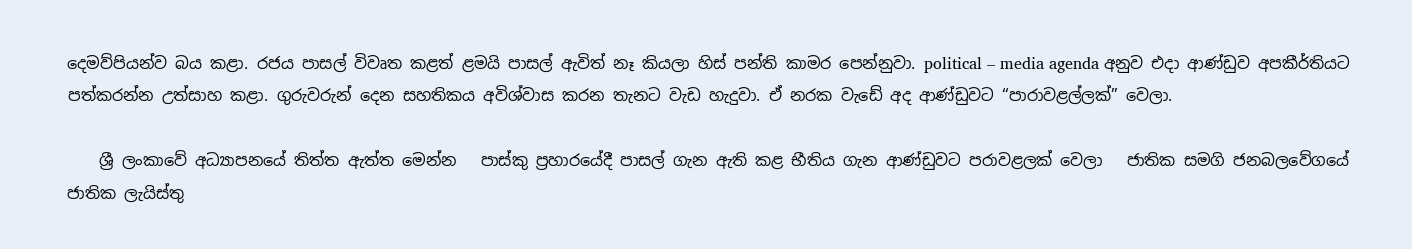දෙමව්පියන්ව බය කළා. රජය පාසල් විවෘත කළත් ළමයි පාසල් ඇවිත් නෑ කියලා හිස් පන්ති කාමර පෙන්නුවා. political – media agenda අනුව එදා ආණ්ඩුව අපකීර්තියට පත්කරන්න උත්සාහ කළා. ගුරුවරුන් දෙන සහතිකය අවිශ්වාස කරන තැනට වැඩ හැදුවා. ඒ නරක වැඩේ අද ආණ්ඩුවට “පාරාවළල්ලක්” වෙලා.

    ශ්‍රී ලංකාවේ අධ්‍යාපනයේ තිත්ත ඇත්ත මෙන්න   පාස්කු ප්‍රහාරයේදී පාසල් ගැන ඇති කළ භීතිය ගැන ආණ්ඩුවට පරාවළලක් වෙලා   ජාතික සමගි ජනබලවේගයේ ජාතික ලැයිස්තු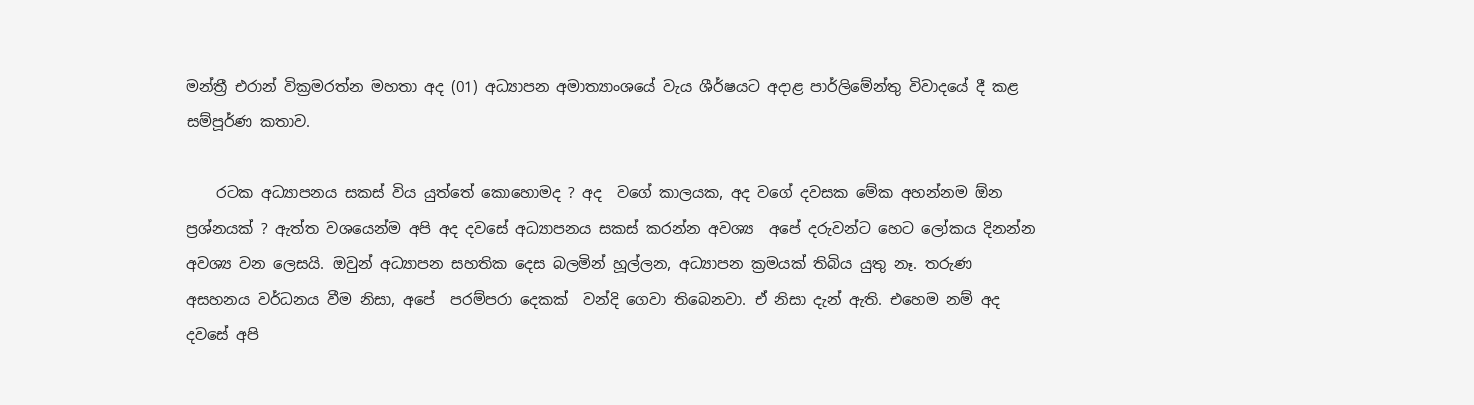මන්ත්‍රී එරාන් වික්‍රමරත්න මහතා අද (01) අධ්‍යාපන අමාත්‍යාංශයේ වැය ශීර්ෂයට අදාළ පාර්ලිමේන්තු විවාදයේ දී කළ සම්පූර්ණ කතාව.

    රටක අධ්‍යාපනය සකස් විය යුත්තේ කොහොමද ? අද  වගේ කාලයක, අද වගේ දවසක මේක අහන්නම ඕන ප්‍රශ්නයක් ? ඇත්ත වශයෙන්ම අපි අද දවසේ අධ්‍යාපනය සකස් කරන්න අවශ්‍ය  අපේ දරුවන්ට හෙට ලෝකය දිනන්න අවශ්‍ය වන ලෙසයි. ඔවුන් අධ්‍යාපන සහතික දෙස බලමින් හූල්ලන, අධ්‍යාපන ක්‍රමයක් තිබිය යුතු නෑ. තරුණ අසහනය වර්ධනය වීම නිසා, අපේ  පරම්පරා දෙකක්  වන්දි ගෙවා තිබෙනවා. ඒ නිසා දැන් ඇති. එහෙම නම් අද දවසේ අපි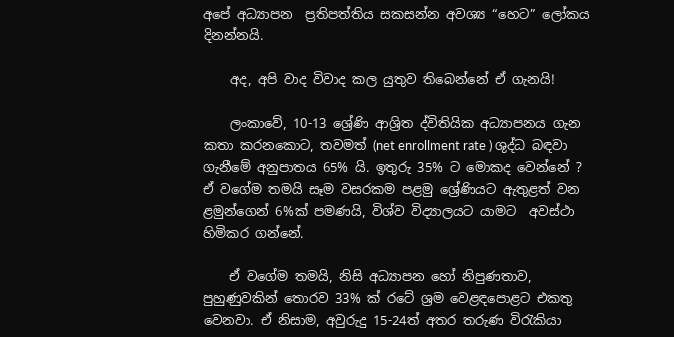අපේ අධ්‍යාපන  ප්‍රතිපත්තිය සකසන්න අවශ්‍ය “හෙට” ලෝකය දිනන්නයි.

    අද, අපි වාද විවාද කල යුතුව තිබෙන්නේ ඒ ගැනයි!

    ලංකාවේ, 10-13 ශ්‍රේණි ආශ්‍රිත ද්විතියික අධ්‍යාපනය ගැන කතා කරනකොට, තවමත් (net enrollment rate ) ශුද්ධ බඳවා ගැනීමේ අනුපාතය 65% යි. ඉතුරු 35% ට මොකද වෙන්නේ ?     ඒ වගේම තමයි සෑම වසරකම පළමු ශ්‍රේණියට ඇතුළත් වන ළමුන්ගෙන් 6%ක් පමණයි, විශ්ව විද්‍යාලයට යාමට  අවස්ථා හිමිකර ගන්නේ.

    ඒ වගේම තමයි, නිසි අධ්‍යාපන හෝ නිපුණතාව, පුහුණුවකින් තොරව 33% ක් රටේ ශ්‍රම වෙළඳපොළට එකතු වෙනවා. ඒ නිසාම, අවුරුදු 15-24ත් අතර තරුණ විරැකියා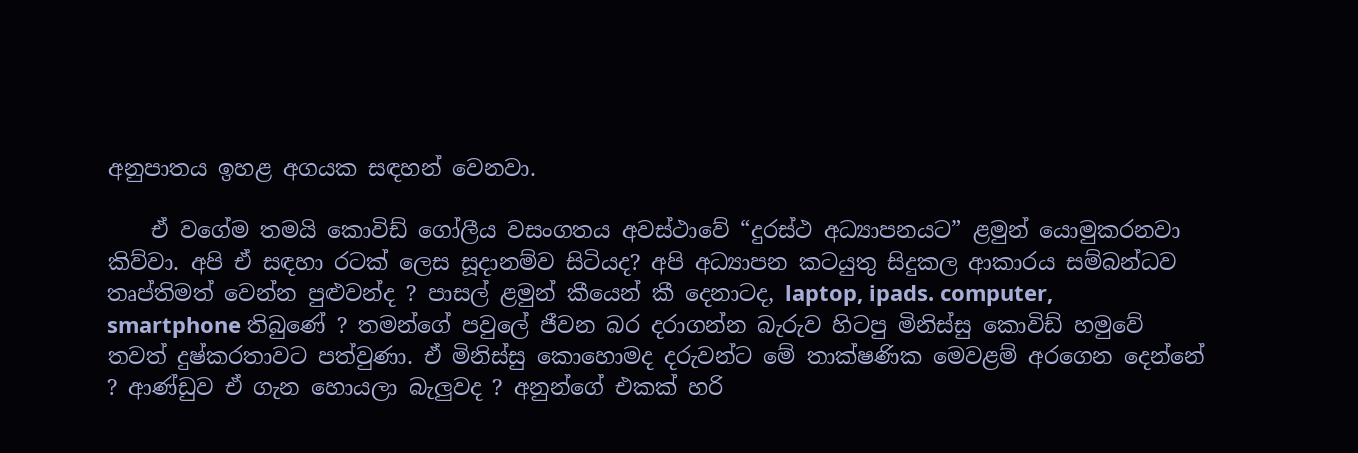අනුපාතය ඉහළ අගයක සඳහන් වෙනවා.

    ඒ වගේම තමයි කොවිඩ් ගෝලීය වසංගතය අවස්ථාවේ “දුරස්ථ අධ්‍යාපනයට” ළමුන් යොමුකරනවා කිව්වා. අපි ඒ සඳහා රටක් ලෙස සූදානම්ව සිටියද? අපි අධ්‍යාපන කටයුතු සිදුකල ආකාරය සම්බන්ධව තෘප්තිමත් වෙන්න පුළුවන්ද ? පාසල් ළමුන් කීයෙන් කී දෙනාටද, laptop, ipads. computer, smartphone තිබුණේ ? තමන්ගේ පවුලේ ජීවන බර දරාගන්න බැරුව හිටපු මිනිස්සු කොවිඩ් හමුවේ තවත් දුෂ්කරතාවට පත්වුණා. ඒ මිනිස්සු කොහොමද දරුවන්ට මේ තාක්ෂණික මෙවළම් අරගෙන දෙන්නේ ? ආණ්ඩුව ඒ ගැන හොයලා බැලුවද ? අනුන්ගේ එකක් හරි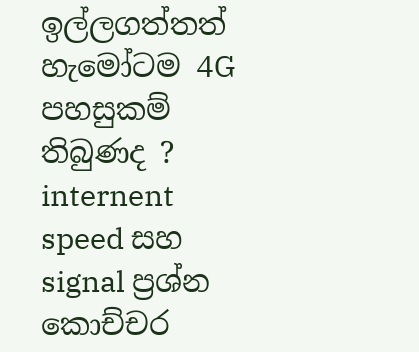ඉල්ලගත්තත් හැමෝටම 4G පහසුකම් තිබුණද ? internent speed සහ  signal ප්‍රශ්න කොච්චර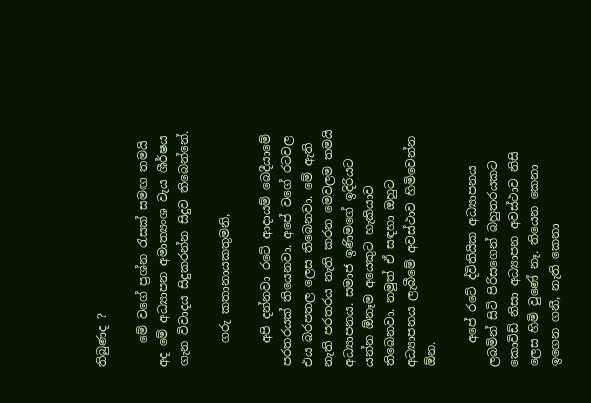තිබුණද ?

    මේ වගේ ප්‍රශ්න රැසක් සමඟ තමයි අද මේ අධ්‍යාපන අමාත්‍යංශ වැය ශීර්ෂය ගැන විවාදය සිදුකරන්න සිදුව තිබෙන්නේ.

    ගරු කතානායකතුමනි,

    අපි දන්නවා රටේ ආදායම් බෙදීයාමේ පරතරයක් තියෙනවා. අපේ වගේ රටවල එය බරපතල ලෙස තිබෙනවා. මේ ඇති නැති පරතරය නැති කරන මෙවලම තමයි අධ්‍යාපනය. සමාජ ඉණිමගේ ඉදිරියට යන්න ඕනෑම අයෙකුට හැකියාව තිබෙනවා. නමුත් ඒ සඳහා ඔහුට අධ්‍යාපනය ලැබීමේ අවස්ථාව හිමිවෙන්න ඕන.

    අපේ රටේ ද්විතියික අධ්‍යාපනය ලබමින් සිටි පිරිසගෙන් බහුතරයකට කොවිඩ් නිසා අධ්‍යාපන අවස්ථාව නිසි ලෙස හිමි වුණේ නෑ. තියෙන කෙනා ඉගෙන ගනී, නැති කෙනා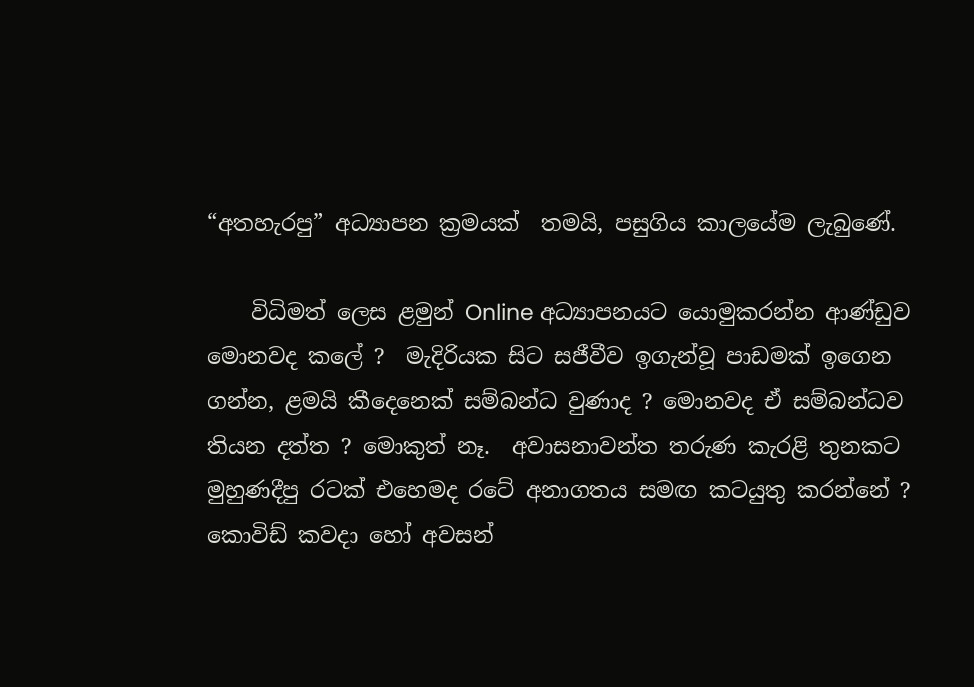“අතහැරපු” අධ්‍යාපන ක්‍රමයක්  තමයි, පසුගිය කාලයේම ලැබුණේ.

    විධිමත් ලෙස ළමුන් Online අධ්‍යාපනයට යොමුකරන්න ආණ්ඩුව මොනවද කලේ ?  මැදිරියක සිට සජීවීව ඉගැන්වූ පාඩමක් ඉගෙන ගන්න, ළමයි කීදෙනෙක් සම්බන්ධ වුණාද ? මොනවද ඒ සම්බන්ධව තියන දත්ත ? මොකුත් නෑ.  අවාසනාවන්ත තරුණ කැරළි තුනකට මුහුණදීපු රටක් එහෙමද රටේ අනාගතය සමඟ කටයුතු කරන්නේ ? කොවිඩ් කවදා හෝ අවසන්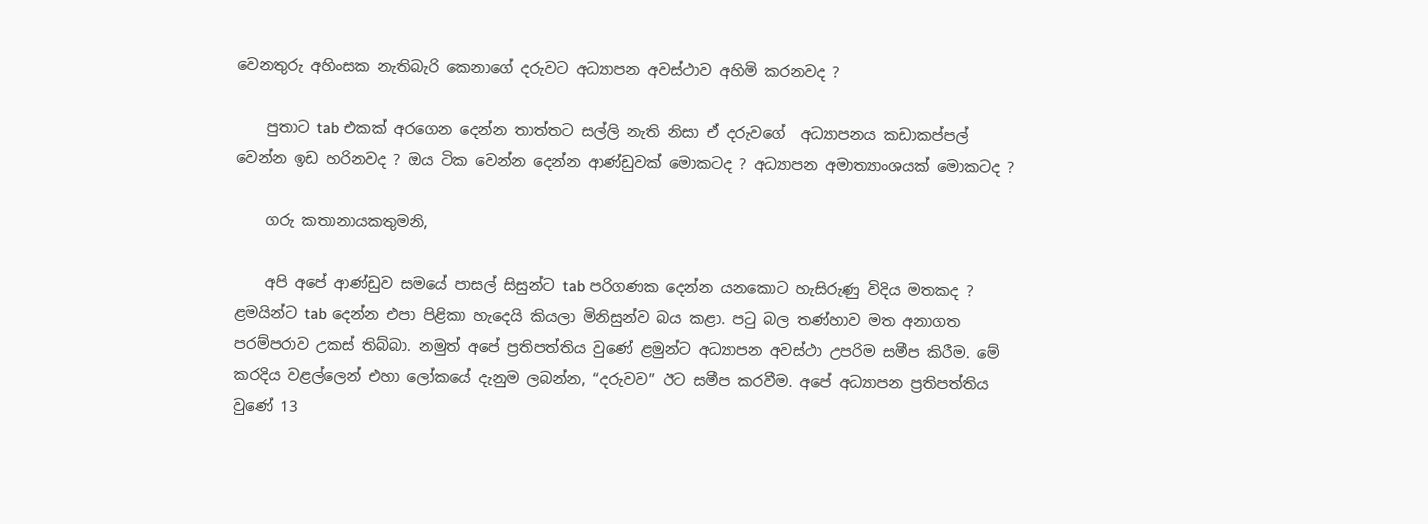වෙනතුරු අහිංසක නැතිබැරි කෙනාගේ දරුවට අධ්‍යාපන අවස්ථාව අහිමි කරනවද ?

    පුතාට tab එකක් අරගෙන දෙන්න තාත්තට සල්ලි නැති නිසා ඒ දරුවගේ  අධ්‍යාපනය කඩාකප්පල් වෙන්න ඉඩ හරිනවද ? ඔය ටික වෙන්න දෙන්න ආණ්ඩුවක් මොකටද ? අධ්‍යාපන අමාත්‍යාංශයක් මොකටද ?

    ගරු කතානායකතුමනි,

    අපි අපේ ආණ්ඩුව සමයේ පාසල් සිසුන්ට tab පරිගණක දෙන්න යනකොට හැසිරුණු විදිය මතකද ?  ළමයින්ට tab දෙන්න එපා පිළිකා හැදෙයි කියලා මිනිසුන්ව බය කළා. පටු බල තණ්හාව මත අනාගත පරම්පරාව උකස් තිබ්බා. නමුත් අපේ ප්‍රතිපත්තිය වුණේ ළමුන්ට අධ්‍යාපන අවස්ථා උපරිම සමීප කිරීම. මේ කරදිය වළල්ලෙන් එහා ලෝකයේ දැනුම ලබන්න, “දරුවව” ඊට සමීප කරවීම. අපේ අධ්‍යාපන ප්‍රතිපත්තිය වුණේ 13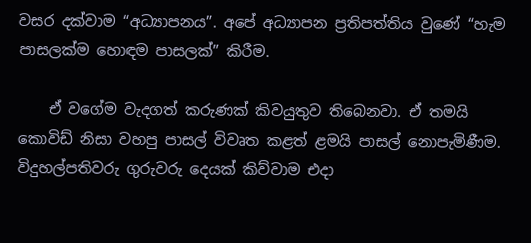වසර දක්වාම “අධ්‍යාපනය”. අපේ අධ්‍යාපන ප්‍රතිපත්තිය වුණේ “හැම පාසලක්ම හොඳම පාසලක්” කිරීම.

    ඒ වගේම වැදගත් කරුණක් කිවයුතුව තිබෙනවා. ඒ තමයි කොවිඩ් නිසා වහපු පාසල් විවෘත කළත් ළමයි පාසල් නොපැමිණීම. විදුහල්පතිවරු ගුරුවරු දෙයක් කිව්වාම එදා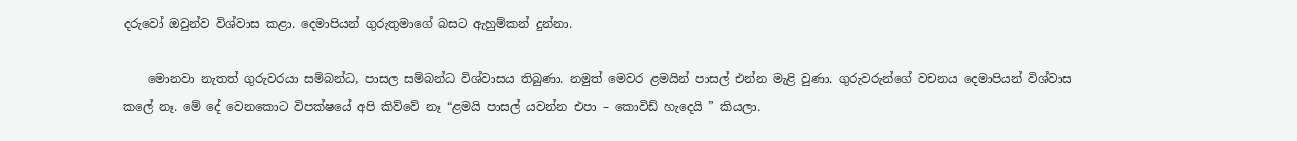දරුවෝ ඔවුන්ව විශ්වාස කළා. දෙමාපියන් ගුරුතුමාගේ බසට ඇහුම්කන් දුන්නා.

    මොනවා නැතත් ගුරුවරයා සම්බන්ධ, පාසල සම්බන්ධ විශ්වාසය තිබුණා. නමුත් මෙවර ළමයින් පාසල් එන්න මැළි වුණා. ගුරුවරුන්ගේ වචනය දෙමාපියන් විශ්වාස කලේ නෑ. මේ දේ වෙනකොට විපක්ෂයේ අපි කිව්වේ නෑ “ළමයි පාසල් යවන්න එපා – කොවිඩ් හැදෙයි ” කියලා.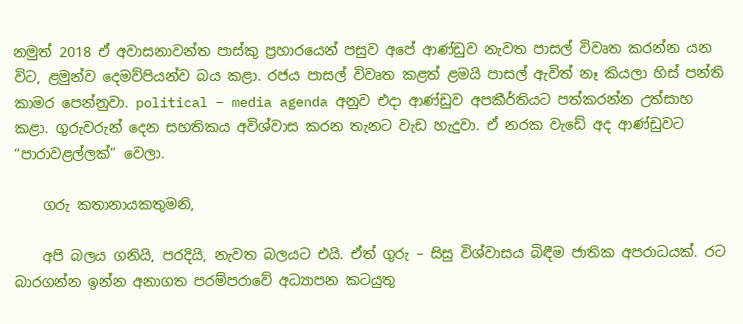නමුත් 2018 ඒ අවාසනාවන්ත පාස්කු ප්‍රහාරයෙන් පසුව අපේ ආණ්ඩුව නැවත පාසල් විවෘත කරන්න යන විට, ළමුන්ව දෙමව්පියන්ව බය කළා. රජය පාසල් විවෘත කළත් ළමයි පාසල් ඇවිත් නෑ කියලා හිස් පන්ති කාමර පෙන්නුවා. political – media agenda අනුව එදා ආණ්ඩුව අපකීර්තියට පත්කරන්න උත්සාහ කළා. ගුරුවරුන් දෙන සහතිකය අවිශ්වාස කරන තැනට වැඩ හැදුවා. ඒ නරක වැඩේ අද ආණ්ඩුවට “පාරාවළල්ලක්” වෙලා.

    ගරු කතානායකතුමනි,

    අපි බලය ගනියි, පරදියි, නැවත බලයට එයි. ඒත් ගුරු – සිසු විශ්වාසය බිඳීම ජාතික අපරාධයක්. රට බාරගන්න ඉන්න අනාගත පරම්පරාවේ අධ්‍යාපන කටයුතු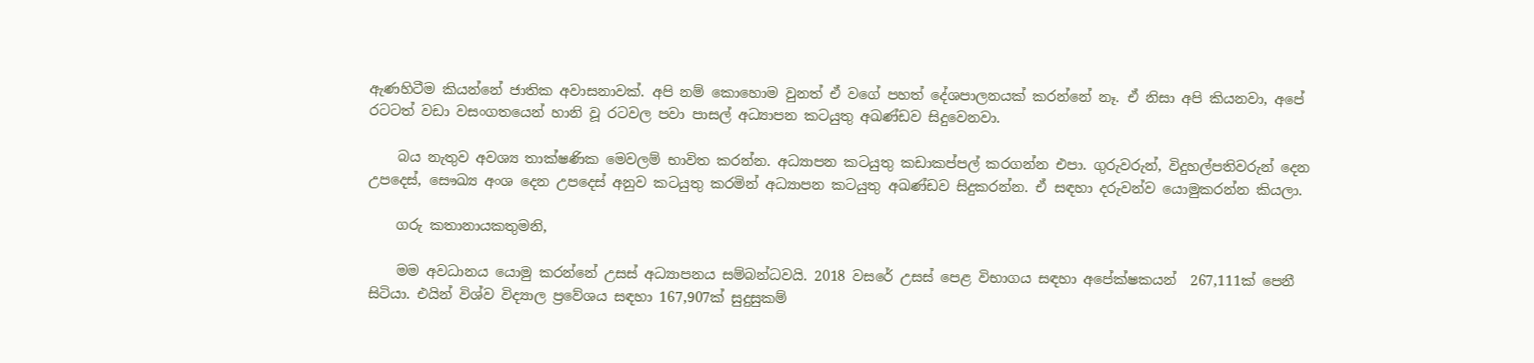ඇණහිටීම කියන්නේ ජාතික අවාසනාවක්. අපි නම් කොහොම වුනත් ඒ වගේ පහත් දේශපාලනයක් කරන්නේ නෑ. ඒ නිසා අපි කියනවා, අපේ රටටත් වඩා වසංගතයෙන් හානි වූ රටවල පවා පාසල් අධ්‍යාපන කටයුතු අඛණ්ඩව සිදුවෙනවා.

    බය නැතුව අවශ්‍ය තාක්ෂණික මෙවලම් භාවිත කරන්න. අධ්‍යාපන කටයුතු කඩාකප්පල් කරගන්න එපා. ගුරුවරුන්, විදුහල්පතිවරුන් දෙන උපදෙස්, සෞඛ්‍ය අංශ දෙන උපදෙස් අනුව කටයුතු කරමින් අධ්‍යාපන කටයුතු අඛණ්ඩව සිදුකරන්න. ඒ සඳහා දරුවන්ව යොමුකරන්න කියලා.

    ගරු කතානායකතුමනි,

    මම අවධානය යොමු කරන්නේ උසස් අධ්‍යාපනය සම්බන්ධවයි. 2018 වසරේ උසස් පෙළ විභාගය සඳහා අපේක්ෂකයන්  267,111ක් පෙනී සිටියා. එයින් විශ්ව විද්‍යාල ප්‍රවේශය සඳහා 167,907ක් සුදුසුකම්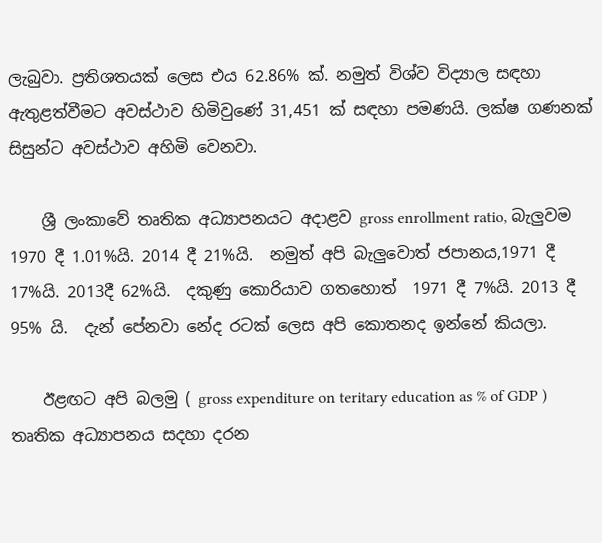ලැබුවා. ප්‍රතිශතයක් ලෙස එය 62.86% ක්. නමුත් විශ්ව විද්‍යාල සඳහා ඇතුළත්වීමට අවස්ථාව හිමිවුණේ 31,451 ක් සඳහා පමණයි. ලක්ෂ ගණනක් සිසුන්ට අවස්ථාව අහිමි වෙනවා.

    ශ්‍රී ලංකාවේ තෘතික අධ්‍යාපනයට අදාළව gross enrollment ratio, බැලුවම  1970 දී 1.01%යි. 2014 දී 21%යි.  නමුත් අපි බැලුවොත් ජපානය,1971 දී 17%යි. 2013දී 62%යි.  දකුණු කොරියාව ගතහොත්  1971 දී 7%යි. 2013 දී 95% යි.  දැන් පේනවා නේද රටක් ලෙස අපි කොතනද ඉන්නේ කියලා.

    ඊළඟට අපි බලමු ( gross expenditure on teritary education as % of GDP )  තෘතික අධ්‍යාපනය සදහා දරන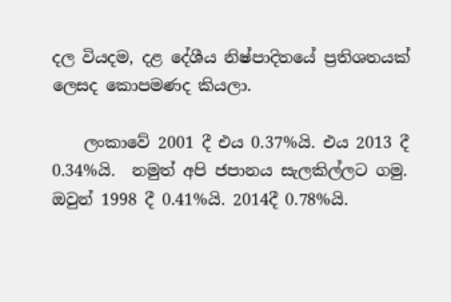දල වියදම, දළ දේශීය නිෂ්පාදිතයේ ප්‍රතිශතයක් ලෙසද කොපමණද කියලා.

    ලංකාවේ 2001 දී එය 0.37%යි. එය 2013 දී 0.34%යි.  නමුත් අපි ජපානය සැලකිල්ලට ගමු. ඔවුන් 1998 දී 0.41%යි. 2014දී 0.78%යි.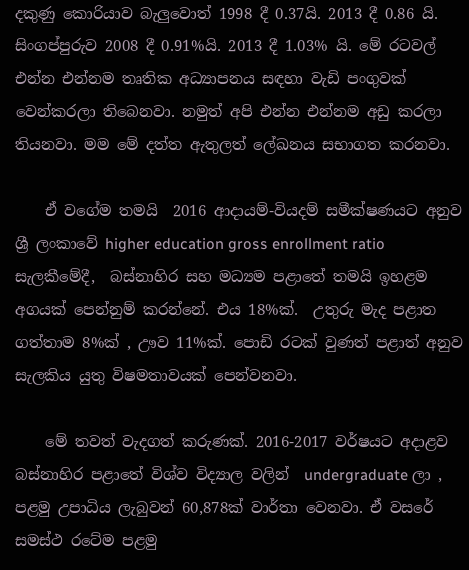දකුණු කොරියාව බැලුවොත් 1998 දී 0.37යි. 2013 දී 0.86 යි. සිංගප්පුරුව 2008 දී 0.91%යි. 2013 දී 1.03% යි. මේ රටවල් එන්න එන්නම තෘතික අධ්‍යාපනය සඳහා වැඩි පංගුවක් වෙන්කරලා තිබෙනවා. නමුත් අපි එන්න එන්නම අඩු කරලා තියනවා. මම මේ දත්ත ඇතුලත් ලේඛනය සභාගත කරනවා.

    ඒ වගේම තමයි  2016 ආදායම්-වියදම් සමීක්ෂණයට අනුව ශ්‍රී ලංකාවේ higher education gross enrollment ratio  සැලකීමේදී,  බස්නාහිර සහ මධ්‍යම පළාතේ තමයි ඉහළම අගයක් පෙන්නුම් කරන්නේ. එය 18%ක්.  උතුරු මැද පළාත ගත්තාම 8%ක් , ඌව 11%ක්. පොඩි රටක් වුණත් පළාත් අනුව සැලකිය යුතු විෂමතාවයක් පෙන්වනවා.

    මේ තවත් වැදගත් කරුණක්. 2016-2017 වර්ෂයට අදාළව බස්නාහිර පළාතේ විශ්ව විද්‍යාල වලින්  undergraduate ලා , පළමු උපාධිය ලැබුවන් 60,878ක් වාර්තා වෙනවා. ඒ වසරේ සමස්ථ රටේම පළමු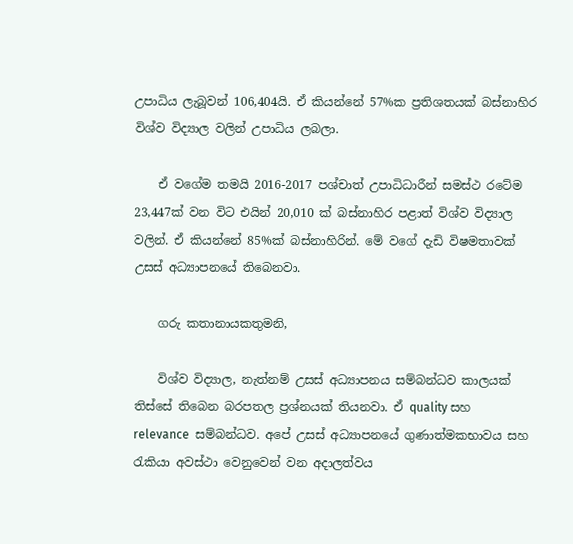උපාධිය ලැබූවන් 106,404යි. ඒ කියන්නේ 57%ක ප්‍රතිශතයක් බස්නාහිර විශ්ව විද්‍යාල වලින් උපාධිය ලබලා.

    ඒ වගේම තමයි 2016-2017 පශ්චාත් උපාධිධාරීන් සමස්ථ රටේම 23,447ක් වන විට එයින් 20,010 ක් බස්නාහිර පළාත් විශ්ව විද්‍යාල වලින්. ඒ කියන්නේ 85%ක් බස්නාහිරින්. මේ වගේ දැඩි විෂමතාවක් උසස් අධ්‍යාපනයේ තිබෙනවා.

    ගරු කතානායකතුමනි,

    විශ්ව විද්‍යාල, නැත්නම් උසස් අධ්‍යාපනය සම්බන්ධව කාලයක් තිස්සේ තිබෙන බරපතල ප්‍රශ්නයක් තියනවා. ඒ quality සහ  relevance  සම්බන්ධව. අපේ උසස් අධ්‍යාපනයේ ගුණාත්මකභාවය සහ රැකියා අවස්ථා වෙනුවෙන් වන අදාලත්වය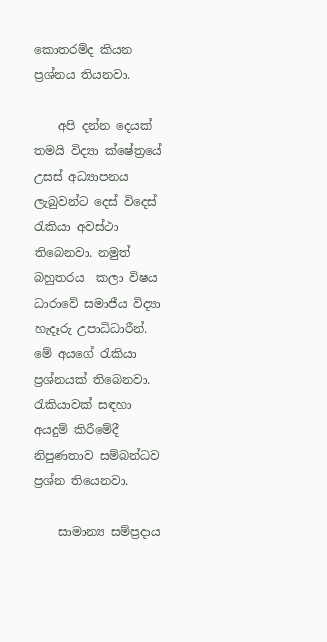කොතරම්ද කියන ප්‍රශ්නය තියනවා.

    අපි දන්න දෙයක් තමයි විද්‍යා ක්ෂේත්‍රයේ උසස් අධ්‍යාපනය ලැබුවන්ට දෙස් විදෙස් රැකියා අවස්ථා තිබෙනවා. නමුත් බහුතරය  කලා විෂය ධාරාවේ සමාජීය විද්‍යා හැදෑරු උපාධිධාරීන්. මේ අයගේ රැකියා ප්‍රශ්නයක් තිබෙනවා. රැකියාවක් සඳහා අයදුම් කිරීමේදී නිපුණතාව සම්බන්ධව ප්‍රශ්න තියෙනවා.

    සාමාන්‍ය සම්ප්‍රදාය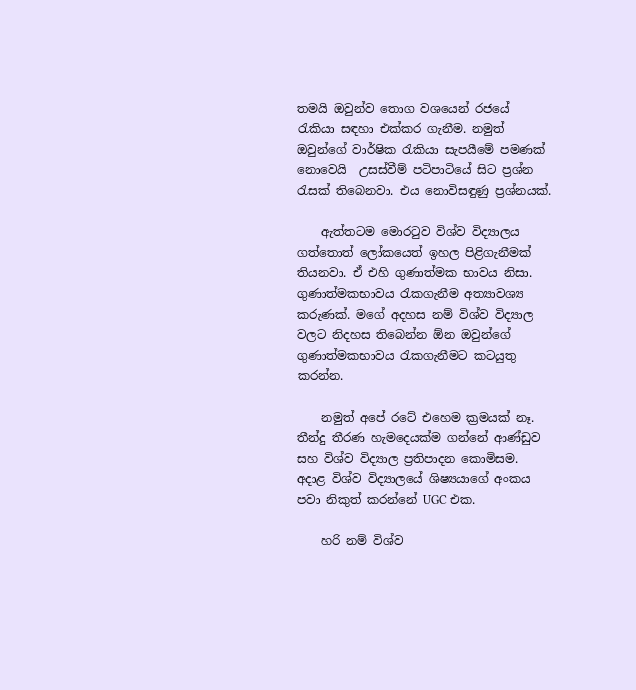තමයි ඔවුන්ව තොග වශයෙන් රජයේ රැකියා සඳහා එක්කර ගැනීම. නමුත් ඔවුන්ගේ වාර්ෂික රැකියා සැපයීමේ පමණක් නොවෙයි  උසස්වීම් පටිපාටියේ සිට ප්‍රශ්න රැසක් තිබෙනවා. එය නොවිසඳුණු ප්‍රශ්නයක්.

    ඇත්තටම මොරටුව විශ්ව විද්‍යාලය ගත්තොත් ලෝකයෙත් ඉහල පිළිගැනීමක් තියනවා. ඒ එහි ගුණාත්මක භාවය නිසා. ගුණාත්මකභාවය රැකගැනීම අත්‍යාවශ්‍ය කරුණක්. මගේ අදහස නම් විශ්ව විද්‍යාල වලට නිදහස තිබෙන්න ඕන ඔවුන්ගේ ගුණාත්මකභාවය රැකගැනීමට කටයුතු කරන්න.

    නමුත් අපේ රටේ එහෙම ක්‍රමයක් නෑ. තීන්දු තීරණ හැමදෙයක්ම ගන්නේ ආණ්ඩුව සහ විශ්ව විද්‍යාල ප්‍රතිපාදන කොමිසම. අදාළ විශ්ව විද්‍යාලයේ ශිෂ්‍යයාගේ අංකය පවා නිකුත් කරන්නේ UGC එක.

    හරි නම් විශ්ව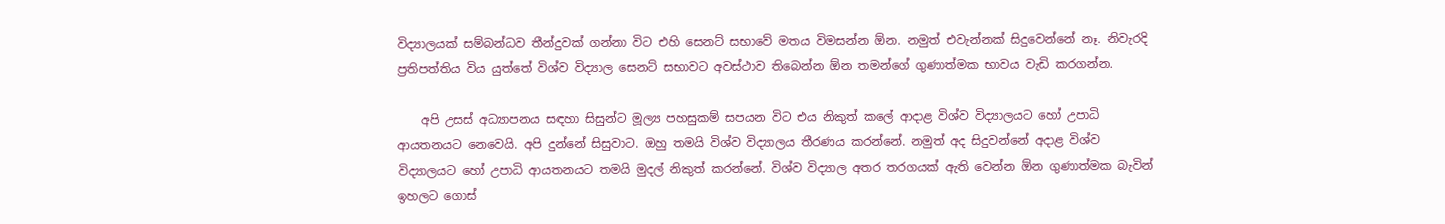විද්‍යාලයක් සම්බන්ධව තීන්දුවක් ගන්නා විට එහි සෙනට් සභාවේ මතය විමසන්න ඕන. නමුත් එවැන්නක් සිදුවෙන්නේ නෑ. නිවැරදි ප්‍රතිපත්තිය විය යුත්තේ විශ්ව විද්‍යාල සෙනට් සභාවට අවස්ථාව තිබෙන්න ඕන තමන්ගේ ගුණාත්මක භාවය වැඩි කරගන්න.

    අපි උසස් අධ්‍යාපනය සඳහා සිසුන්ට මූල්‍ය පහසුකම් සපයන විට එය නිකුත් කලේ ආදාළ විශ්ව විද්‍යාලයට හෝ උපාධි ආයතනයට නෙවෙයි. අපි දුන්නේ සිසුවාට. ඔහු තමයි විශ්ව විද්‍යාලය තීරණය කරන්නේ. නමුත් අද සිදුවන්නේ අදාළ විශ්ව විද්‍යාලයට හෝ උපාධි ආයතනයට තමයි මුදල් නිකුත් කරන්නේ. විශ්ව විද්‍යාල අතර තරගයක් ඇති වෙන්න ඕන ගුණාත්මක බැවින් ඉහලට ගොස්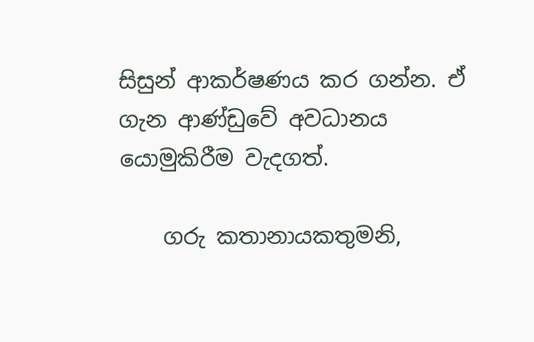සිසුන් ආකර්ෂණය කර ගන්න. ඒ ගැන ආණ්ඩුවේ අවධානය යොමුකිරීම වැදගත්.

    ගරු කතානායකතුමනි,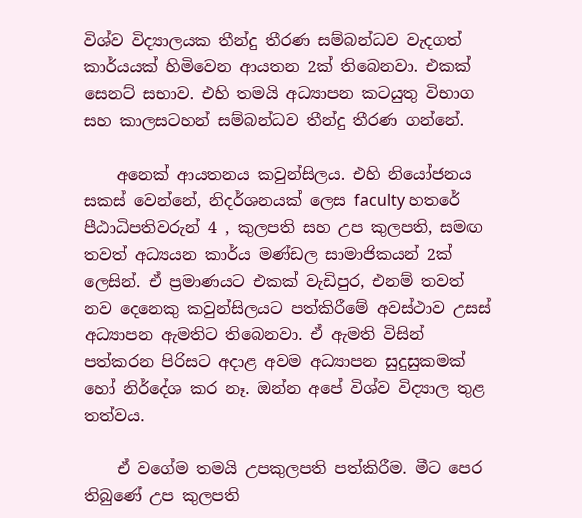විශ්ව විද්‍යාලයක තීන්දු තීරණ සම්බන්ධව වැදගත් කාර්යයක් හිමිවෙන ආයතන 2ක් තිබෙනවා. එකක් සෙනට් සභාව. එහි තමයි අධ්‍යාපන කටයුතු විභාග සහ කාලසටහන් සම්බන්ධව තීන්දු තීරණ ගන්නේ.

    අනෙක් ආයතනය කවුන්සිලය. එහි නියෝජනය සකස් වෙන්නේ, නිදර්ශනයක් ලෙස faculty හතරේ පීඨාධිපතිවරුන් 4 , කුලපති සහ උප කුලපති, සමඟ තවත් අධ්‍යයන කාර්ය මණ්ඩල සාමාජිකයන් 2ක් ලෙසින්. ඒ ප්‍රමාණයට එකක් වැඩිපුර, එනම් තවත් නව දෙනෙකු කවුන්සිලයට පත්කිරීමේ අවස්ථාව උසස් අධ්‍යාපන ඇමතිට තිබෙනවා. ඒ ඇමති විසින් පත්කරන පිරිසට අදාළ අවම අධ්‍යාපන සුදුසුකමක් හෝ නිර්දේශ කර නෑ. ඔන්න අපේ විශ්ව විද්‍යාල තුළ තත්වය.

    ඒ වගේම තමයි උපකුලපති පත්කිරීම. මීට පෙර තිබුණේ උප කුලපති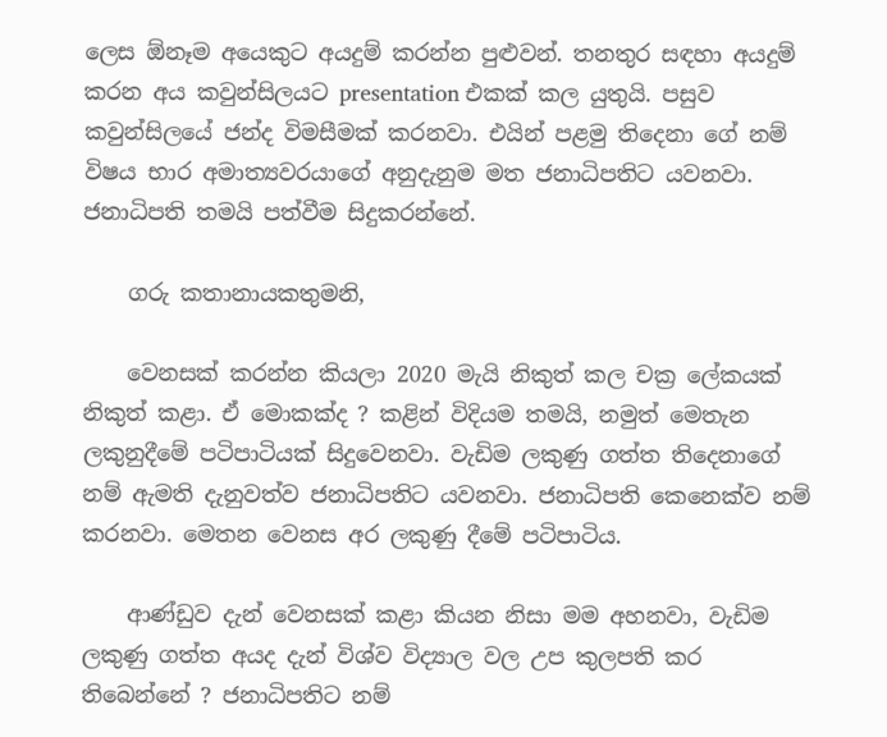ලෙස ඕනෑම අයෙකුට අයදුම් කරන්න පුළුවන්. තනතුර සඳහා අයදුම් කරන අය කවුන්සිලයට presentation එකක් කල යුතුයි. පසුව කවුන්සිලයේ ජන්ද විමසීමක් කරනවා. එයින් පළමු තිදෙනා ගේ නම් විෂය භාර අමාත්‍යවරයාගේ අනුදැනුම මත ජනාධිපතිට යවනවා. ජනාධිපති තමයි පත්වීම සිදුකරන්නේ.

    ගරු කතානායකතුමනි,

    වෙනසක් කරන්න කියලා 2020 මැයි නිකුත් කල චක්‍ර ලේකයක් නිකුත් කළා. ඒ මොකක්ද ? කළින් විදියම තමයි, නමුත් මෙතැන ලකුනුදීමේ පටිපාටියක් සිදුවෙනවා. වැඩිම ලකුණු ගත්ත තිදෙනාගේ නම් ඇමති දැනුවත්ව ජනාධිපතිට යවනවා. ජනාධිපති කෙනෙක්ව නම් කරනවා. මෙතන වෙනස අර ලකුණු දීමේ පටිපාටිය.

    ආණ්ඩුව දැන් වෙනසක් කළා කියන නිසා මම අහනවා, වැඩිම ලකුණු ගත්ත අයද දැන් විශ්ව විද්‍යාල වල උප කුලපති කර තිබෙන්නේ ? ජනාධිපතිට නම්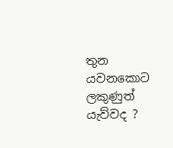තුන යවනකොට ලකුණුත් යැව්වද ?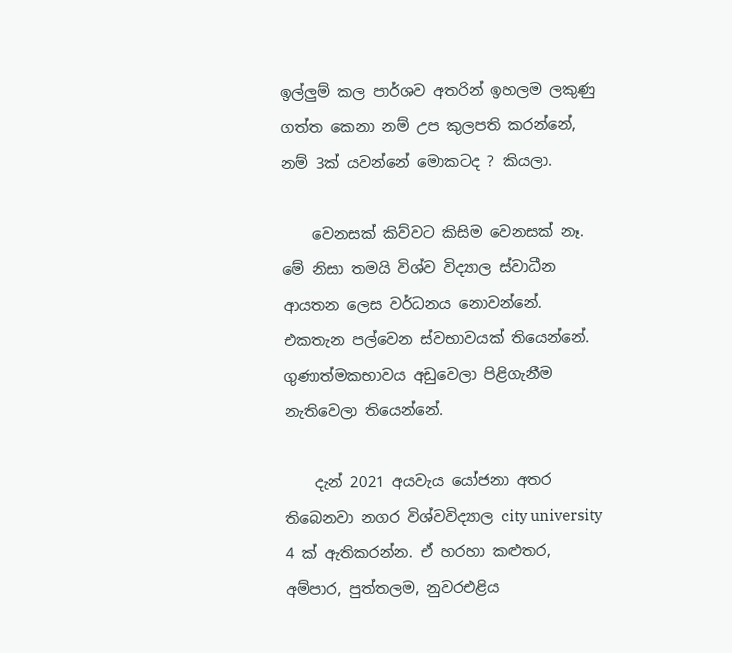ඉල්ලුම් කල පාර්ශව අතරින් ඉහලම ලකුණු ගත්ත කෙනා නම් උප කුලපති කරන්නේ, නම් 3ක් යවන්නේ මොකටද ? කියලා.

    වෙනසක් කිව්වට කිසිම වෙනසක් නෑ. මේ නිසා තමයි විශ්ව විද්‍යාල ස්වාධීන ආයතන ලෙස වර්ධනය නොවන්නේ. එකතැන පල්වෙන ස්වභාවයක් තියෙන්නේ. ගුණාත්මකභාවය අඩුවෙලා පිළිගැනීම නැතිවෙලා තියෙන්නේ.

    දැන් 2021 අයවැය යෝජනා අතර තිබෙනවා නගර විශ්වවිද්‍යාල city university 4 ක් ඇතිකරන්න. ඒ හරහා කළුතර, අම්පාර, පුත්තලම, නුවරඑළිය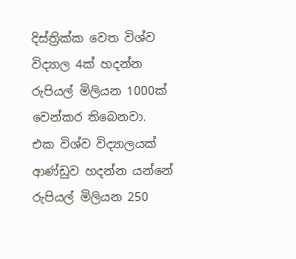දිස්ත්‍රික්ක වෙත විශ්ව විද්‍යාල 4ක් හදන්න රුපියල් මිලියන 1000ක් වෙන්කර තිබෙනවා. එක විශ්ව විද්‍යාලයක් ආණ්ඩුව හදන්න යන්නේ රුපියල් මිලියන 250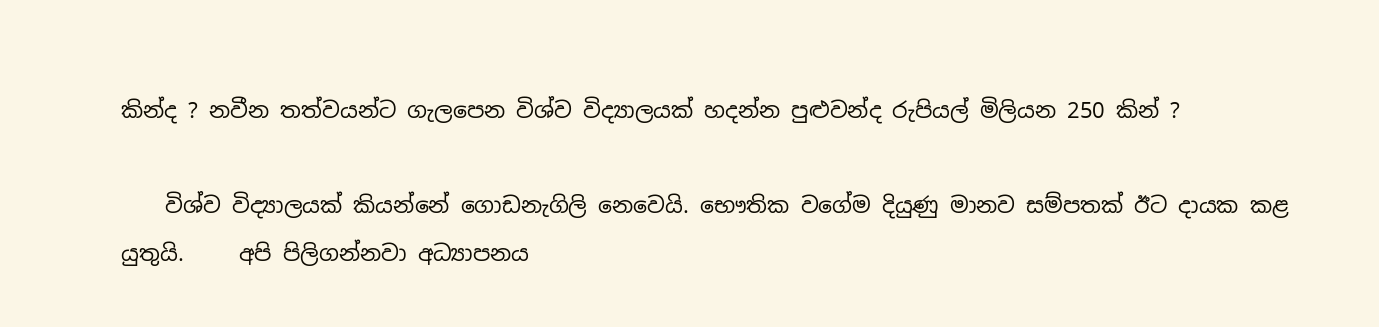කින්ද ? නවීන තත්වයන්ට ගැලපෙන විශ්ව විද්‍යාලයක් හදන්න පුළුවන්ද රුපියල් මිලියන 250 කින් ?

    විශ්ව විද්‍යාලයක් කියන්නේ ගොඩනැගිලි නෙවෙයි. භෞතික වගේම දියුණු මානව සම්පතක් ඊට දායක කළ යුතුයි.     අපි පිලිගන්නවා අධ්‍යාපනය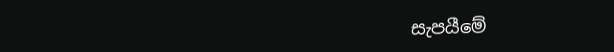සැපයීමේ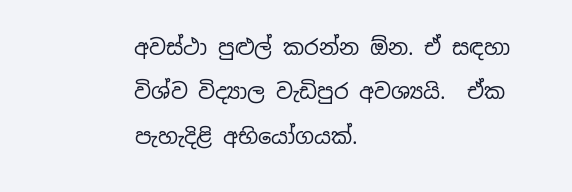අවස්ථා පුළුල් කරන්න ඕන. ඒ සඳහා විශ්ව විද්‍යාල වැඩිපුර අවශ්‍යයි.  ඒක පැහැදිළි අභියෝගයක්.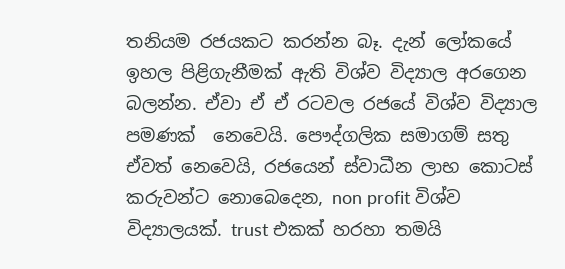තනියම රජයකට කරන්න බෑ. දැන් ලෝකයේ ඉහල පිළිගැනීමක් ඇති විශ්ව විද්‍යාල අරගෙන බලන්න. ඒවා ඒ ඒ රටවල රජයේ විශ්ව විද්‍යාල පමණක්  නෙවෙයි. පෞද්ගලික සමාගම් සතු ඒවත් නෙවෙයි, රජයෙන් ස්වාධීන ලාභ කොටස් කරුවන්ට නොබෙදෙන, non profit විශ්ව විද්‍යාලයක්. trust එකක් හරහා තමයි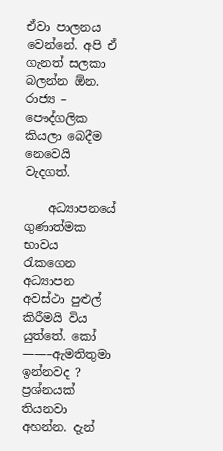ඒවා පාලනය වෙන්නේ. අපි ඒ ගැනත් සලකා බලන්න ඕන.     රාජ්‍ය – පෞද්ගලික කියලා බෙදීම නෙවෙයි වැදගත්.

    අධ්‍යාපනයේ ගුණාත්මක භාවය රැකගෙන අධ්‍යාපන අවස්ථා පුළුල් කිරීමයි විය යුත්තේ. කෝ ——–ඇමතිතුමා ඉන්නවද ? ප්‍රශ්නයක් තියනවා අහන්න. දැන්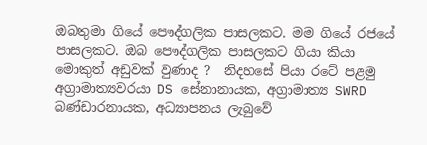ඔබතුමා ගියේ පෞද්ගලික පාසලකට. මම ගියේ රජයේ පාසලකට. ඔබ පෞද්ගලික පාසලකට ගියා කියා මොකුත් අඩුවක් වුණාද ?  නිදහසේ පියා රටේ පළමු අග්‍රාමාත්‍යවරයා DS සේනානායක, අග්‍රාමාත්‍ය SWRD බණ්ඩාරනායක, අධ්‍යාපනය ලැබුවේ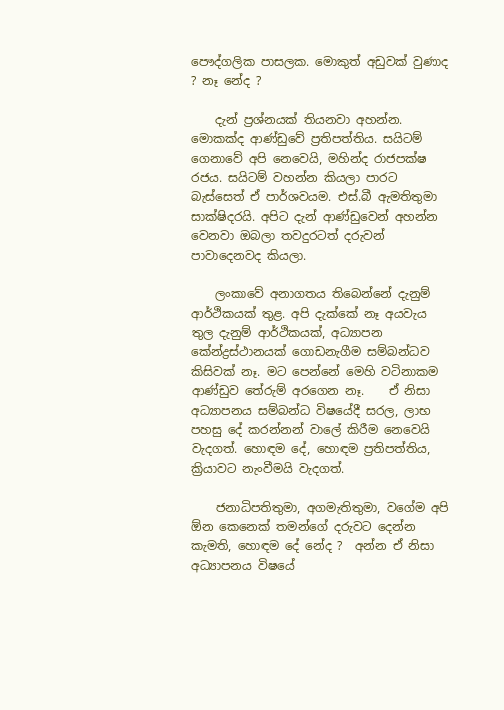පෞද්ගලික පාසලක. මොකුත් අඩුවක් වුණාද ? නෑ නේද ?

    දැන් ප්‍රශ්නයක් තියනවා අහන්න. මොකක්ද ආණ්ඩුවේ ප්‍රතිපත්තිය. සයිටම් ගෙනාවේ අපි නෙවෙයි, මහින්ද රාජපක්ෂ රජය. සයිටම් වහන්න කියලා පාරට බැස්සෙත් ඒ පාර්ශවයම. එස්.බී ඇමතිතුමා සාක්ෂිදරයි. අපිට දැන් ආණ්ඩුවෙන් අහන්න වෙනවා ඔබලා තවදුරටත් දරුවන් පාවාදෙනවද කියලා.

    ලංකාවේ අනාගතය තිබෙන්නේ දැනුම් ආර්ථිකයක් තුළ. අපි දැක්කේ නෑ අයවැය තුල දැනුම් ආර්ථිකයක්, අධ්‍යාපන කේන්ද්‍රස්ථානයක් ගොඩනැගීම සම්බන්ධව කිසිවක් නෑ. මට පෙන්නේ මෙහි වටිනාකම ආණ්ඩුව තේරුම් අරගෙන නෑ.    ඒ නිසා අධ්‍යාපනය සම්බන්ධ විෂයේදී සරල, ලාභ පහසු දේ කරන්නන් වාලේ කිරීම නෙවෙයි වැදගත්. හොඳම දේ, හොඳම ප්‍රතිපත්තිය, ක්‍රියාවට නැංවීමයි වැදගත්.

    ජනාධිපතිතුමා, අගමැතිතුමා, වගේම අපි ඕන කෙනෙක් තමන්ගේ දරුවට දෙන්න කැමති, හොඳම දේ නේද ?  අන්න ඒ නිසා අධ්‍යාපනය විෂයේ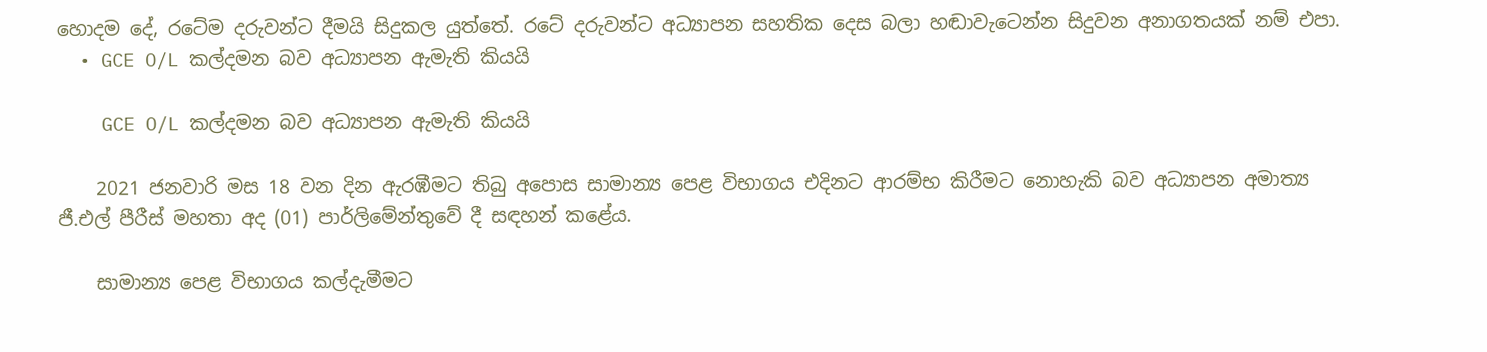හොදම දේ, රටේම දරුවන්ට දීමයි සිදුකල යුත්තේ. රටේ දරුවන්ට අධ්‍යාපන සහතික දෙස බලා හඬාවැටෙන්න සිදුවන අනාගතයක් නම් එපා.
  • GCE O/L කල්දමන බව අධ්‍යාපන ඇමැති කියයි

    GCE O/L කල්දමන බව අධ්‍යාපන ඇමැති කියයි

    2021 ජනවාරි මස 18 වන දින ඇරඹීමට තිබු අපොස සාමාන්‍ය පෙළ විභාගය එදිනට ආරම්භ කිරීමට නොහැකි බව අධ්‍යාපන අමාත්‍ය ජී.එල් පීරීස් මහතා අද (01) පාර්ලිමේන්තුවේ දී සඳහන් කළේය.

    සාමාන්‍ය පෙළ විභාගය කල්දැමීමට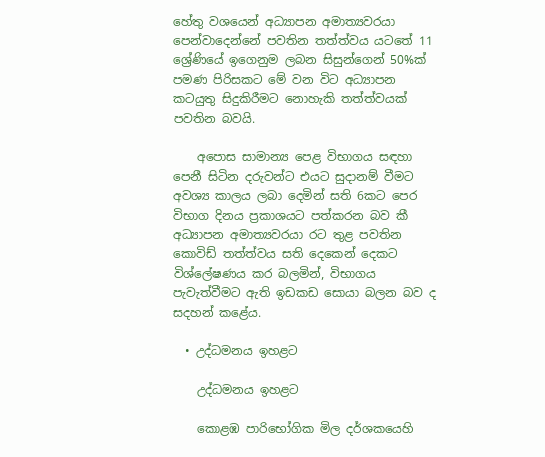හේතු වශයෙන් අධ්‍යාපන අමාත්‍යවරයා පෙන්වාදෙන්නේ පවතින තත්ත්වය යටතේ 11 ශ්‍රේණියේ ඉගෙනුම ලබන සිසුන්ගෙන් 50%ක් පමණ පිරිසකට මේ වන විට අධ්‍යාපන කටයුතු සිදුකිරීමට නොහැකි තත්ත්වයක් පවතින බවයි.

    අපොස සාමාන්‍ය පෙළ විභාගය සඳහා පෙනී සිටින දරුවන්ට එයට සුදානම් වීමට අවශ්‍ය කාලය ලබා දෙමින් සති 6කට පෙර විභාග දිනය ප්‍රකාශයට පත්කරන බව කී අධ්‍යාපන අමාත්‍යවරයා රට තුළ පවතින කොවිඩ් තත්ත්වය සති දෙකෙන් දෙකට විශ්ලේෂණය කර බලමින්, විභාගය පැවැත්වීමට ඇති ඉඩකඩ සොයා බලන බව ද සදහන් කළේය.

  • උද්ධමනය ඉහළට

    උද්ධමනය ඉහළට

    කොළඹ පාරිභෝගික මිල දර්ශකයෙහි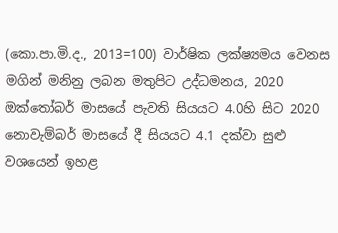(කො.පා.මි.ද., 2013=100) වාර්ෂික ලක්ෂ්‍යමය වෙනස මගින් මනිනු ලබන මතුපිට උද්ධමනය, 2020 ඔක්තෝබර් මාසයේ පැවති සියයට 4.0හි සිට 2020 නොවැම්බර් මාසයේ දී සියයට 4.1 දක්වා සුළු වශයෙන් ඉහළ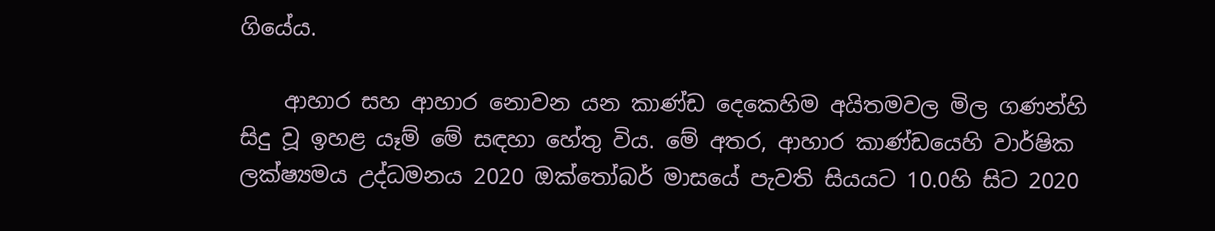ගියේය.

    ආහාර සහ ආහාර නොවන යන කාණ්ඩ දෙකෙහිම අයිතමවල මිල ගණන්හි සිදු වූ ඉහළ යෑම් මේ සඳහා හේතු විය. මේ අතර, ආහාර කාණ්ඩයෙහි වාර්ෂික ලක්ෂ්‍යමය උද්ධමනය 2020 ඔක්තෝබර් මාසයේ පැවති සියයට 10.0හි සිට 2020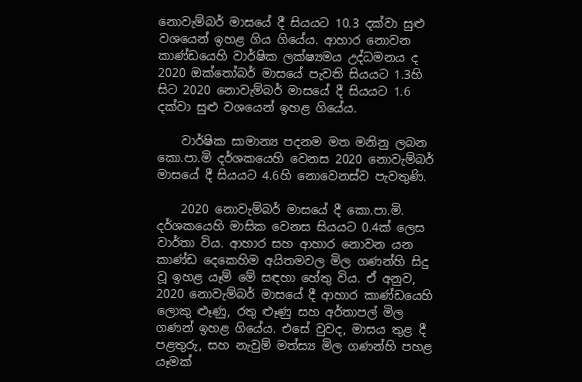නොවැම්බර් මාසයේ දී සියයට 10.3 දක්වා සුළු වශයෙන් ඉහළ ගිය ගියේය. ආහාර නොවන කාණ්ඩයෙහි වාර්ෂික ලක්ෂ්‍යමය උද්ධමනය ද 2020 ඔක්තෝබර් මාසයේ පැවති සියයට 1.3හි සිට 2020 නොවැම්බර් මාසයේ දී සියයට 1.6 දක්වා සුළු වශයෙන් ඉහළ ගියේය.

    වාර්ෂික සාමාන්‍ය පදනම මත මනිනු ලබන කො.පා.මි දර්ශකයෙහි වෙනස 2020 නොවැම්බර් මාසයේ දී සියයට 4.6හි නොවෙනස්ව පැවතුණි.

    2020 නොවැම්බර් මාසයේ දී කො.පා.මි. දර්ශකයෙහි මාසික වෙනස සියයට 0.4ක් ලෙස වාර්තා විය. ආහාර සහ ආහාර නොවන යන කාණ්ඩ දෙකෙහිම අයිතමවල මිල ගණන්හි සිදු වූ ඉහළ යෑම් මේ සඳහා හේතු විය. ඒ අනුව, 2020 නොවැම්බර් මාසයේ දී ආහාර කාණ්ඩයෙහි ලොකු ළූණු, රතු ළූණු සහ අර්තාපල් මිල ගණන් ඉහළ ගියේය. එසේ වුවද, මාසය තුළ දී පළතුරු, සහ නැවුම් මත්ස්‍ය මිල ගණන්හි පහළ යෑමක්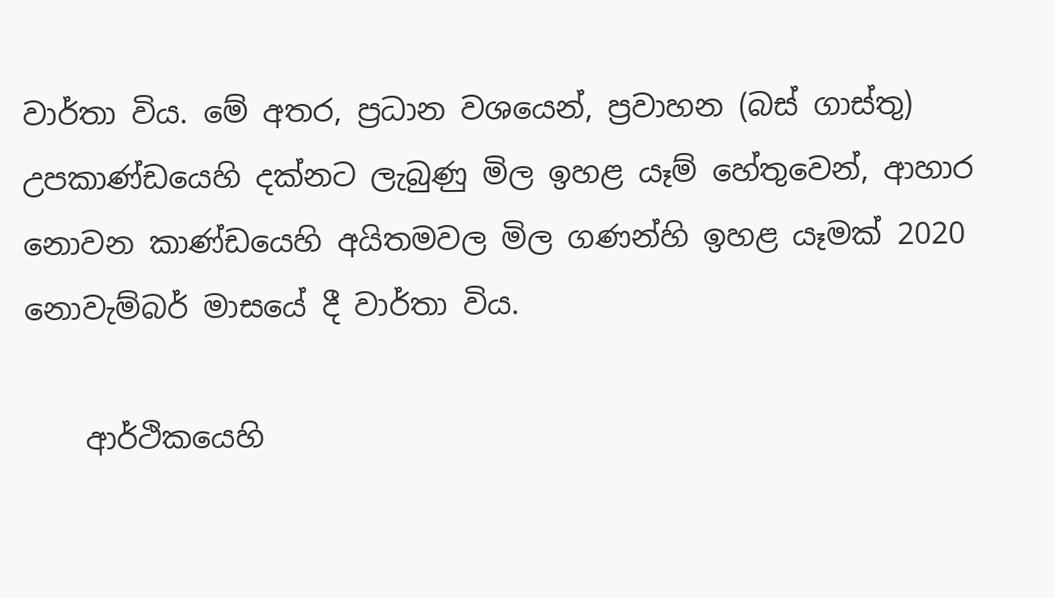වාර්තා විය. මේ අතර, ප්‍රධාන වශයෙන්, ප්‍රවාහන (බස් ගාස්තු) උපකාණ්ඩයෙහි දක්නට ලැබුණු මිල ඉහළ යෑම් හේතුවෙන්, ආහාර නොවන කාණ්ඩයෙහි අයිතමවල මිල ගණන්හි ඉහළ යෑමක් 2020 නොවැම්බර් මාසයේ දී වාර්තා විය.

    ආර්ථිකයෙහි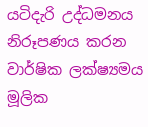යටිදැරි උද්ධමනය නිරූපණය කරන වාර්ෂික ලක්ෂ්‍යමය මූලික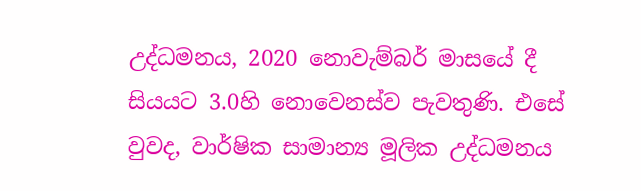උද්ධමනය, 2020 නොවැම්බර් මාසයේ දී සියයට 3.0හි නොවෙනස්ව පැවතුණි. එසේ වුවද, වාර්ෂික සාමාන්‍ය මූලික උද්ධමනය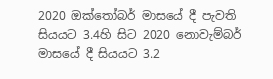2020 ඔක්තෝබර් මාසයේ දී පැවති සියයට 3.4හි සිට 2020 නොවැම්බර් මාසයේ දී සියයට 3.2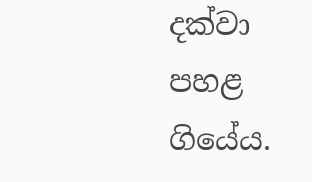දක්වා පහළ ගියේය.